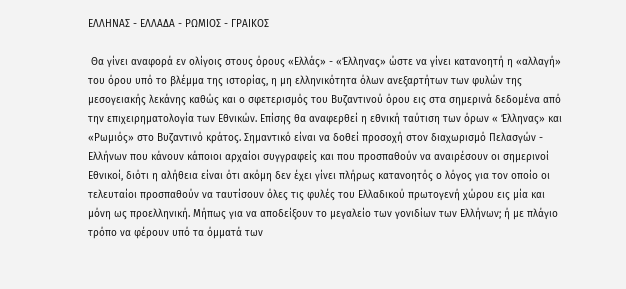ΕΛΛΗΝΑΣ - ΕΛΛΑΔΑ - ΡΩΜΙΟΣ - ΓΡΑΙΚΟΣ

 Θα γίνει αναφορά εν ολίγοις στους όρους «Ελλάς» - «Έλληνας» ώστε να γίνει κατανοητή η «αλλαγή» του όρου υπό το βλέμμα της ιστορίας, η μη ελληνικότητα όλων ανεξαρτήτων των φυλών της μεσογειακής λεκάνης καθώς και ο σφετερισμός του Βυζαντινού όρου εις στα σημερινά δεδομένα από την επιχειρηματολογία των Εθνικών. Επίσης θα αναφερθεί η εθνική ταύτιση των όρων « Έλληνας» και «Ρωμιός» στο Βυζαντινό κράτος. Σημαντικό είναι να δοθεί προσοχή στον διαχωρισμό Πελασγών - Ελλήνων που κάνουν κάποιοι αρχαίοι συγγραφείς και που προσπαθούν να αναιρέσουν οι σημερινοί Εθνικοί, διότι η αλήθεια είναι ότι ακόμη δεν έχει γίνει πλήρως κατανοητός ο λόγος για τον οποίο οι τελευταίοι προσπαθούν να ταυτίσουν όλες τις φυλές του Ελλαδικού πρωτογενή χώρου εις μία και μόνη ως προελληνική. Μήπως για να αποδείξουν το μεγαλείο των γονιδίων των Ελλήνων; ή με πλάγιο τρόπο να φέρουν υπό τα όμματά των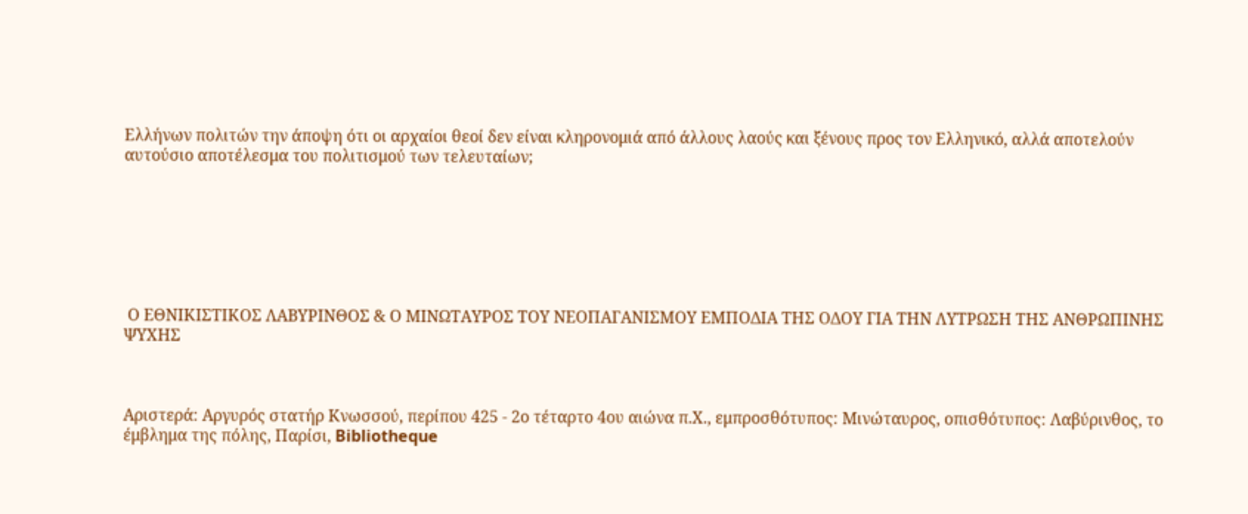Ελλήνων πολιτών την άποψη ότι οι αρχαίοι θεοί δεν είναι κληρονομιά από άλλους λαούς και ξένους προς τον Ελληνικό, αλλά αποτελούν αυτούσιο αποτέλεσμα του πολιτισμού των τελευταίων;







 Ο ΕΘΝΙΚΙΣΤΙΚΟΣ ΛΑΒΥΡΙΝΘΟΣ & Ο ΜΙΝΩΤΑΥΡΟΣ ΤΟΥ ΝΕΟΠΑΓΑΝΙΣΜΟΥ ΕΜΠΟΔΙΑ ΤΗΣ ΟΔΟΥ ΓΙΑ ΤΗΝ ΛΥΤΡΩΣΗ ΤΗΣ ΑΝΘΡΩΠΙΝΗΣ ΨΥΧΗΣ



Αριστερά: Αργυρός στατήρ Κνωσσού, περίπου 425 - 2ο τέταρτο 4ου αιώνα π.Χ., εμπροσθότυπος: Μινώταυρος, οπισθότυπος: Λαβύρινθος, το έμβλημα της πόλης, Παρίσι, Bibliotheque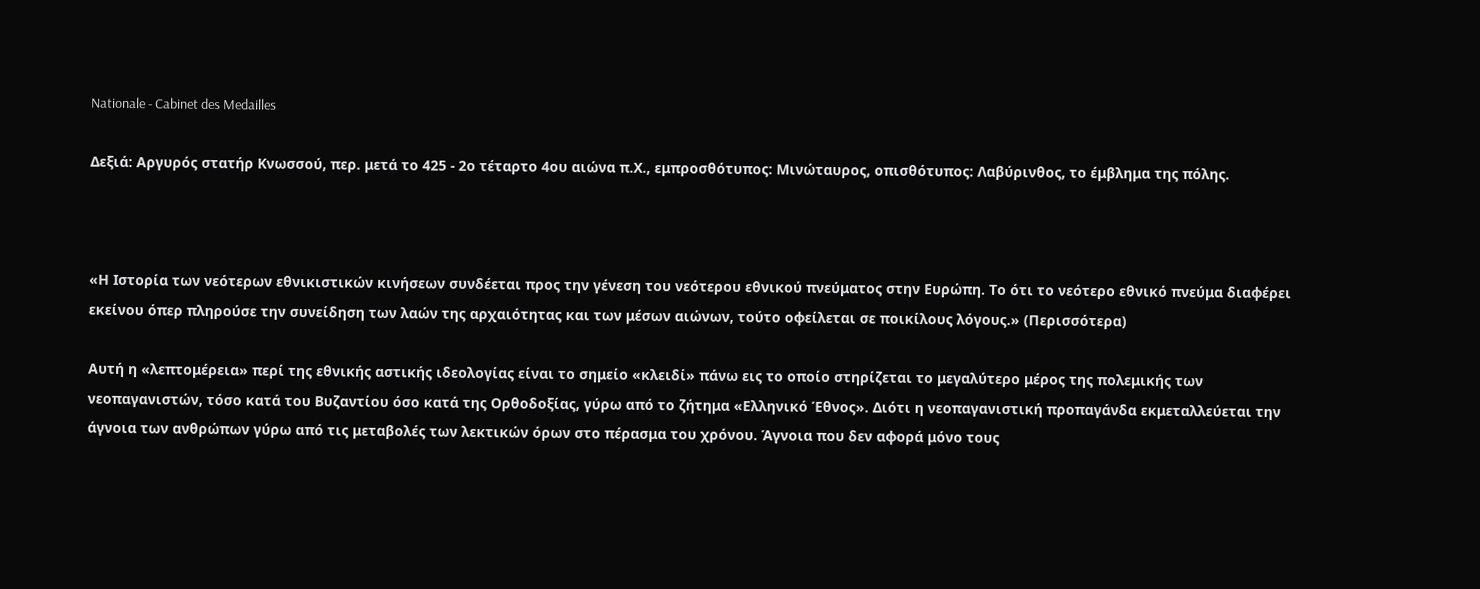Nationale - Cabinet des Medailles

Δεξιά: Αργυρός στατήρ Κνωσσού, περ. μετά το 425 - 2ο τέταρτο 4ου αιώνα π.Χ., εμπροσθότυπος: Μινώταυρος, οπισθότυπος: Λαβύρινθος, το έμβλημα της πόλης.



«Η Ιστορία των νεότερων εθνικιστικών κινήσεων συνδέεται προς την γένεση του νεότερου εθνικού πνεύματος στην Ευρώπη. Το ότι το νεότερο εθνικό πνεύμα διαφέρει εκείνου όπερ πληρούσε την συνείδηση των λαών της αρχαιότητας και των μέσων αιώνων, τούτο οφείλεται σε ποικίλους λόγους.» (Περισσότερα)

Αυτή η «λεπτομέρεια» περί της εθνικής αστικής ιδεολογίας είναι το σημείο «κλειδί» πάνω εις το οποίο στηρίζεται το μεγαλύτερο μέρος της πολεμικής των νεοπαγανιστών, τόσο κατά του Βυζαντίου όσο κατά της Ορθοδοξίας, γύρω από το ζήτημα «Ελληνικό Έθνος». Διότι η νεοπαγανιστική προπαγάνδα εκμεταλλεύεται την άγνοια των ανθρώπων γύρω από τις μεταβολές των λεκτικών όρων στο πέρασμα του χρόνου. Άγνοια που δεν αφορά μόνο τους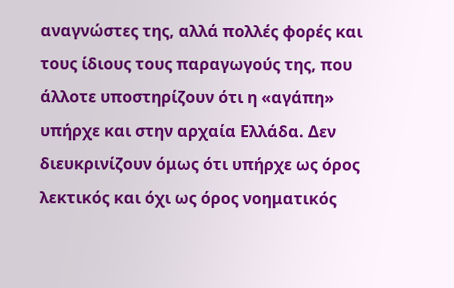αναγνώστες της, αλλά πολλές φορές και τους ίδιους τους παραγωγούς της, που άλλοτε υποστηρίζουν ότι η «αγάπη» υπήρχε και στην αρχαία Ελλάδα. Δεν διευκρινίζουν όμως ότι υπήρχε ως όρος λεκτικός και όχι ως όρος νοηματικός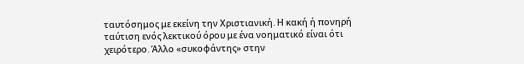ταυτόσημος με εκείνη την Χριστιανική. Η κακή ή πονηρή ταύτιση ενός λεκτικού όρου με ένα νοηματικό είναι ότι χειρότερο. Άλλο «συκοφάντης» στην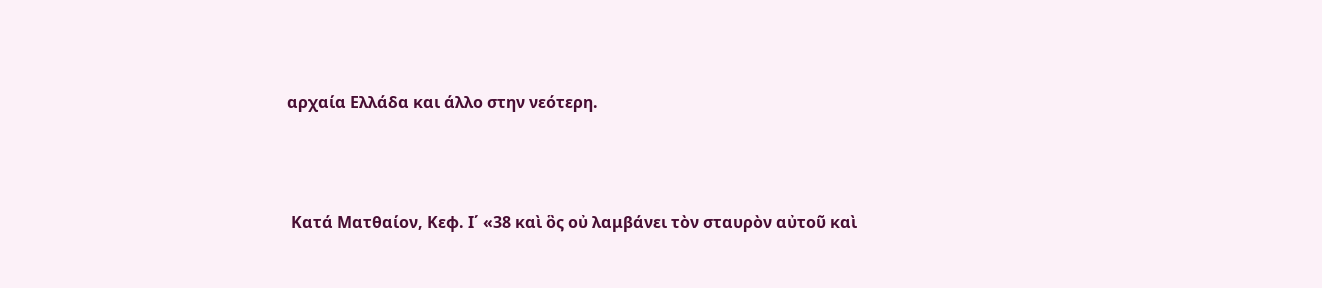αρχαία Ελλάδα και άλλο στην νεότερη.



 Κατά Ματθαίον, Κεφ. Ι΄ «38 καὶ ὃς οὐ λαμβάνει τὸν σταυρὸν αὐτοῦ καὶ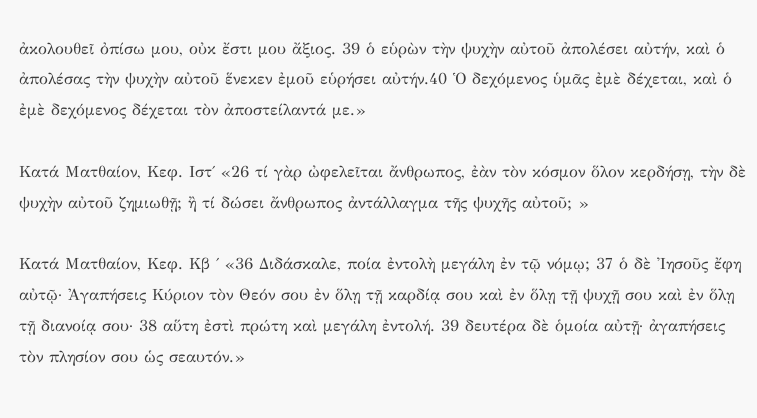ἀκολουθεῖ ὀπίσω μου, οὐκ ἔστι μου ἄξιος. 39 ὁ εὑρὼν τὴν ψυχὴν αὐτοῦ ἀπολέσει αὐτήν, καὶ ὁ ἀπολέσας τὴν ψυχὴν αὐτοῦ ἕνεκεν ἐμοῦ εὑρήσει αὐτήν.40 Ὁ δεχόμενος ὑμᾶς ἐμὲ δέχεται, καὶ ὁ ἐμὲ δεχόμενος δέχεται τὸν ἀποστείλαντά με.»

Κατά Ματθαίον, Κεφ. Ιστ΄ «26 τί γὰρ ὠφελεῖται ἄνθρωπος, ἐὰν τὸν κόσμον ὅλον κερδήσῃ, τὴν δὲ ψυχὴν αὐτοῦ ζημιωθῇ; ἢ τί δώσει ἄνθρωπος ἀντάλλαγμα τῆς ψυχῆς αὐτοῦ; »

Κατά Ματθαίον, Κεφ. Κβ ΄ «36 Διδάσκαλε, ποία ἐντολὴ μεγάλη ἐν τῷ νόμῳ; 37 ὁ δὲ Ἰησοῦς ἔφη αὐτῷ· Ἀγαπήσεις Κύριον τὸν Θεόν σου ἐν ὅλῃ τῇ καρδίᾳ σου καὶ ἐν ὅλῃ τῇ ψυχῇ σου καὶ ἐν ὅλῃ τῇ διανοίᾳ σου· 38 αὕτη ἐστὶ πρώτη καὶ μεγάλη ἐντολή. 39 δευτέρα δὲ ὁμοία αὐτῇ· ἀγαπήσεις τὸν πλησίον σου ὡς σεαυτόν.»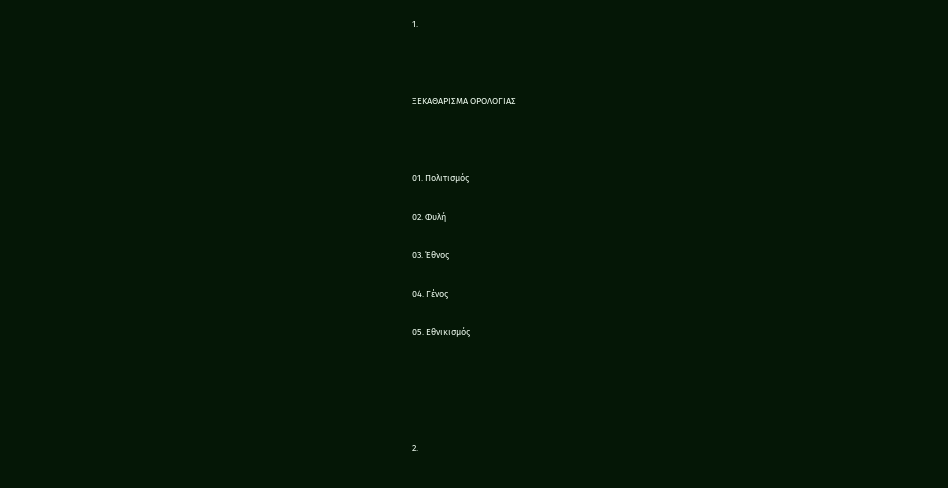1.



ΞΕΚΑΘΑΡΙΣΜΑ ΟΡΟΛΟΓΙΑΣ



01. Πολιτισμός

02. Φυλή

03. Έθνος

04. Γένος

05. Εθνικισμός





2.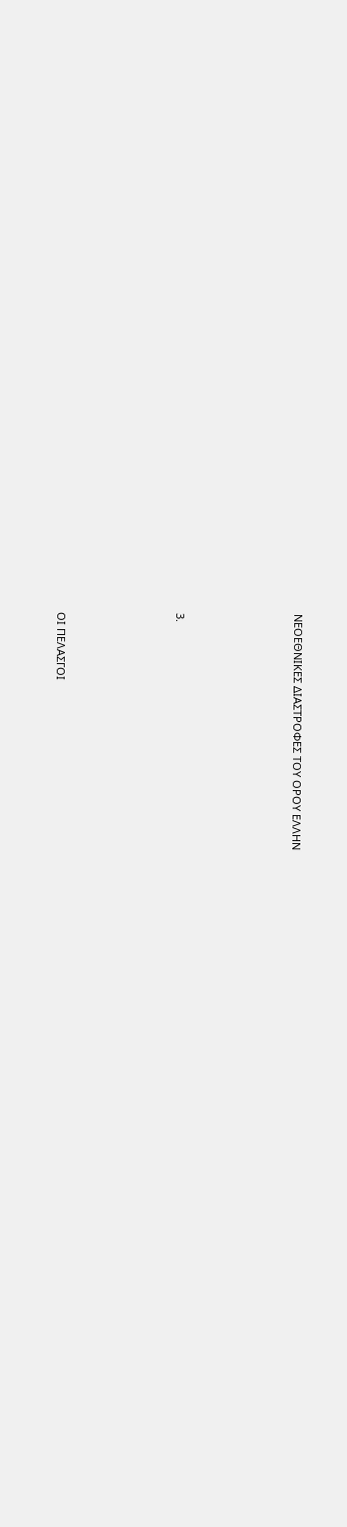ΝΕΟΕΘΝΙΚΕΣ ΔΙΑΣΤΡΟΦΕΣ ΤΟΥ ΟΡΟΥ ΕΛΛΗΝ





3.





ΟΙ ΠΕΛΑΣΓΟΙ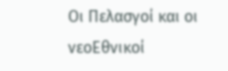Οι Πελασγοί και οι νεοΕθνικοί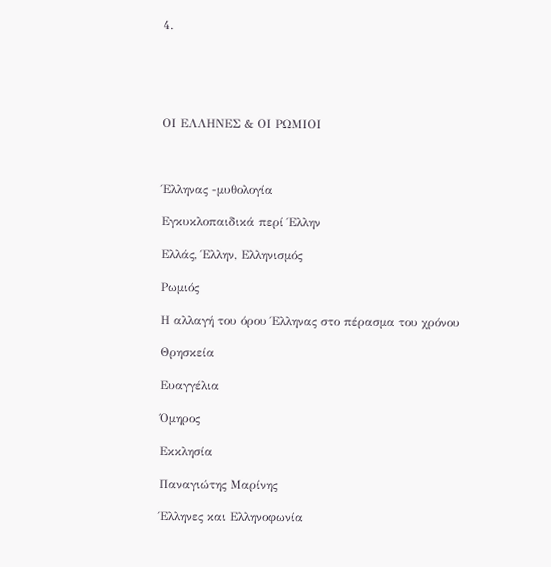4.





ΟΙ ΕΛΛΗΝΕΣ & ΟΙ ΡΩΜΙΟΙ



Έλληνας -μυθολογία

Εγκυκλοπαιδικά περί Έλλην

Ελλάς, Έλλην, Ελληνισμός

Ρωμιός

Η αλλαγή του όρου Έλληνας στο πέρασμα του χρόνου

Θρησκεία

Ευαγγέλια

Όμηρος

Εκκλησία

Παναγιώτης Μαρίνης

Έλληνες και Ελληνοφωνία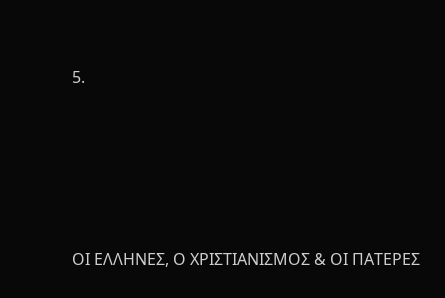5.





ΟΙ ΕΛΛΗΝΕΣ, Ο ΧΡΙΣΤΙΑΝΙΣΜΟΣ & ΟΙ ΠΑΤΕΡΕΣ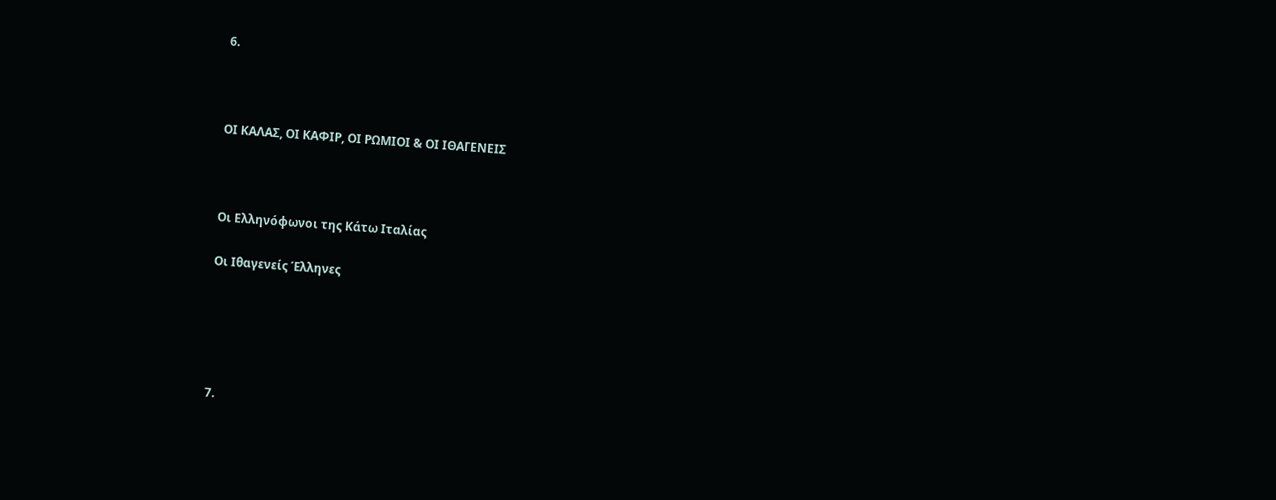6.



ΟΙ ΚΑΛΑΣ, ΟΙ ΚΑΦΙΡ, ΟΙ ΡΩΜΙΟΙ & ΟΙ ΙΘΑΓΕΝΕΙΣ



Οι Ελληνόφωνοι της Κάτω Ιταλίας

Οι Ιθαγενείς Έλληνες





7.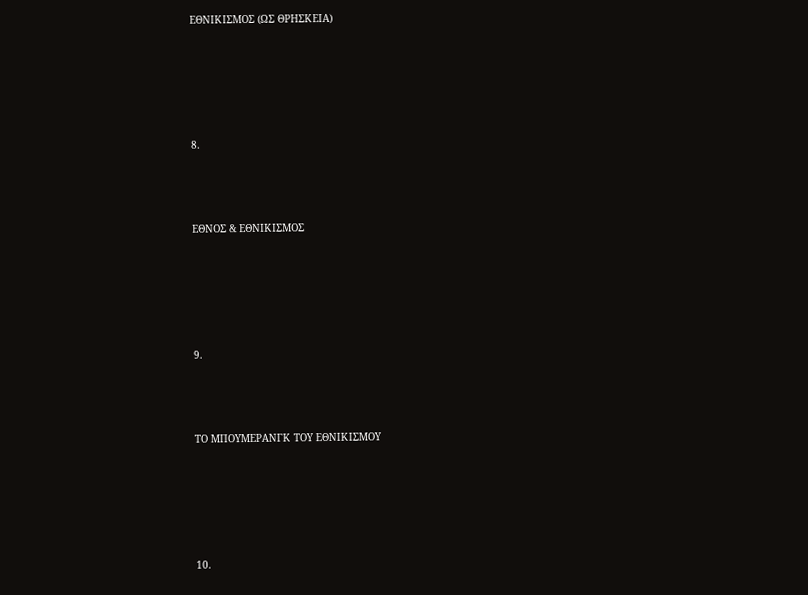ΕΘΝΙΚΙΣΜΟΣ (ΩΣ ΘΡΗΣΚΕΙΑ)





8.



ΕΘΝΟΣ & ΕΘΝΙΚΙΣΜΟΣ





9.



ΤΟ ΜΠΟΥΜΕΡΑΝΓΚ ΤΟΥ ΕΘΝΙΚΙΣΜΟΥ





10.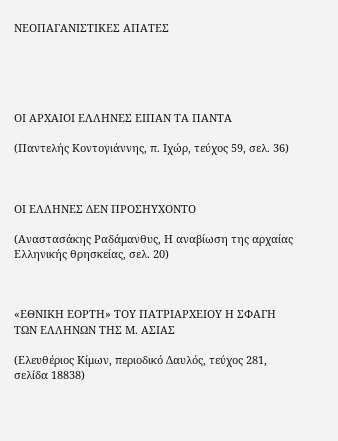ΝΕΟΠΑΓΑΝΙΣΤΙΚΕΣ ΑΠΑΤΕΣ





ΟΙ ΑΡΧΑΙΟΙ ΕΛΛΗΝΕΣ ΕΙΠΑΝ ΤΑ ΠΑΝΤΑ

(Παντελής Κοντογιάννης, π. Ιχώρ, τεύχος 59, σελ. 36)



ΟΙ ΕΛΛΗΝΕΣ ΔΕΝ ΠΡΟΣΗΥΧΟΝΤΟ

(Αναστασάκης Ραδάμανθυς, Η αναβίωση της αρχαίας Ελληνικής θρησκείας, σελ. 20)



«ΕΘΝΙΚΗ ΕΟΡΤΗ» ΤΟΥ ΠΑΤΡΙΑΡΧΕΙΟΥ Η ΣΦΑΓΗ ΤΩΝ ΕΛΛΗΝΩΝ ΤΗΣ Μ. ΑΣΙΑΣ

(Ελευθέριος Κίμων, περιοδικό Δαυλός, τεύχος 281, σελίδα 18838)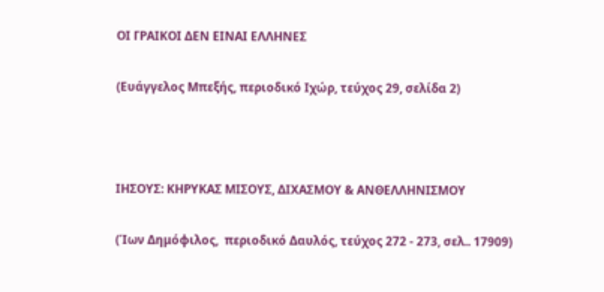ΟΙ ΓΡΑΙΚΟΙ ΔΕΝ ΕΙΝΑΙ ΕΛΛΗΝΕΣ

(Ευάγγελος Μπεξής, περιοδικό Ιχώρ, τεύχος 29, σελίδα 2)



ΙΗΣΟΥΣ: ΚΗΡΥΚΑΣ ΜΙΣΟΥΣ, ΔΙΧΑΣΜΟΥ & ΑΝΘΕΛΛΗΝΙΣΜΟΥ

(Ίων Δημόφιλος,  περιοδικό Δαυλός, τεύχος 272 - 273, σελ.. 17909)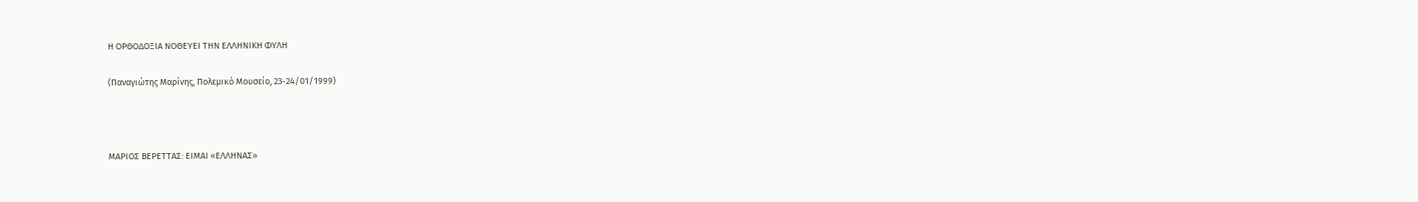Η ΟΡΘΟΔΟΞΙΑ ΝΟΘΕΥΕΙ ΤΗΝ ΕΛΛΗΝΙΚΗ ΦΥΛΗ

(Παναγιώτης Μαρίνης, Πολεμικό Μουσείο, 23-24/01/1999)



ΜΑΡΙΟΣ ΒΕΡΕΤΤΑΣ: ΕΙΜΑΙ «ΕΛΛΗΝΑΣ»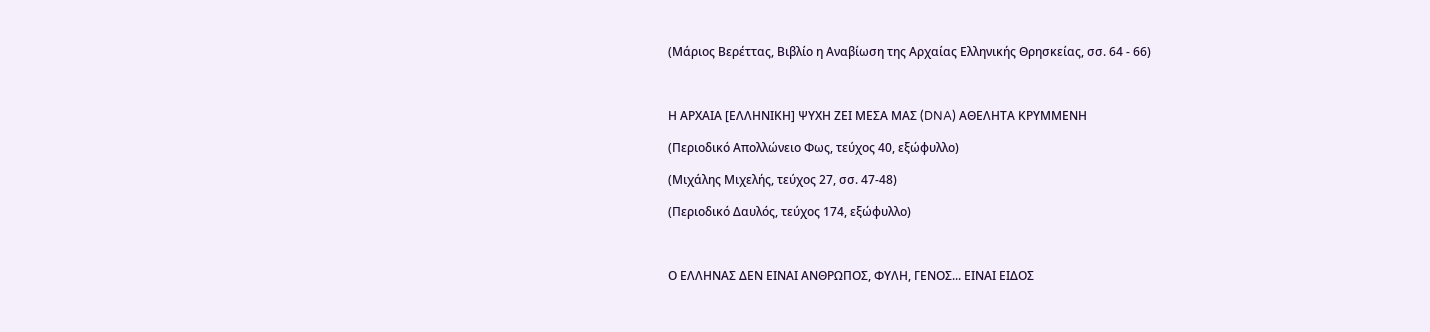(Μάριος Βερέττας, Βιβλίο η Αναβίωση της Αρχαίας Ελληνικής Θρησκείας, σσ. 64 - 66)



Η ΑΡΧΑΙΑ [ΕΛΛΗΝΙΚΗ] ΨΥΧΗ ΖΕΙ ΜΕΣΑ ΜΑΣ (DNA) ΑΘΕΛΗΤΑ ΚΡΥΜΜΕΝΗ

(Περιοδικό Απολλώνειο Φως, τεύχος 40, εξώφυλλο)

(Μιχάλης Μιχελής, τεύχος 27, σσ. 47-48)

(Περιοδικό Δαυλός, τεύχος 174, εξώφυλλο)



Ο ΕΛΛΗΝΑΣ ΔΕΝ ΕΙΝΑΙ ΑΝΘΡΩΠΟΣ, ΦΥΛΗ, ΓΕΝΟΣ... ΕΙΝΑΙ ΕΙΔΟΣ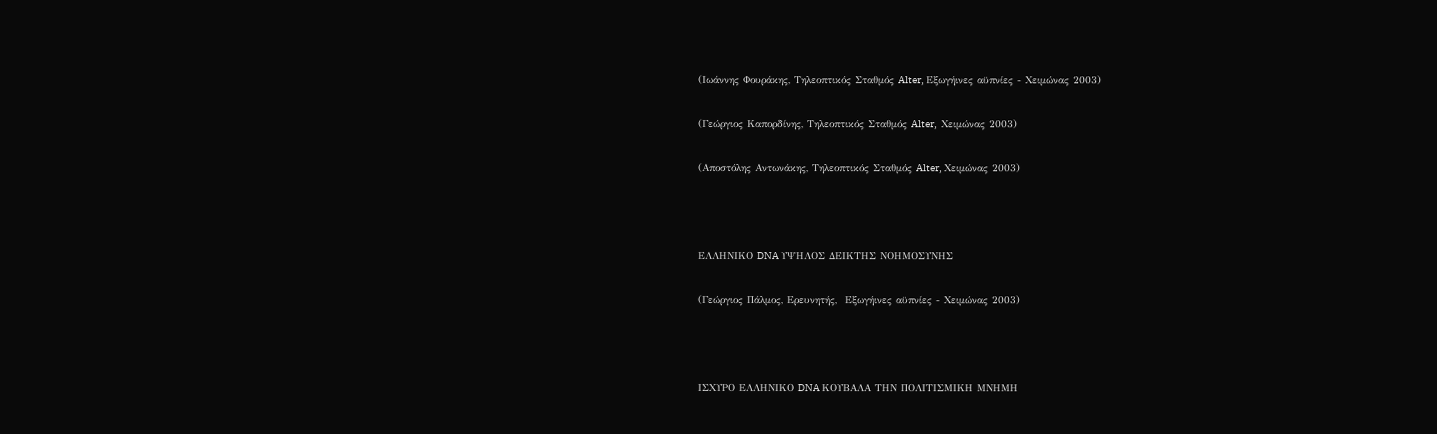(Ιωάννης Φουράκης, Τηλεοπτικός Σταθμός Alter, Εξωγήινες αϋπνίες - Χειμώνας 2003)

(Γεώργιος Καπορδίνης, Τηλεοπτικός Σταθμός Alter,  Χειμώνας 2003)

(Αποστόλης Αντωνάκης, Τηλεοπτικός Σταθμός Alter, Χειμώνας 2003)



ΕΛΛΗΝΙΚΟ DNA ΥΨΗΛΟΣ ΔΕΙΚΤΗΣ ΝΟΗΜΟΣΥΝΗΣ

(Γεώργιος Πάλμος, Ερευνητής,  Εξωγήινες αϋπνίες - Χειμώνας 2003)



ΙΣΧΥΡΟ ΕΛΛΗΝΙΚΟ DNA ΚΟΥΒΑΛΑ ΤΗΝ ΠΟΛΙΤΙΣΜΙΚΗ ΜΝΗΜΗ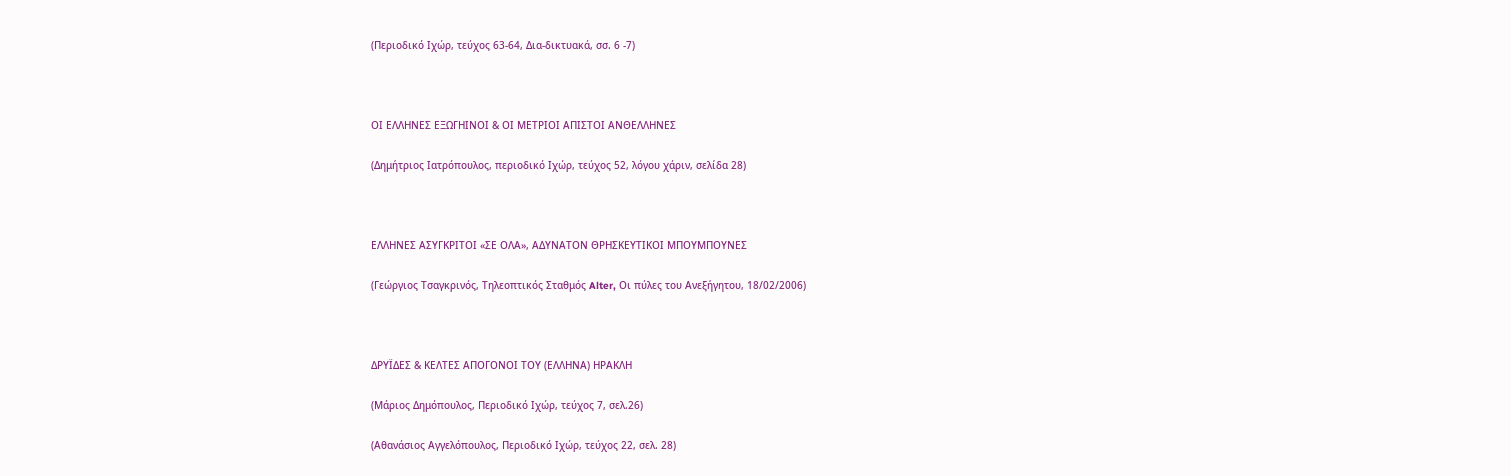(Περιοδικό Ιχώρ, τεύχος 63-64, Δια-δικτυακά, σσ. 6 -7)



ΟΙ ΕΛΛΗΝΕΣ ΕΞΩΓΗΙΝΟΙ & ΟΙ ΜΕΤΡΙΟΙ ΑΠΙΣΤΟΙ ΑΝΘΕΛΛΗΝΕΣ

(Δημήτριος Ιατρόπουλος, περιοδικό Ιχώρ, τεύχος 52, λόγου χάριν, σελίδα 28)



ΕΛΛΗΝΕΣ ΑΣΥΓΚΡΙΤΟΙ «ΣΕ ΟΛΑ», ΑΔΥΝΑΤΟΝ ΘΡΗΣΚΕΥΤΙΚΟΙ ΜΠΟΥΜΠΟΥΝΕΣ

(Γεώργιος Τσαγκρινός, Τηλεοπτικός Σταθμός Alter, Οι πύλες του Ανεξήγητου, 18/02/2006)



ΔΡΥΪΔΕΣ & ΚΕΛΤΕΣ ΑΠΟΓΟΝΟΙ ΤΟΥ (ΕΛΛΗΝΑ) ΗΡΑΚΛΗ

(Μάριος Δημόπουλος, Περιοδικό Ιχώρ, τεύχος 7, σελ.26)

(Αθανάσιος Αγγελόπουλος, Περιοδικό Ιχώρ, τεύχος 22, σελ. 28)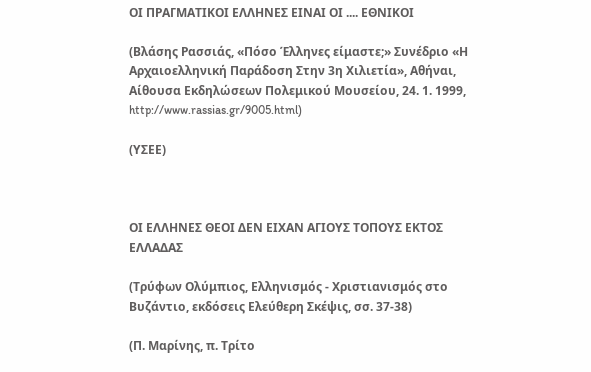ΟΙ ΠΡΑΓΜΑΤΙΚΟΙ ΕΛΛΗΝΕΣ ΕΙΝΑΙ ΟΙ .... ΕΘΝΙΚΟΙ

(Βλάσης Ρασσιάς, «Πόσο Έλληνες είμαστε;» Συνέδριο «Η Αρχαιοελληνική Παράδοση Στην 3η Χιλιετία», Αθήναι, Αίθουσα Εκδηλώσεων Πολεμικού Μουσείου, 24. 1. 1999, http://www.rassias.gr/9005.html)

(ΥΣΕΕ)



ΟΙ ΕΛΛΗΝΕΣ ΘΕΟΙ ΔΕΝ ΕΙΧΑΝ ΑΓΙΟΥΣ ΤΟΠΟΥΣ ΕΚΤΟΣ ΕΛΛΑΔΑΣ

(Τρύφων Ολύμπιος, Ελληνισμός - Χριστιανισμός στο Βυζάντιο, εκδόσεις Ελεύθερη Σκέψις, σσ. 37-38)

(Π. Μαρίνης, π. Τρίτο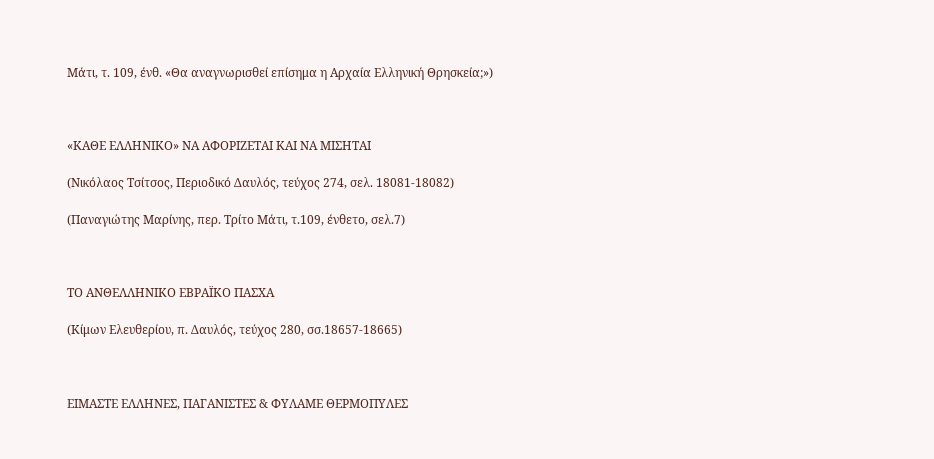Μάτι, τ. 109, ένθ. «Θα αναγνωρισθεί επίσημα η Αρχαία Ελληνική Θρησκεία;»)



«ΚΑΘΕ ΕΛΛΗΝΙΚΟ» ΝΑ ΑΦΟΡΙΖΕΤΑΙ ΚΑΙ ΝΑ ΜΙΣΗΤΑΙ

(Νικόλαος Τσίτσος, Περιοδικό Δαυλός, τεύχος 274, σελ. 18081-18082)

(Παναγιώτης Μαρίνης, περ. Τρίτο Μάτι, τ.109, ένθετο, σελ.7)



ΤΟ ΑΝΘΕΛΛΗΝΙΚΟ ΕΒΡΑΪΚΟ ΠΑΣΧΑ

(Κίμων Ελευθερίου, π. Δαυλός, τεύχος 280, σσ.18657-18665)



ΕΙΜΑΣΤΕ ΕΛΛΗΝΕΣ, ΠΑΓΑΝΙΣΤΕΣ & ΦΥΛΑΜΕ ΘΕΡΜΟΠΥΛΕΣ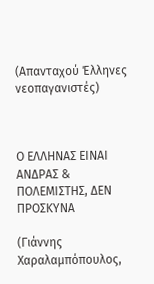(Απανταχού Έλληνες νεοπαγανιστές)



Ο ΕΛΛΗΝΑΣ ΕΙΝΑΙ ΑΝΔΡΑΣ & ΠΟΛΕΜΙΣΤΗΣ, ΔΕΝ ΠΡΟΣΚΥΝΑ

(Γιάννης Χαραλαμπόπουλος,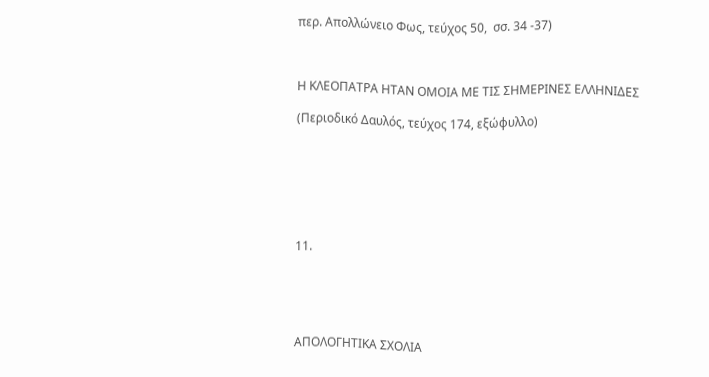περ. Απολλώνειο Φως, τεύχος 50,  σσ. 34 -37)



Η ΚΛΕΟΠΑΤΡΑ ΗΤΑΝ ΟΜΟΙΑ ΜΕ ΤΙΣ ΣΗΜΕΡΙΝΕΣ ΕΛΛΗΝΙΔΕΣ

(Περιοδικό Δαυλός, τεύχος 174, εξώφυλλο)







11.





ΑΠΟΛΟΓΗΤΙΚΑ ΣΧΟΛΙΑ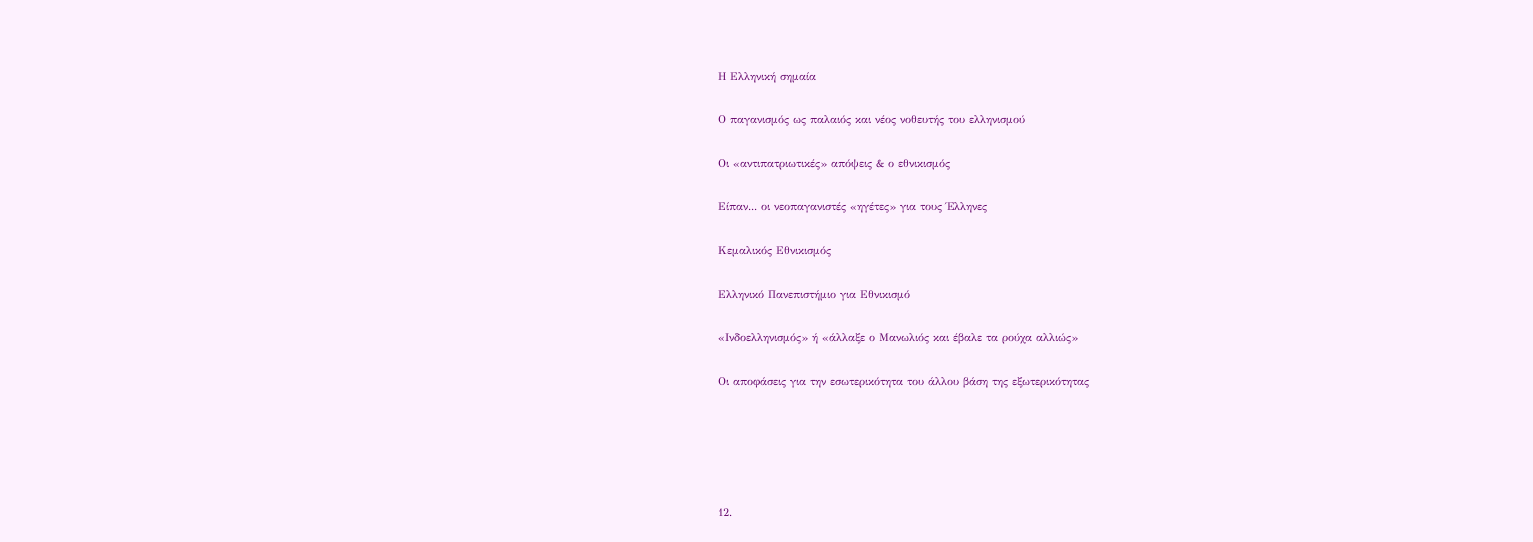Η Ελληνική σημαία

Ο παγανισμός ως παλαιός και νέος νοθευτής του ελληνισμού

Οι «αντιπατριωτικές» απόψεις & ο εθνικισμός

Είπαν... οι νεοπαγανιστές «ηγέτες» για τους Έλληνες

Κεμαλικός Εθνικισμός

Ελληνικό Πανεπιστήμιο για Εθνικισμό

«Ινδοελληνισμός» ή «άλλαξε ο Μανωλιός και έβαλε τα ρούχα αλλιώς»

Οι αποφάσεις για την εσωτερικότητα του άλλου βάση της εξωτερικότητας





12.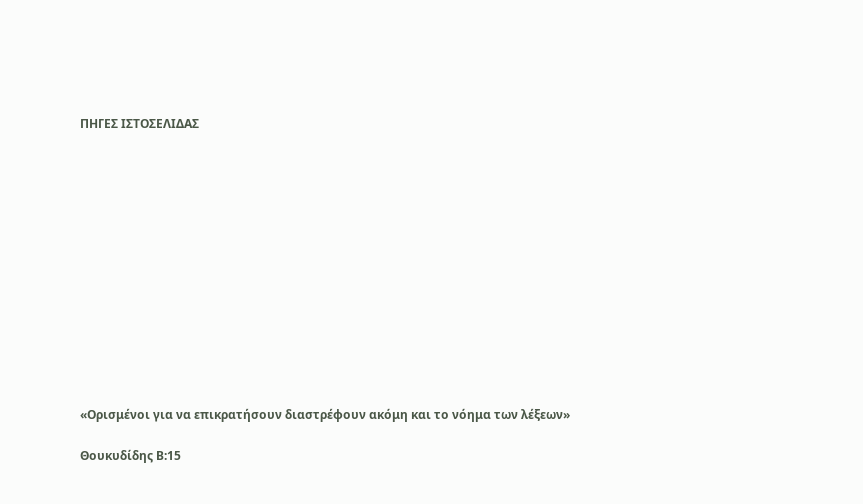ΠΗΓΕΣ ΙΣΤΟΣΕΛΙΔΑΣ













«Ορισμένοι για να επικρατήσουν διαστρέφουν ακόμη και το νόημα των λέξεων»

Θουκυδίδης Β:15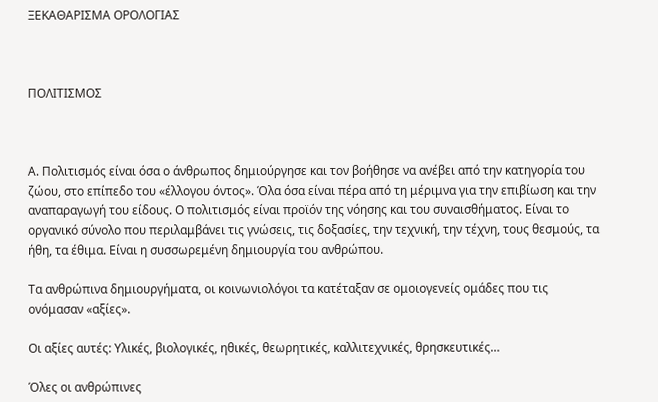ΞΕΚΑΘΑΡΙΣΜΑ ΟΡΟΛΟΓΙΑΣ



ΠΟΛΙΤΙΣΜΟΣ



Α. Πολιτισμός είναι όσα ο άνθρωπος δημιούργησε και τον βοήθησε να ανέβει από την κατηγορία του ζώου, στο επίπεδο του «έλλογου όντος». Όλα όσα είναι πέρα από τη μέριμνα για την επιβίωση και την αναπαραγωγή του είδους. Ο πολιτισμός είναι προϊόν της νόησης και του συναισθήματος. Είναι το οργανικό σύνολο που περιλαμβάνει τις γνώσεις, τις δοξασίες, την τεχνική, την τέχνη, τους θεσμούς, τα ήθη, τα έθιμα. Είναι η συσσωρεμένη δημιουργία του ανθρώπου.

Τα ανθρώπινα δημιουργήματα, οι κοινωνιολόγοι τα κατέταξαν σε ομοιογενείς ομάδες που τις ονόμασαν «αξίες».

Οι αξίες αυτές: Υλικές, βιολογικές, ηθικές, θεωρητικές, καλλιτεχνικές, θρησκευτικές…

Όλες οι ανθρώπινες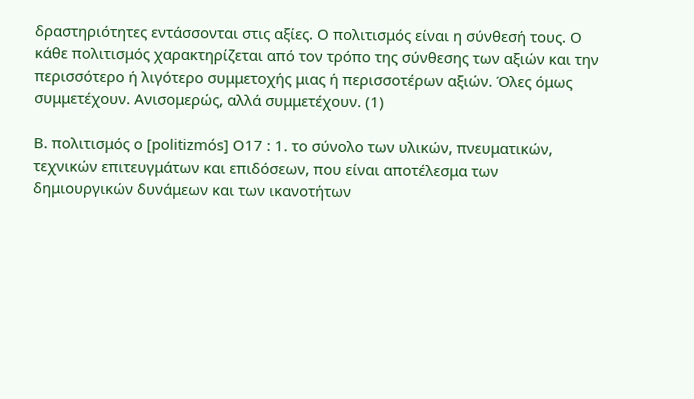δραστηριότητες εντάσσονται στις αξίες. Ο πολιτισμός είναι η σύνθεσή τους. Ο κάθε πολιτισμός χαρακτηρίζεται από τον τρόπο της σύνθεσης των αξιών και την περισσότερο ή λιγότερο συμμετοχής μιας ή περισσοτέρων αξιών. Όλες όμως συμμετέχουν. Ανισομερώς, αλλά συμμετέχουν. (1)

Β. πολιτισμός ο [politizmós] O17 : 1. το σύνολο των υλικών, πνευματικών, τεχνικών επιτευγμάτων και επιδόσεων, που είναι αποτέλεσμα των δημιουργικών δυνάμεων και των ικανοτήτων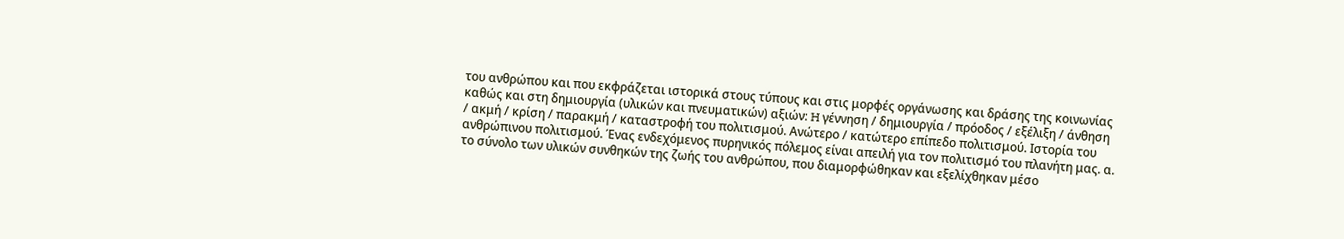του ανθρώπου και που εκφράζεται ιστορικά στους τύπους και στις μορφές οργάνωσης και δράσης της κοινωνίας καθώς και στη δημιουργία (υλικών και πνευματικών) αξιών: H γέννηση / δημιουργία / πρόοδος / εξέλιξη / άνθηση / ακμή / κρίση / παρακμή / καταστροφή του πολιτισμού. Aνώτερο / κατώτερο επίπεδο πολιτισμού. Iστορία του ανθρώπινου πολιτισμού. Ένας ενδεχόμενος πυρηνικός πόλεμος είναι απειλή για τον πολιτισμό του πλανήτη μας. α. το σύνολο των υλικών συνθηκών της ζωής του ανθρώπου, που διαμορφώθηκαν και εξελίχθηκαν μέσο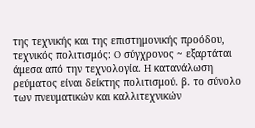της τεχνικής και της επιστημονικής προόδου, τεχνικός πολιτισμός: O σύγχρονος ~ εξαρτάται άμεσα από την τεχνολογία. H κατανάλωση ρεύματος είναι δείκτης πολιτισμού. β. το σύνολο των πνευματικών και καλλιτεχνικών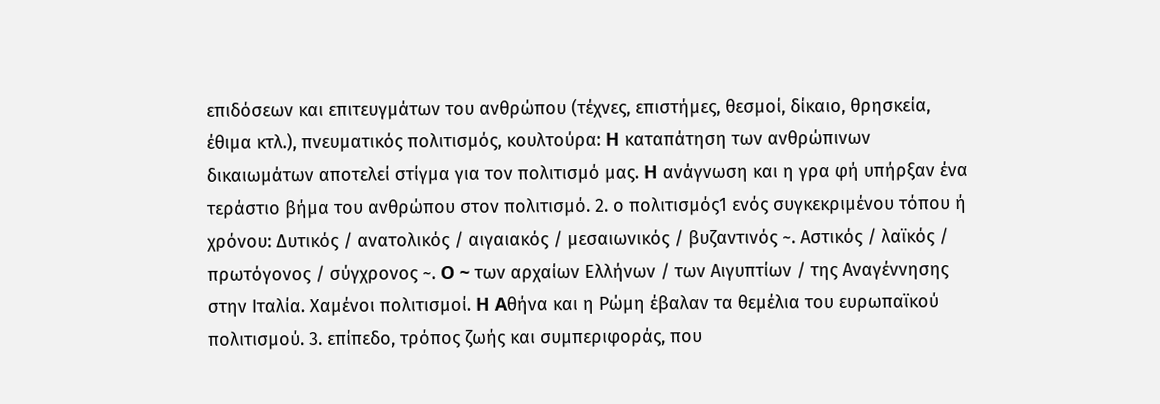επιδόσεων και επιτευγμάτων του ανθρώπου (τέχνες, επιστήμες, θεσμοί, δίκαιο, θρησκεία, έθιμα κτλ.), πνευματικός πολιτισμός, κουλτούρα: H καταπάτηση των ανθρώπινων δικαιωμάτων αποτελεί στίγμα για τον πολιτισμό μας. H ανάγνωση και η γρα φή υπήρξαν ένα τεράστιο βήμα του ανθρώπου στον πολιτισμό. 2. ο πολιτισμός1 ενός συγκεκριμένου τόπου ή χρόνου: Δυτικός / ανατολικός / αιγαιακός / μεσαιωνικός / βυζαντινός ~. Aστικός / λαϊκός / πρωτόγονος / σύγχρονος ~. O ~ των αρχαίων Eλλήνων / των Aιγυπτίων / της Aναγέννησης στην Iταλία. Xαμένοι πολιτισμοί. H Aθήνα και η Pώμη έβαλαν τα θεμέλια του ευρωπαϊκού πολιτισμού. 3. επίπεδο, τρόπος ζωής και συμπεριφοράς, που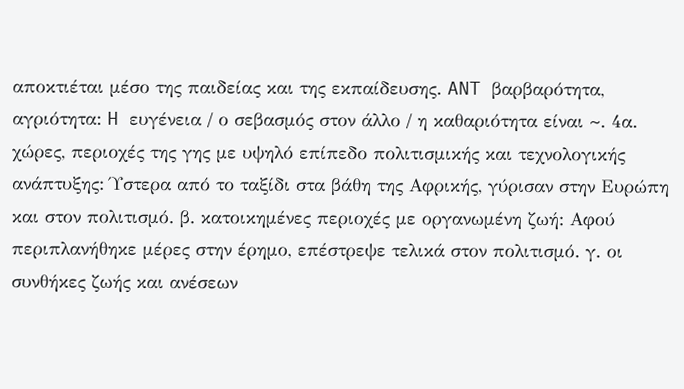αποκτιέται μέσο της παιδείας και της εκπαίδευσης. ANT βαρβαρότητα, αγριότητα: H ευγένεια / ο σεβασμός στον άλλο / η καθαριότητα είναι ~. 4α. χώρες, περιοχές της γης με υψηλό επίπεδο πολιτισμικής και τεχνολογικής ανάπτυξης: Ύστερα από το ταξίδι στα βάθη της Aφρικής, γύρισαν στην Eυρώπη και στον πολιτισμό. β. κατοικημένες περιοχές με οργανωμένη ζωή: Aφού περιπλανήθηκε μέρες στην έρημο, επέστρεψε τελικά στον πολιτισμό. γ. οι συνθήκες ζωής και ανέσεων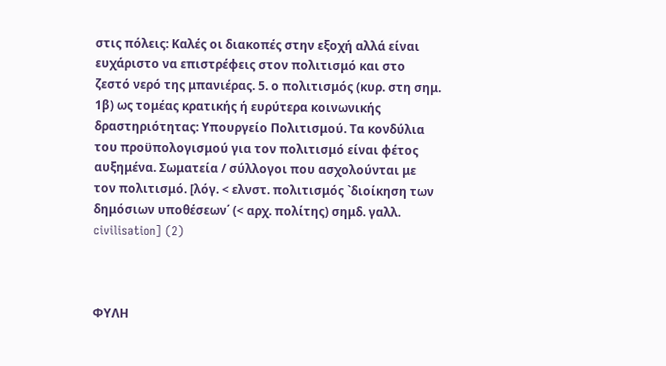στις πόλεις: Kαλές οι διακοπές στην εξοχή αλλά είναι ευχάριστο να επιστρέφεις στον πολιτισμό και στο ζεστό νερό της μπανιέρας. 5. ο πολιτισμός (κυρ. στη σημ. 1β) ως τομέας κρατικής ή ευρύτερα κοινωνικής δραστηριότητας: Yπουργείο Πολιτισμού. Tα κονδύλια του προϋπολογισμού για τον πολιτισμό είναι φέτος αυξημένα. Σωματεία / σύλλογοι που ασχολούνται με τον πολιτισμό. [λόγ. < ελνστ. πολιτισμός `διοίκηση των δημόσιων υποθέσεων΄ (< αρχ. πολίτης) σημδ. γαλλ. civilisation] (2)



ΦΥΛΗ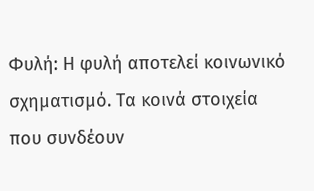Φυλή: Η φυλή αποτελεί κοινωνικό σχηματισμό. Τα κοινά στοιχεία που συνδέουν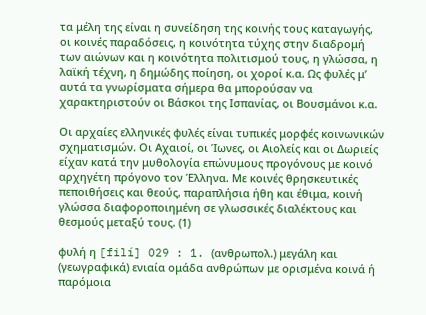τα μέλη της είναι η συνείδηση της κοινής τους καταγωγής, οι κοινές παραδόσεις, η κοινότητα τύχης στην διαδρομή των αιώνων και η κοινότητα πολιτισμού τους, η γλώσσα, η λαϊκή τέχνη, η δημώδης ποίηση, οι χοροί κ.α. Ως φυλές μ’ αυτά τα γνωρίσματα σήμερα θα μπορούσαν να χαρακτηριστούν οι Βάσκοι της Ισπανίας, οι Βουσμάνοι κ.α.

Οι αρχαίες ελληνικές φυλές είναι τυπικές μορφές κοινωνικών σχηματισμών. Οι Αχαιοί, οι Ίωνες, οι Αιολείς και οι Δωριείς είχαν κατά την μυθολογία επώνυμους προγόνους με κοινό αρχηγέτη πρόγονο τον Έλληνα. Με κοινές θρησκευτικές πεποιθήσεις και θεούς, παραπλήσια ήθη και έθιμα, κοινή γλώσσα διαφοροποιημένη σε γλωσσικές διαλέκτους και θεσμούς μεταξύ τους. (1)

φυλή η [filí] O29 : 1. (ανθρωπολ.) μεγάλη και (γεωγραφικά) ενιαία ομάδα ανθρώπων με ορισμένα κοινά ή παρόμοια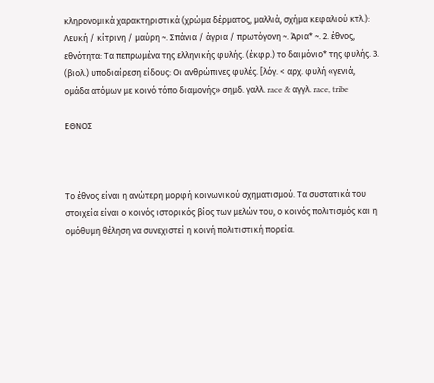κληρονομικά χαρακτηριστικά (χρώμα δέρματος, μαλλιά, σχήμα κεφαλιού κτλ.): Λευκή / κίτρινη / μαύρη ~. Σπάνια / άγρια / πρωτόγονη ~. Άρια* ~. 2. έθνος, εθνότητα: Tα πεπρωμένα της ελληνικής φυλής. (έκφρ.) το δαιμόνιο* της φυλής. 3. (βιολ.) υποδιαίρεση είδους: Oι ανθρώπινες φυλές. [λόγ. < αρχ. φυλή «γενιά, ομάδα ατόμων με κοινό τόπο διαμονής» σημδ. γαλλ. race & αγγλ. race, tribe

ΕΘΝΟΣ



Το έθνος είναι η ανώτερη μορφή κοινωνικού σχηματισμού. Τα συστατικά του στοιχεία είναι ο κοινός ιστορικός βίος των μελών του, ο κοινός πολιτισμός και η ομόθυμη θέληση να συνεχιστεί η κοινή πολιτιστική πορεία.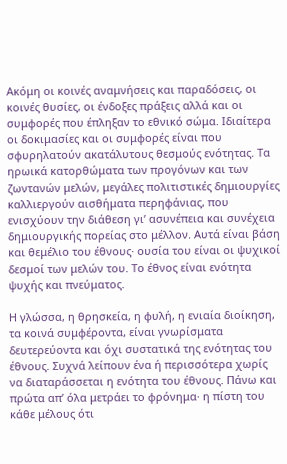Ακόμη οι κοινές αναμνήσεις και παραδόσεις, οι κοινές θυσίες, οι ένδοξες πράξεις αλλά και οι συμφορές που έπληξαν το εθνικό σώμα. Ιδιαίτερα οι δοκιμασίες και οι συμφορές είναι που σφυρηλατούν ακατάλυτους θεσμούς ενότητας. Τα ηρωικά κατορθώματα των προγόνων και των ζωντανών μελών, μεγάλες πολιτιστικές δημιουργίες καλλιεργούν αισθήματα περηφάνιας, που ενισχύουν την διάθεση γι’ ασυνέπεια και συνέχεια δημιουργικής πορείας στο μέλλον. Αυτά είναι βάση και θεμέλιο του έθνους· ουσία του είναι οι ψυχικοί δεσμοί των μελών του. Το έθνος είναι ενότητα ψυχής και πνεύματος.

Η γλώσσα, η θρησκεία, η φυλή, η ενιαία διοίκηση, τα κοινά συμφέροντα, είναι γνωρίσματα δευτερεύοντα και όχι συστατικά της ενότητας του έθνους. Συχνά λείπουν ένα ή περισσότερα χωρίς να διαταράσσεται η ενότητα του έθνους. Πάνω και πρώτα απ’ όλα μετράει το φρόνημα· η πίστη του κάθε μέλους ότι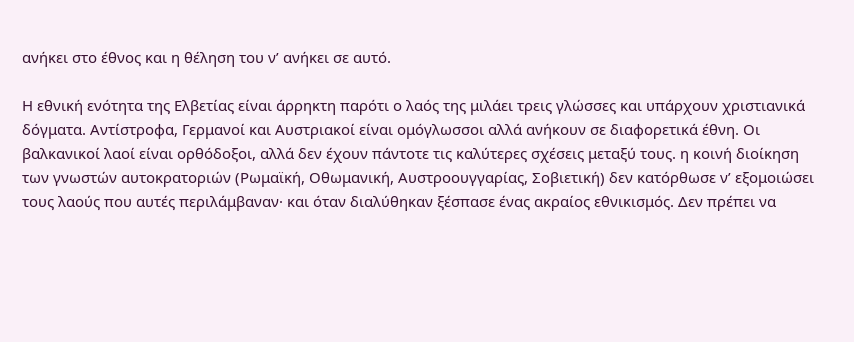ανήκει στο έθνος και η θέληση του ν’ ανήκει σε αυτό.

Η εθνική ενότητα της Ελβετίας είναι άρρηκτη παρότι ο λαός της μιλάει τρεις γλώσσες και υπάρχουν χριστιανικά δόγματα. Αντίστροφα, Γερμανοί και Αυστριακοί είναι ομόγλωσσοι αλλά ανήκουν σε διαφορετικά έθνη. Οι βαλκανικοί λαοί είναι ορθόδοξοι, αλλά δεν έχουν πάντοτε τις καλύτερες σχέσεις μεταξύ τους. η κοινή διοίκηση των γνωστών αυτοκρατοριών (Ρωμαϊκή, Οθωμανική, Αυστροουγγαρίας, Σοβιετική) δεν κατόρθωσε ν’ εξομοιώσει τους λαούς που αυτές περιλάμβαναν· και όταν διαλύθηκαν ξέσπασε ένας ακραίος εθνικισμός. Δεν πρέπει να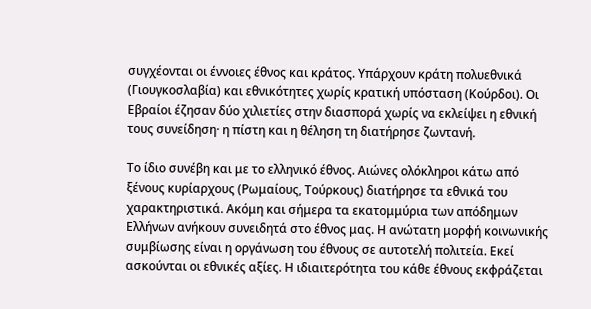συγχέονται οι έννοιες έθνος και κράτος. Υπάρχουν κράτη πολυεθνικά (Γιουγκοσλαβία) και εθνικότητες χωρίς κρατική υπόσταση (Κούρδοι). Οι Εβραίοι έζησαν δύο χιλιετίες στην διασπορά χωρίς να εκλείψει η εθνική τους συνείδηση· η πίστη και η θέληση τη διατήρησε ζωντανή.

Το ίδιο συνέβη και με το ελληνικό έθνος. Αιώνες ολόκληροι κάτω από ξένους κυρίαρχους (Ρωμαίους, Τούρκους) διατήρησε τα εθνικά του χαρακτηριστικά. Ακόμη και σήμερα τα εκατομμύρια των απόδημων Ελλήνων ανήκουν συνειδητά στο έθνος μας. Η ανώτατη μορφή κοινωνικής συμβίωσης είναι η οργάνωση του έθνους σε αυτοτελή πολιτεία. Εκεί ασκούνται οι εθνικές αξίες. Η ιδιαιτερότητα του κάθε έθνους εκφράζεται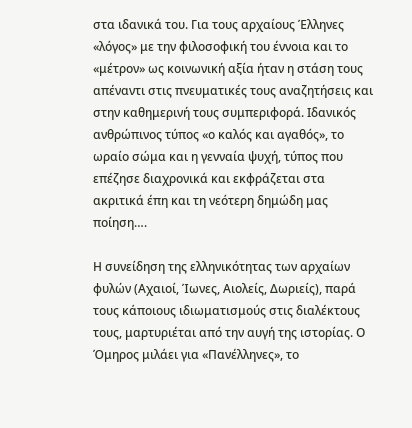στα ιδανικά του. Για τους αρχαίους Έλληνες «λόγος» με την φιλοσοφική του έννοια και το «μέτρον» ως κοινωνική αξία ήταν η στάση τους απέναντι στις πνευματικές τους αναζητήσεις και στην καθημερινή τους συμπεριφορά. Ιδανικός ανθρώπινος τύπος «ο καλός και αγαθός», το ωραίο σώμα και η γενναία ψυχή, τύπος που επέζησε διαχρονικά και εκφράζεται στα ακριτικά έπη και τη νεότερη δημώδη μας ποίηση….

Η συνείδηση της ελληνικότητας των αρχαίων φυλών (Αχαιοί, Ίωνες, Αιολείς, Δωριείς), παρά τους κάποιους ιδιωματισμούς στις διαλέκτους τους, μαρτυριέται από την αυγή της ιστορίας. Ο Όμηρος μιλάει για «Πανέλληνες», το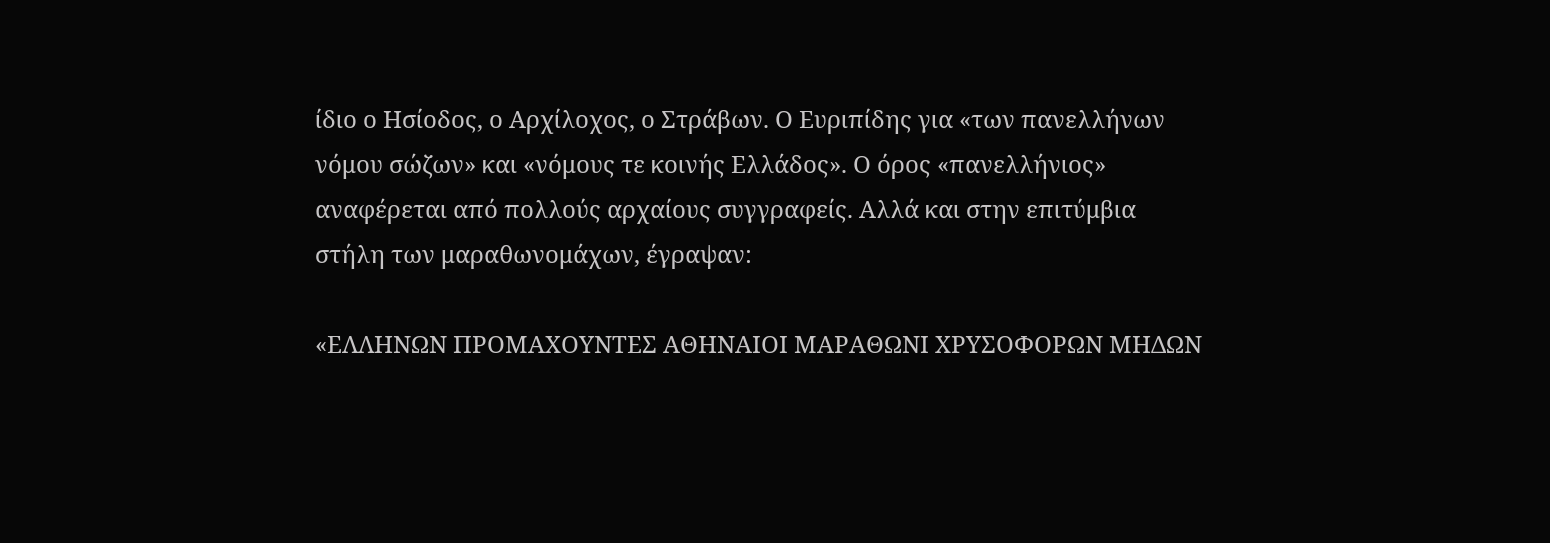ίδιο ο Ησίοδος, ο Αρχίλοχος, ο Στράβων. Ο Ευριπίδης για «των πανελλήνων νόμου σώζων» και «νόμους τε κοινής Ελλάδος». Ο όρος «πανελλήνιος» αναφέρεται από πολλούς αρχαίους συγγραφείς. Αλλά και στην επιτύμβια στήλη των μαραθωνομάχων, έγραψαν:

«ΕΛΛΗΝΩΝ ΠΡΟΜΑΧΟΥΝΤΕΣ ΑΘΗΝΑΙΟΙ ΜΑΡΑΘΩΝΙ ΧΡΥΣΟΦΟΡΩΝ ΜΗΔΩΝ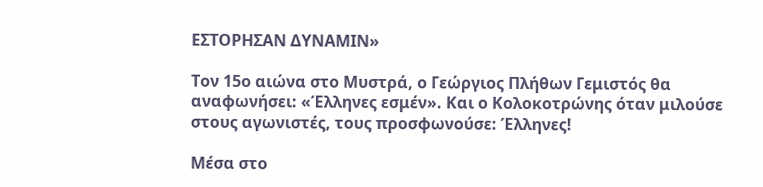ΕΣΤΟΡΗΣΑΝ ΔΥΝΑΜΙΝ»

Τον 15ο αιώνα στο Μυστρά, ο Γεώργιος Πλήθων Γεμιστός θα αναφωνήσει: «Έλληνες εσμέν». Και ο Κολοκοτρώνης όταν μιλούσε στους αγωνιστές, τους προσφωνούσε: Έλληνες!

Μέσα στο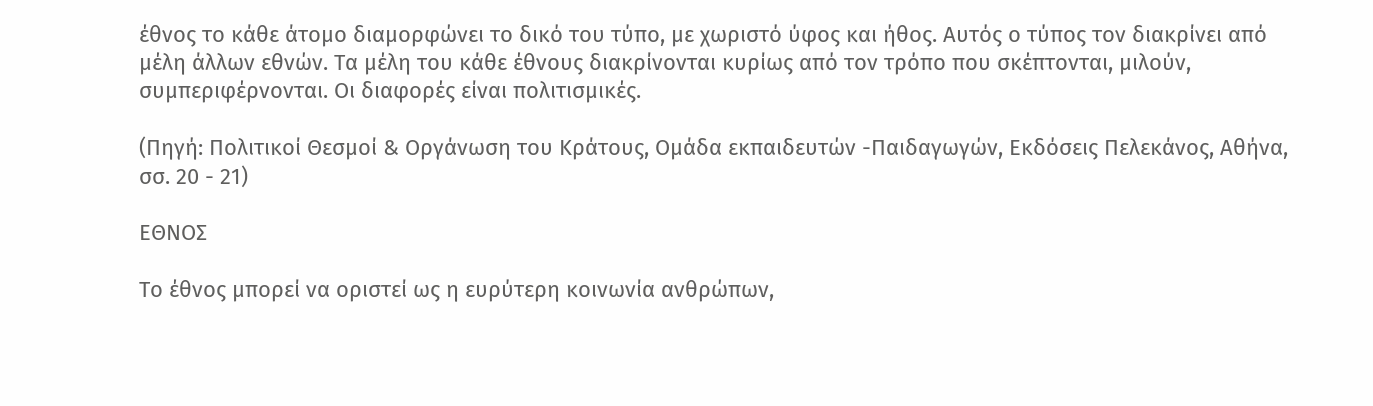έθνος το κάθε άτομο διαμορφώνει το δικό του τύπο, με χωριστό ύφος και ήθος. Αυτός ο τύπος τον διακρίνει από μέλη άλλων εθνών. Τα μέλη του κάθε έθνους διακρίνονται κυρίως από τον τρόπο που σκέπτονται, μιλούν, συμπεριφέρνονται. Οι διαφορές είναι πολιτισμικές.

(Πηγή: Πολιτικοί Θεσμοί & Οργάνωση του Κράτους, Ομάδα εκπαιδευτών -Παιδαγωγών, Εκδόσεις Πελεκάνος, Αθήνα, σσ. 20 - 21)

ΕΘΝΟΣ

Το έθνος μπορεί να οριστεί ως η ευρύτερη κοινωνία ανθρώπων,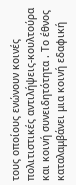τους οποίους ενώνουν κοινές πολιτιστικές αντιλήψεις-κουλτούρα και κοινή συνειδητότητα . Το έθνος καταλαμβάνει μια κοινή εδαφική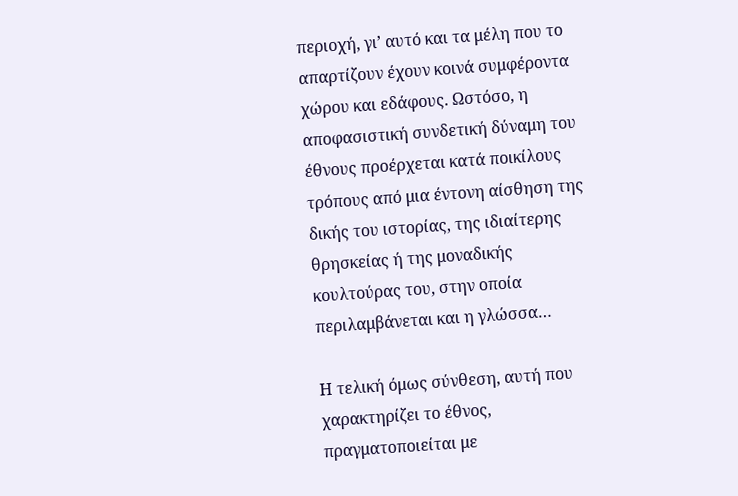περιοχή, γι’ αυτό και τα μέλη που το απαρτίζουν έχουν κοινά συμφέροντα χώρου και εδάφους. Ωστόσο, η αποφασιστική συνδετική δύναμη του έθνους προέρχεται κατά ποικίλους τρόπους από μια έντονη αίσθηση της δικής του ιστορίας, της ιδιαίτερης θρησκείας ή της μοναδικής κουλτούρας του, στην οποία περιλαμβάνεται και η γλώσσα…

Η τελική όμως σύνθεση, αυτή που χαρακτηρίζει το έθνος, πραγματοποιείται με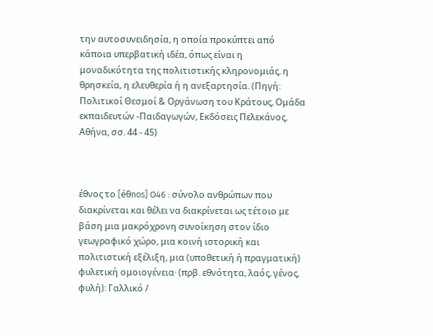την αυτοσυνειδησία, η οποία προκύπτει από κάποια υπερβατική ιδέα, όπως είναι η μοναδικότητα της πολιτιστικής κληρονομιάς, η θρησκεία, η ελευθερία ή η ανεξαρτησία. (Πηγή: Πολιτικοί Θεσμοί & Οργάνωση του Κράτους, Ομάδα εκπαιδευτών -Παιδαγωγών, Εκδόσεις Πελεκάνος, Αθήνα, σσ. 44 - 45)



έθνος το [éθnos] O46 : σύνολο ανθρώπων που διακρίνεται και θέλει να διακρίνεται ως τέτοιο με βάση μια μακρόχρονη συνοίκηση στον ίδιο γεωγραφικό χώρο, μια κοινή ιστορική και πολιτιστική εξέλιξη, μια (υποθετική ή πραγματική) φυλετική ομοιογένεια· (πρβ. εθνότητα, λαός, γένος, φυλή): Γαλλικό /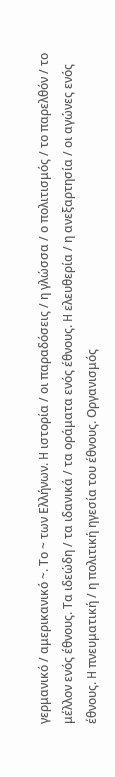γερμανικό / αμερικανικό ~. Tο ~ των Eλλήνων. H ιστορία / οι παραδόσεις / η γλώσσα / ο πολιτισμός / το παρελθόν / το μέλλον ενός έθνους. Tα ιδεώδη / τα ιδανικά / τα οράματα ενός έθνους. H ελευθερία / η ανεξαρτησία / οι αγώνες ενός έθνους. H πνευματική / η πολιτική ηγεσία του έθνους. Oργανισμός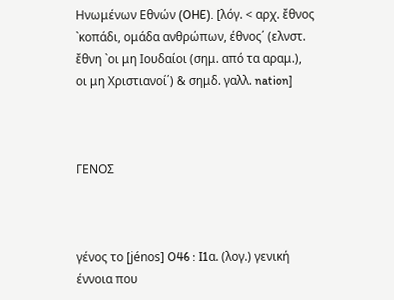Hνωμένων Eθνών (OHE). [λόγ. < αρχ. ἔθνος `κοπάδι, ομάδα ανθρώπων, έθνος΄ (ελνστ. ἔθνη `οι μη Ιουδαίοι (σημ. από τα αραμ.), οι μη Χριστιανοί΄) & σημδ. γαλλ. nation]



ΓΕΝΟΣ



γένος το [jénos] O46 : I1α. (λογ.) γενική έννοια που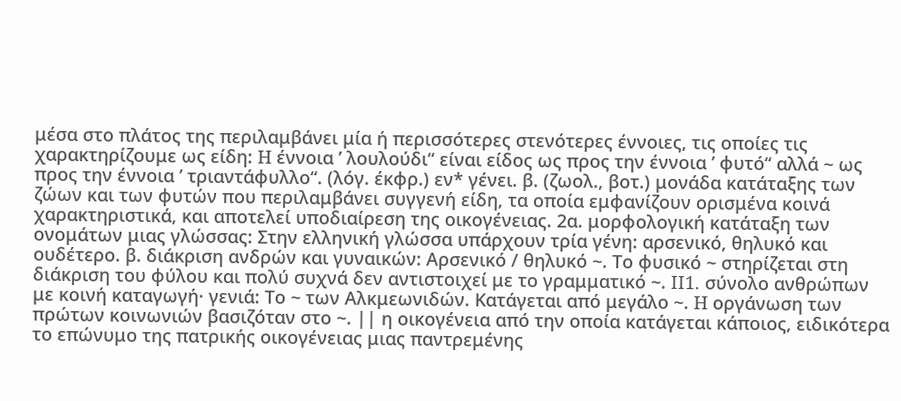μέσα στο πλάτος της περιλαμβάνει μία ή περισσότερες στενότερες έννοιες, τις οποίες τις χαρακτηρίζουμε ως είδη: H έννοια ’ λουλούδι“ είναι είδος ως προς την έννοια ’ φυτό“ αλλά ~ ως προς την έννοια ’ τριαντάφυλλο“. (λόγ. έκφρ.) εν* γένει. β. (ζωολ., βοτ.) μονάδα κατάταξης των ζώων και των φυτών που περιλαμβάνει συγγενή είδη, τα οποία εμφανίζουν ορισμένα κοινά χαρακτηριστικά, και αποτελεί υποδιαίρεση της οικογένειας. 2α. μορφολογική κατάταξη των ονομάτων μιας γλώσσας: Στην ελληνική γλώσσα υπάρχουν τρία γένη: αρσενικό, θηλυκό και ουδέτερο. β. διάκριση ανδρών και γυναικών: Aρσενικό / θηλυκό ~. Tο φυσικό ~ στηρίζεται στη διάκριση του φύλου και πολύ συχνά δεν αντιστοιχεί με το γραμματικό ~. II1. σύνολο ανθρώπων με κοινή καταγωγή· γενιά: Tο ~ των Aλκμεωνιδών. Kατάγεται από μεγάλο ~. H οργάνωση των πρώτων κοινωνιών βασιζόταν στο ~. || η οικογένεια από την οποία κατάγεται κάποιος, ειδικότερα το επώνυμο της πατρικής οικογένειας μιας παντρεμένης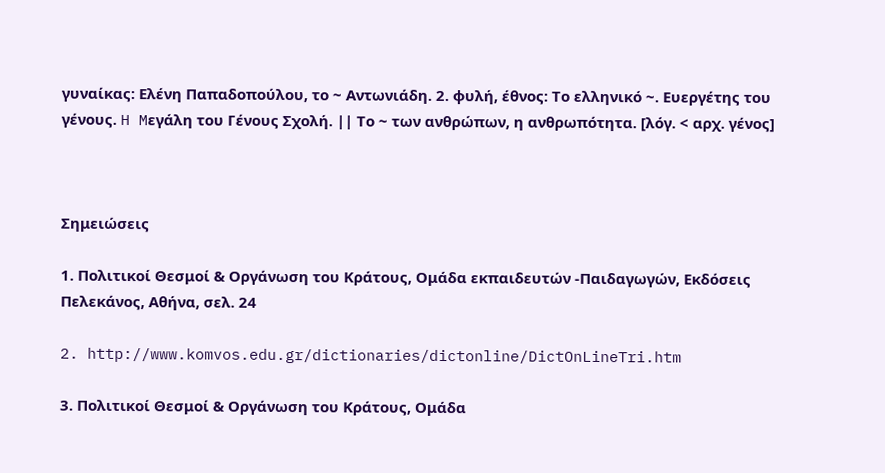γυναίκας: Eλένη Παπαδοπούλου, το ~ Aντωνιάδη. 2. φυλή, έθνος: Tο ελληνικό ~. Eυεργέτης του γένους. H Mεγάλη του Γένους Σχολή. || Tο ~ των ανθρώπων, η ανθρωπότητα. [λόγ. < αρχ. γένος]



Σημειώσεις

1. Πολιτικοί Θεσμοί & Οργάνωση του Κράτους, Ομάδα εκπαιδευτών -Παιδαγωγών, Εκδόσεις Πελεκάνος, Αθήνα, σελ. 24

2. http://www.komvos.edu.gr/dictionaries/dictonline/DictOnLineTri.htm

3. Πολιτικοί Θεσμοί & Οργάνωση του Κράτους, Ομάδα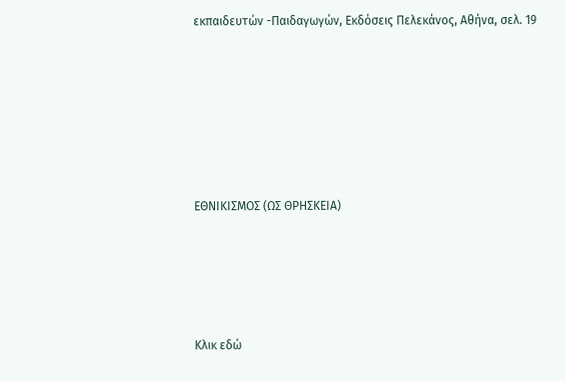εκπαιδευτών -Παιδαγωγών, Εκδόσεις Πελεκάνος, Αθήνα, σελ. 19







ΕΘΝΙΚΙΣΜΟΣ (ΩΣ ΘΡΗΣΚΕΙΑ)





Κλικ εδώ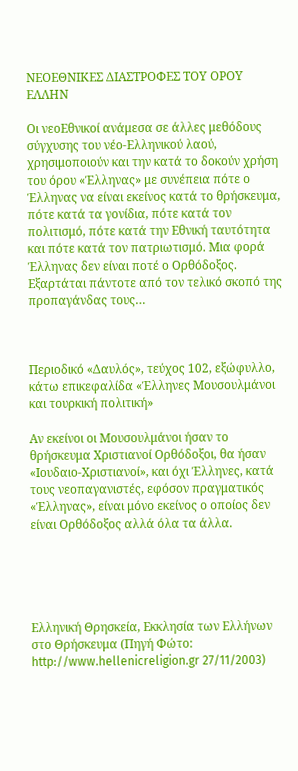ΝΕΟΕΘΝΙΚΕΣ ΔΙΑΣΤΡΟΦΕΣ ΤΟΥ ΟΡΟΥ ΕΛΛΗΝ

Οι νεοΕθνικοί ανάμεσα σε άλλες μεθόδους σύγχυσης του νέο-Ελληνικού λαού, χρησιμοποιούν και την κατά το δοκούν χρήση του όρου «Έλληνας» με συνέπεια πότε ο Έλληνας να είναι εκείνος κατά το θρήσκευμα, πότε κατά τα γονίδια, πότε κατά τον πολιτισμό, πότε κατά την Εθνική ταυτότητα και πότε κατά τον πατριωτισμό. Μια φορά Έλληνας δεν είναι ποτέ ο Ορθόδοξος. Εξαρτάται πάντοτε από τον τελικό σκοπό της προπαγάνδας τους…



Περιοδικό «Δαυλός», τεύχος 102, εξώφυλλο, κάτω επικεφαλίδα «Έλληνες Μουσουλμάνοι και τουρκική πολιτική»

Αν εκείνοι οι Μουσουλμάνοι ήσαν το θρήσκευμα Χριστιανοί Ορθόδοξοι, θα ήσαν «Ιουδαιο-Χριστιανοί», και όχι Έλληνες, κατά τους νεοπαγανιστές, εφόσον πραγματικός «Έλληνας», είναι μόνο εκείνος ο οποίος δεν είναι Ορθόδοξος αλλά όλα τα άλλα.





Ελληνική Θρησκεία, Εκκλησία των Ελλήνων στο Θρήσκευμα (Πηγή Φώτο:  http://www.hellenicreligion.gr 27/11/2003)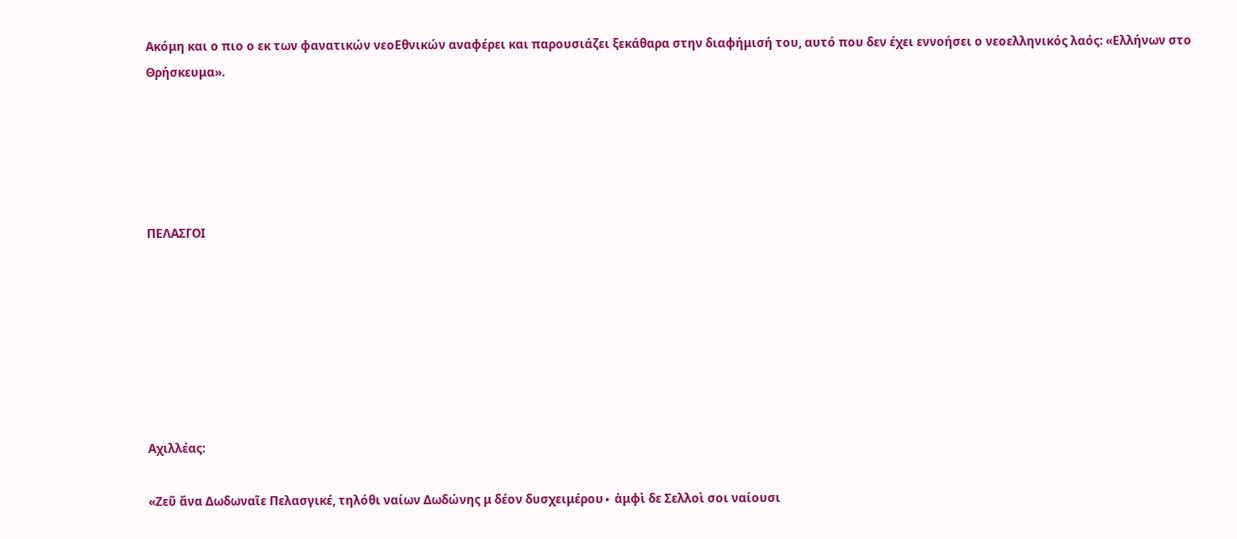Ακόμη και ο πιο ο εκ των φανατικών νεοΕθνικών αναφέρει και παρουσιάζει ξεκάθαρα στην διαφήμισή του, αυτό που δεν έχει εννοήσει ο νεοελληνικός λαός: «Ελλήνων στο Θρήσκευμα».





ΠΕΛΑΣΓΟΙ







Αχιλλέας:

«Ζεῦ ἄνα Δωδωναῖε Πελασγικέ, τηλόθι ναίων Δωδώνης μ δέον δυσχειμέρου∙ ἀμφὶ δε Σελλοὶ σοι ναίουσι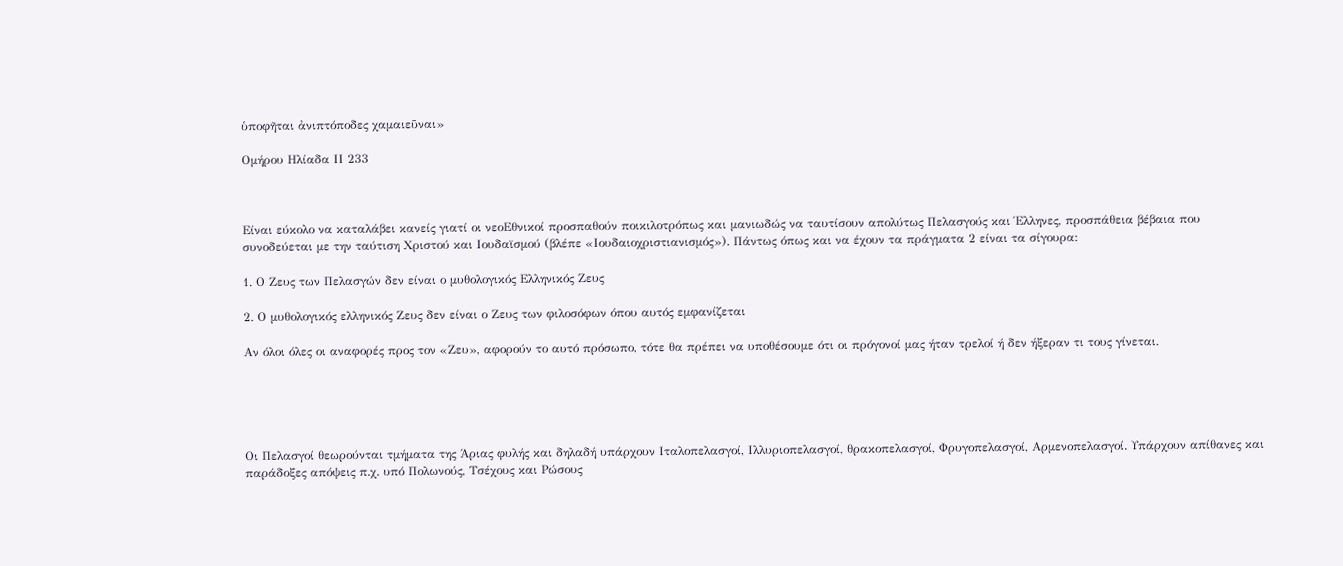ὑποφῆται ἀνιπτόποδες χαμαιεῦναι»

Ομήρου Ηλίαδα ΙΙ 233



Είναι εύκολο να καταλάβει κανείς γιατί οι νεοΕθνικοί προσπαθούν ποικιλοτρόπως και μανιωδώς να ταυτίσουν απολύτως Πελασγούς και Έλληνες, προσπάθεια βέβαια που συνοδεύεται με την ταύτιση Χριστού και Ιουδαϊσμού (βλέπε «Ιουδαιοχριστιανισμός»). Πάντως όπως και να έχουν τα πράγματα 2 είναι τα σίγουρα:

1. Ο Ζευς των Πελασγών δεν είναι ο μυθολογικός Ελληνικός Ζευς

2. Ο μυθολογικός ελληνικός Ζευς δεν είναι ο Ζευς των φιλοσόφων όπου αυτός εμφανίζεται

Αν όλοι όλες οι αναφορές προς τον «Ζευ», αφορούν το αυτό πρόσωπο, τότε θα πρέπει να υποθέσουμε ότι οι πρόγονοί μας ήταν τρελοί ή δεν ήξεραν τι τους γίνεται.





Οι Πελασγοί θεωρούνται τμήματα της Άριας φυλής και δηλαδή υπάρχουν Ιταλοπελασγοί, Ιλλυριοπελασγοί, θρακοπελασγοί, Φρυγοπελασγοί, Αρμενοπελασγοί. Υπάρχουν απίθανες και παράδοξες απόψεις π.χ. υπό Πολωνούς, Τσέχους και Ρώσους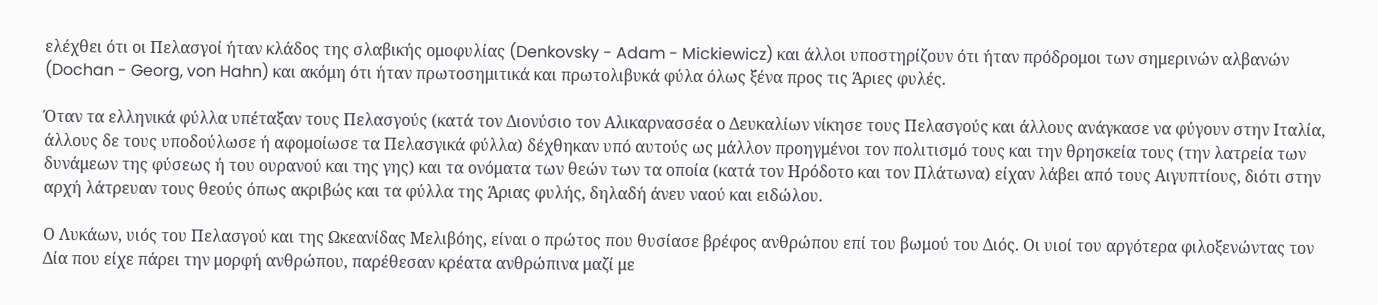ελέχθει ότι οι Πελασγοί ήταν κλάδος της σλαβικής ομοφυλίας (Denkovsky - Adam - Mickiewicz) και άλλοι υποστηρίζουν ότι ήταν πρόδρομοι των σημερινών αλβανών (Dochan - Georg, von Hahn) και ακόμη ότι ήταν πρωτοσημιτικά και πρωτολιβυκά φύλα όλως ξένα προς τις Άριες φυλές.

Όταν τα ελληνικά φύλλα υπέταξαν τους Πελασγούς (κατά τον Διονύσιο τον Αλικαρνασσέα ο Δευκαλίων νίκησε τους Πελασγούς και άλλους ανάγκασε να φύγουν στην Ιταλία, άλλους δε τους υποδούλωσε ή αφομοίωσε τα Πελασγικά φύλλα) δέχθηκαν υπό αυτούς ως μάλλον προηγμένοι τον πολιτισμό τους και την θρησκεία τους (την λατρεία των δυνάμεων της φύσεως ή του ουρανού και της γης) και τα ονόματα των θεών των τα οποία (κατά τον Ηρόδοτο και τον Πλάτωνα) είχαν λάβει από τους Αιγυπτίους, διότι στην αρχή λάτρευαν τους θεούς όπως ακριβώς και τα φύλλα της Άριας φυλής, δηλαδή άνευ ναού και ειδώλου.

Ο Λυκάων, υιός του Πελασγού και της Ωκεανίδας Μελιβόης, είναι ο πρώτος που θυσίασε βρέφος ανθρώπου επί του βωμού του Διός. Οι υιοί του αργότερα φιλοξενώντας τον Δία που είχε πάρει την μορφή ανθρώπου, παρέθεσαν κρέατα ανθρώπινα μαζί με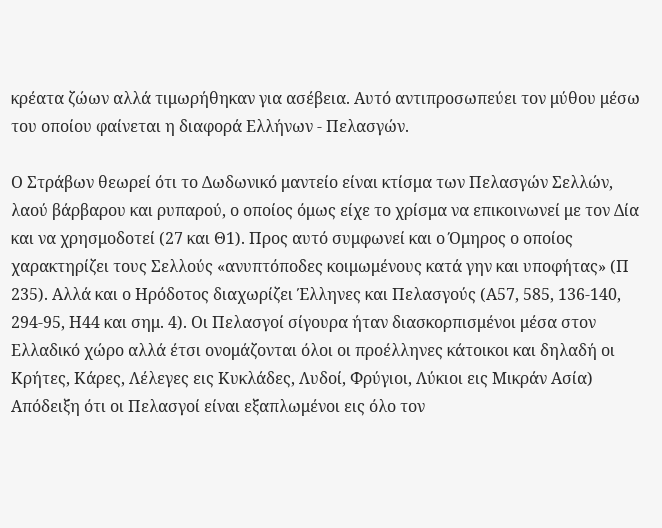κρέατα ζώων αλλά τιμωρήθηκαν για ασέβεια. Αυτό αντιπροσωπεύει τον μύθου μέσω του οποίου φαίνεται η διαφορά Ελλήνων - Πελασγών.

Ο Στράβων θεωρεί ότι το Δωδωνικό μαντείο είναι κτίσμα των Πελασγών Σελλών, λαού βάρβαρου και ρυπαρού, ο οποίος όμως είχε το χρίσμα να επικοινωνεί με τον Δία και να χρησμοδοτεί (27 και Θ1). Προς αυτό συμφωνεί και ο Όμηρος ο οποίος χαρακτηρίζει τους Σελλούς «ανυπτόποδες κοιμωμένους κατά γην και υποφήτας» (Π 235). Αλλά και ο Ηρόδοτος διαχωρίζει Έλληνες και Πελασγούς (Α57, 585, 136-140, 294-95, Η44 και σημ. 4). Οι Πελασγοί σίγουρα ήταν διασκορπισμένοι μέσα στον Ελλαδικό χώρο αλλά έτσι ονομάζονται όλοι οι προέλληνες κάτοικοι και δηλαδή οι Κρήτες, Κάρες, Λέλεγες εις Κυκλάδες, Λυδοί, Φρύγιοι, Λύκιοι εις Μικράν Ασία) Απόδειξη ότι οι Πελασγοί είναι εξαπλωμένοι εις όλο τον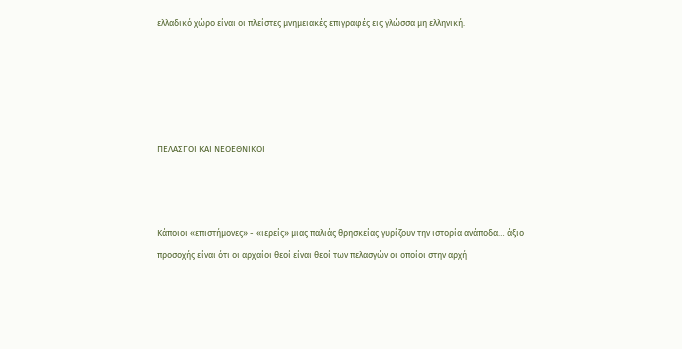ελλαδικό χώρο είναι οι πλείστες μνημειακές επιγραφές εις γλώσσα μη ελληνική.





ΠΕΛΑΣΓΟΙ ΚΑΙ ΝΕΟΕΘΝΙΚΟΙ



Κάποιοι «επιστήμονες» - «ιερείς» μιας παλιάς θρησκείας γυρίζουν την ιστορία ανάποδα… άξιο προσοχής είναι ότι οι αρχαίοι θεοί είναι θεοί των πελασγών οι οποίοι στην αρχή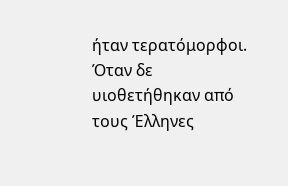ήταν τερατόμορφοι. Όταν δε υιοθετήθηκαν από τους Έλληνες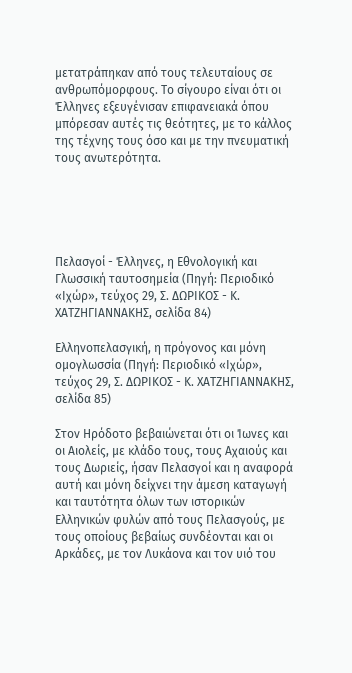μετατράπηκαν από τους τελευταίους σε ανθρωπόμορφους. Το σίγουρο είναι ότι οι Έλληνες εξευγένισαν επιφανειακά όπου μπόρεσαν αυτές τις θεότητες, με το κάλλος της τέχνης τους όσο και με την πνευματική τους ανωτερότητα.





Πελασγοί - Έλληνες, η Εθνολογική και  Γλωσσική ταυτοσημεία (Πηγή: Περιοδικό «Ιχώρ», τεύχος 29, Σ. ΔΩΡΙΚΟΣ - Κ. ΧΑΤΖΗΓΙΑΝΝΑΚΗΣ, σελίδα 84)

Ελληνοπελασγική, η πρόγονος και μόνη ομογλωσσία (Πηγή: Περιοδικό «Ιχώρ», τεύχος 29, Σ. ΔΩΡΙΚΟΣ - Κ. ΧΑΤΖΗΓΙΑΝΝΑΚΗΣ, σελίδα 85)

Στον Ηρόδοτο βεβαιώνεται ότι οι Ίωνες και οι Αιολείς, με κλάδο τους, τους Αχαιούς και τους Δωριείς, ήσαν Πελασγοί και η αναφορά αυτή και μόνη δείχνει την άμεση καταγωγή και ταυτότητα όλων των ιστορικών Ελληνικών φυλών από τους Πελασγούς, με τους οποίους βεβαίως συνδέονται και οι Αρκάδες, με τον Λυκάονα και τον υιό του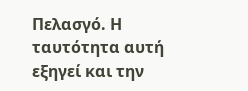Πελασγό. Η ταυτότητα αυτή εξηγεί και την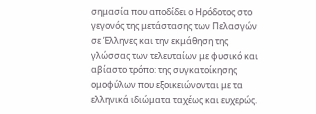σημασία που αποδίδει ο Ηρόδοτος στο γεγονός της μετάστασης των Πελασγών σε Έλληνες και την εκμάθηση της γλώσσας των τελευταίων με φυσικό και αβίαστο τρόπο: της συγκατοίκησης ομοφύλων που εξοικειώνονται με τα ελληνικά ιδιώματα ταχέως και ευχερώς.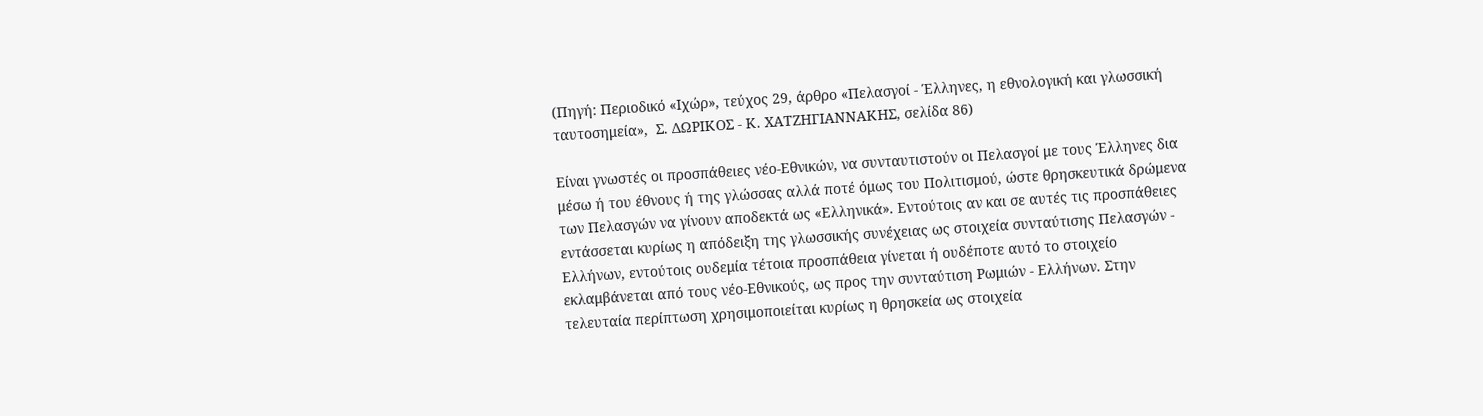(Πηγή: Περιοδικό «Ιχώρ», τεύχος 29, άρθρο «Πελασγοί - Έλληνες, η εθνολογική και γλωσσική ταυτοσημεία»,  Σ. ΔΩΡΙΚΟΣ - Κ. ΧΑΤΖΗΓΙΑΝΝΑΚΗΣ, σελίδα 86)

Είναι γνωστές οι προσπάθειες νέο-Εθνικών, να συνταυτιστούν οι Πελασγοί με τους Έλληνες δια μέσω ή του έθνους ή της γλώσσας αλλά ποτέ όμως του Πολιτισμού, ώστε θρησκευτικά δρώμενα των Πελασγών να γίνουν αποδεκτά ως «Ελληνικά». Εντούτοις αν και σε αυτές τις προσπάθειες εντάσσεται κυρίως η απόδειξη της γλωσσικής συνέχειας ως στοιχεία συνταύτισης Πελασγών - Ελλήνων, εντούτοις ουδεμία τέτοια προσπάθεια γίνεται ή ουδέποτε αυτό το στοιχείο εκλαμβάνεται από τους νέο-Εθνικούς, ως προς την συνταύτιση Ρωμιών - Ελλήνων. Στην τελευταία περίπτωση χρησιμοποιείται κυρίως η θρησκεία ως στοιχεία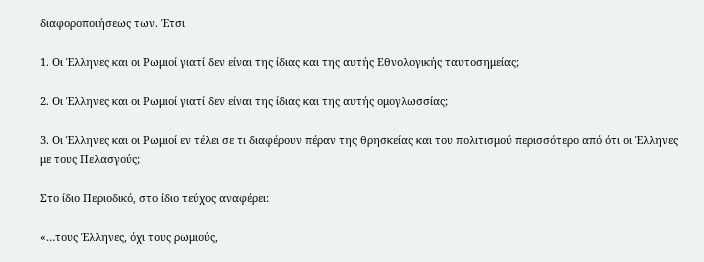διαφοροποιήσεως των. Έτσι

1. Οι Έλληνες και οι Ρωμιοί γιατί δεν είναι της ίδιας και της αυτής Εθνολογικής ταυτοσημείας;

2. Οι Έλληνες και οι Ρωμιοί γιατί δεν είναι της ίδιας και της αυτής ομογλωσσίας;

3. Οι Έλληνες και οι Ρωμιοί εν τέλει σε τι διαφέρουν πέραν της θρησκείας και του πολιτισμού περισσότερο από ότι οι Έλληνες με τους Πελασγούς;

Στο ίδιο Περιοδικό, στο ίδιο τεύχος αναφέρει:

«…τους Έλληνες, όχι τους ρωμιούς,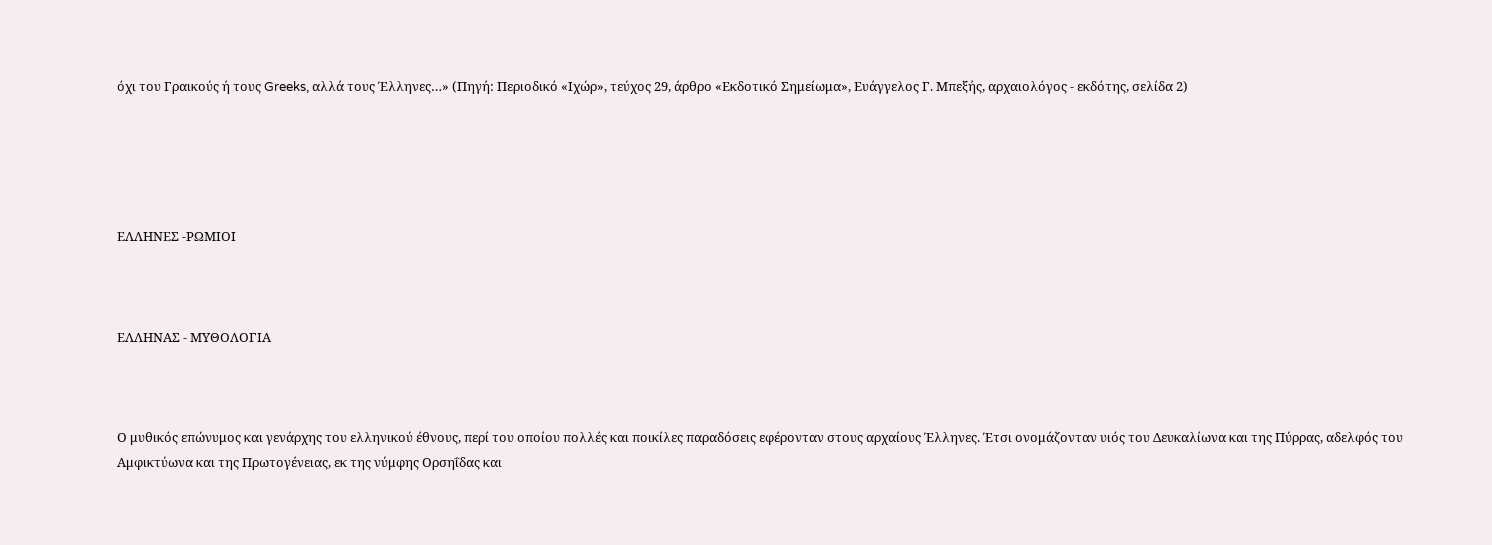όχι του Γραικούς ή τους Greeks, αλλά τους Έλληνες…» (Πηγή: Περιοδικό «Ιχώρ», τεύχος 29, άρθρο «Εκδοτικό Σημείωμα», Ευάγγελος Γ. Μπεξής, αρχαιολόγος - εκδότης, σελίδα 2)





ΕΛΛΗΝΕΣ -ΡΩΜΙΟΙ



ΕΛΛΗΝΑΣ - ΜΥΘΟΛΟΓΙΑ



Ο μυθικός επώνυμος και γενάρχης του ελληνικού έθνους, περί του οποίου πολλές και ποικίλες παραδόσεις εφέρονταν στους αρχαίους Έλληνες. Έτσι ονομάζονταν υιός του Δευκαλίωνα και της Πύρρας, αδελφός του Αμφικτύωνα και της Πρωτογένειας, εκ της νύμφης Ορσηΐδας και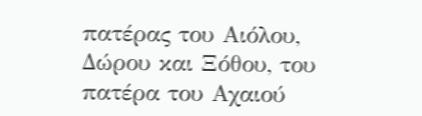πατέρας του Αιόλου, Δώρου και Ξόθου, του πατέρα του Αχαιού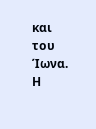και του Ίωνα. Η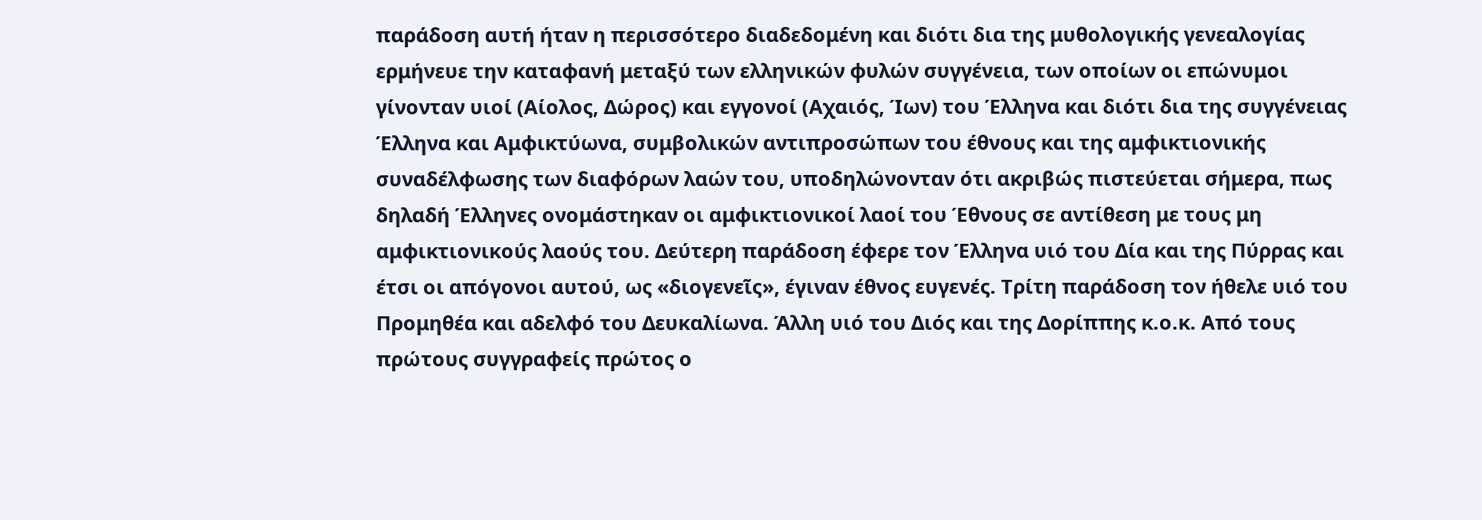παράδοση αυτή ήταν η περισσότερο διαδεδομένη και διότι δια της μυθολογικής γενεαλογίας ερμήνευε την καταφανή μεταξύ των ελληνικών φυλών συγγένεια, των οποίων οι επώνυμοι γίνονταν υιοί (Αίολος, Δώρος) και εγγονοί (Αχαιός, Ίων) του Έλληνα και διότι δια της συγγένειας Έλληνα και Αμφικτύωνα, συμβολικών αντιπροσώπων του έθνους και της αμφικτιονικής συναδέλφωσης των διαφόρων λαών του, υποδηλώνονταν ότι ακριβώς πιστεύεται σήμερα, πως δηλαδή Έλληνες ονομάστηκαν οι αμφικτιονικοί λαοί του Έθνους σε αντίθεση με τους μη αμφικτιονικούς λαούς του. Δεύτερη παράδοση έφερε τον Έλληνα υιό του Δία και της Πύρρας και έτσι οι απόγονοι αυτού, ως «διογενεῖς», έγιναν έθνος ευγενές. Τρίτη παράδοση τον ήθελε υιό του Προμηθέα και αδελφό του Δευκαλίωνα. Άλλη υιό του Διός και της Δορίππης κ.ο.κ. Από τους πρώτους συγγραφείς πρώτος ο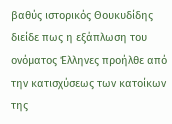βαθύς ιστορικός Θουκυδίδης διείδε πως η εξάπλωση του ονόματος Έλληνες προήλθε από την κατισχύσεως των κατοίκων της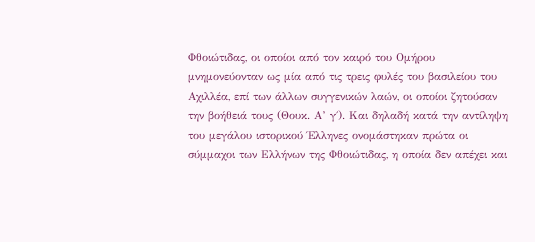Φθοιώτιδας, οι οποίοι από τον καιρό του Ομήρου μνημονεύονταν ως μία από τις τρεις φυλές του βασιλείου του Αχιλλέα, επί των άλλων συγγενικών λαών, οι οποίοι ζητούσαν την βοήθειά τους (Θουκ. Α’ γ΄). Και δηλαδή κατά την αντίληψη του μεγάλου ιστορικού Έλληνες ονομάστηκαν πρώτα οι σύμμαχοι των Ελλήνων της Φθοιώτιδας, η οποία δεν απέχει και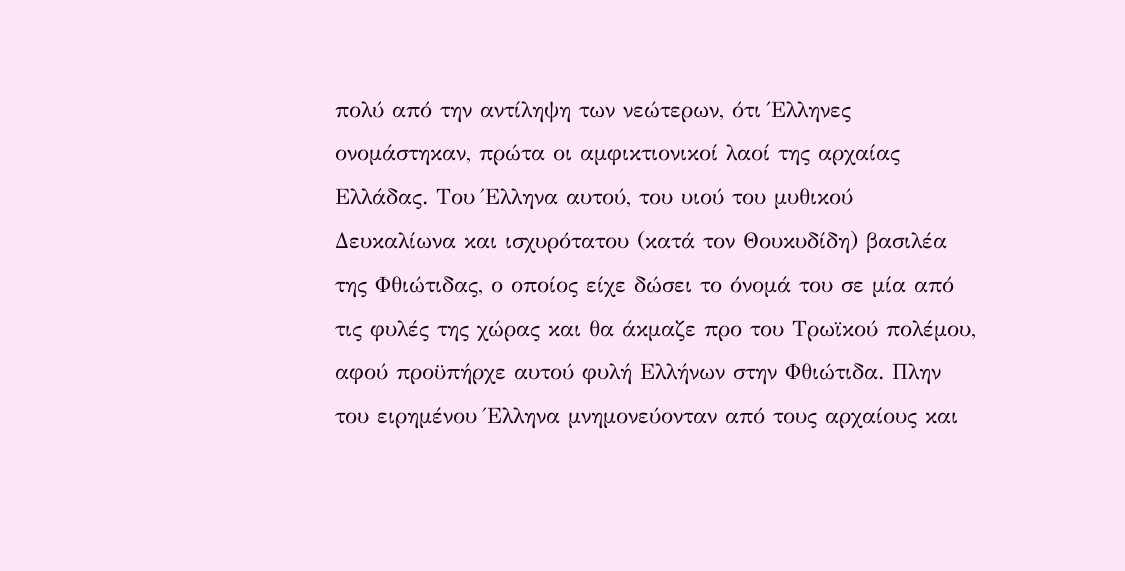πολύ από την αντίληψη των νεώτερων, ότι Έλληνες ονομάστηκαν, πρώτα οι αμφικτιονικοί λαοί της αρχαίας Ελλάδας. Του Έλληνα αυτού, του υιού του μυθικού Δευκαλίωνα και ισχυρότατου (κατά τον Θουκυδίδη) βασιλέα της Φθιώτιδας, ο οποίος είχε δώσει το όνομά του σε μία από τις φυλές της χώρας και θα άκμαζε προ του Τρωϊκού πολέμου, αφού προϋπήρχε αυτού φυλή Ελλήνων στην Φθιώτιδα. Πλην του ειρημένου Έλληνα μνημονεύονταν από τους αρχαίους και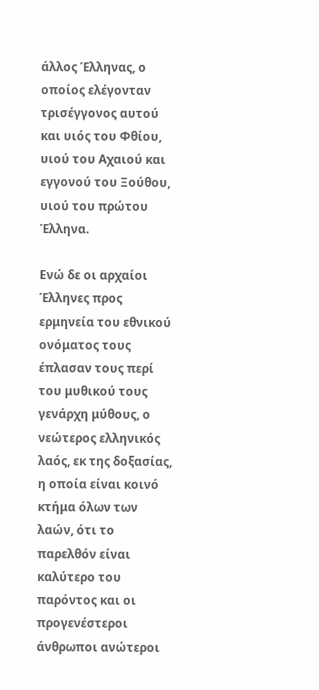άλλος Έλληνας, ο οποίος ελέγονταν τρισέγγονος αυτού και υιός του Φθίου, υιού του Αχαιού και εγγονού του Ξούθου, υιού του πρώτου Έλληνα.

Ενώ δε οι αρχαίοι Έλληνες προς ερμηνεία του εθνικού ονόματος τους έπλασαν τους περί του μυθικού τους γενάρχη μύθους, ο νεώτερος ελληνικός λαός, εκ της δοξασίας, η οποία είναι κοινό κτήμα όλων των λαών, ότι το παρελθόν είναι καλύτερο του παρόντος και οι προγενέστεροι άνθρωποι ανώτεροι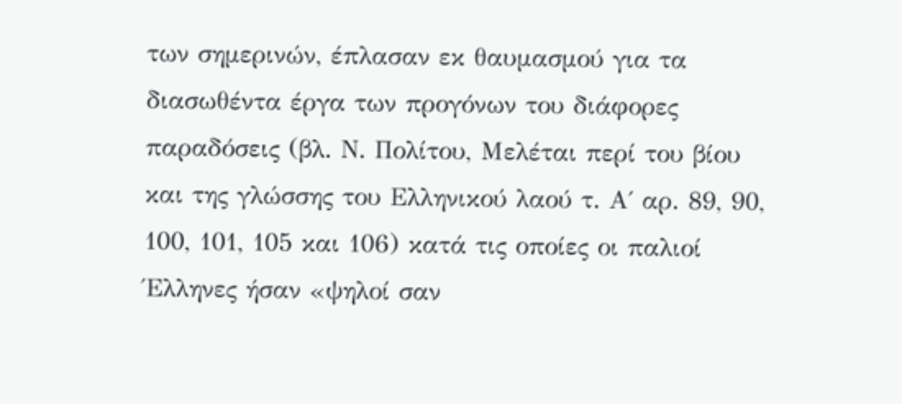των σημερινών, έπλασαν εκ θαυμασμού για τα διασωθέντα έργα των προγόνων του διάφορες παραδόσεις (βλ. Ν. Πολίτου, Μελέται περί του βίου και της γλώσσης του Ελληνικού λαού τ. Α΄ αρ. 89, 90, 100, 101, 105 και 106) κατά τις οποίες οι παλιοί Έλληνες ήσαν «ψηλοί σαν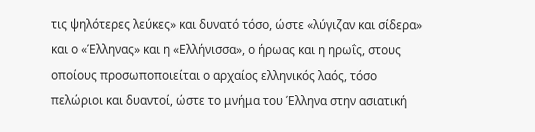τις ψηλότερες λεύκες» και δυνατό τόσο, ώστε «λύγιζαν και σίδερα» και ο «Έλληνας» και η «Ελλήνισσα», ο ήρωας και η ηρωΐς, στους οποίους προσωποποιείται ο αρχαίος ελληνικός λαός, τόσο πελώριοι και δυαντοί, ώστε το μνήμα του Έλληνα στην ασιατική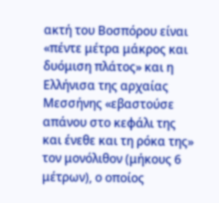ακτή του Βοσπόρου είναι «πέντε μέτρα μάκρος και δυόμιση πλάτος» και η Ελλήνισα της αρχαίας Μεσσήνης «εβαστούσε απάνου στο κεφάλι της και ένεθε και τη ρόκα της» τον μονόλιθον (μήκους 6 μέτρων), ο οποίος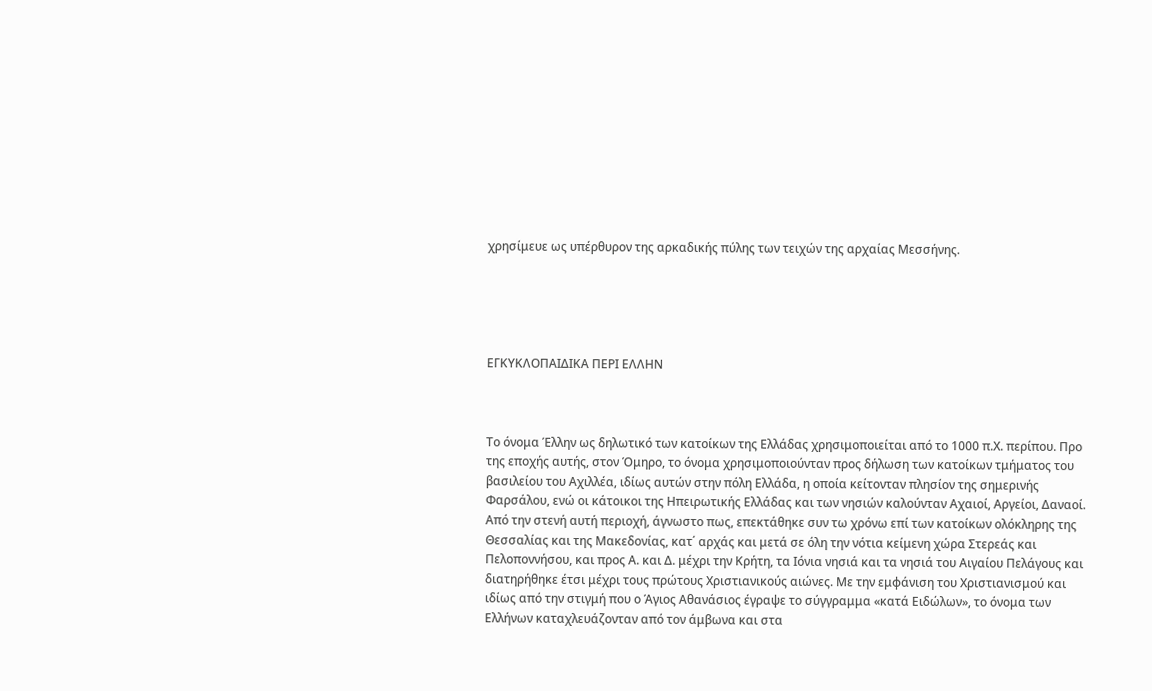χρησίμευε ως υπέρθυρον της αρκαδικής πύλης των τειχών της αρχαίας Μεσσήνης.





ΕΓΚΥΚΛΟΠΑΙΔΙΚΑ ΠΕΡΙ ΕΛΛΗΝ



Το όνομα Έλλην ως δηλωτικό των κατοίκων της Ελλάδας χρησιμοποιείται από το 1000 π.Χ. περίπου. Προ της εποχής αυτής, στον Όμηρο, το όνομα χρησιμοποιούνταν προς δήλωση των κατοίκων τμήματος του βασιλείου του Αχιλλέα, ιδίως αυτών στην πόλη Ελλάδα, η οποία κείτονταν πλησίον της σημερινής Φαρσάλου, ενώ οι κάτοικοι της Ηπειρωτικής Ελλάδας και των νησιών καλούνταν Αχαιοί, Αργείοι, Δαναοί. Από την στενή αυτή περιοχή, άγνωστο πως, επεκτάθηκε συν τω χρόνω επί των κατοίκων ολόκληρης της Θεσσαλίας και της Μακεδονίας, κατ΄ αρχάς και μετά σε όλη την νότια κείμενη χώρα Στερεάς και Πελοποννήσου, και προς Α. και Δ. μέχρι την Κρήτη, τα Ιόνια νησιά και τα νησιά του Αιγαίου Πελάγους και διατηρήθηκε έτσι μέχρι τους πρώτους Χριστιανικούς αιώνες. Με την εμφάνιση του Χριστιανισμού και ιδίως από την στιγμή που ο Άγιος Αθανάσιος έγραψε το σύγγραμμα «κατά Ειδώλων», το όνομα των Ελλήνων καταχλευάζονταν από τον άμβωνα και στα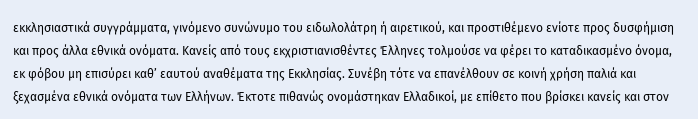εκκλησιαστικά συγγράμματα, γινόμενο συνώνυμο του ειδωλολάτρη ή αιρετικού, και προστιθέμενο ενίοτε προς δυσφήμιση και προς άλλα εθνικά ονόματα. Κανείς από τους εκχριστιανισθέντες Έλληνες τολμούσε να φέρει το καταδικασμένο όνομα, εκ φόβου μη επισύρει καθ’ εαυτού αναθέματα της Εκκλησίας. Συνέβη τότε να επανέλθουν σε κοινή χρήση παλιά και ξεχασμένα εθνικά ονόματα των Ελλήνων. Έκτοτε πιθανώς ονομάστηκαν Ελλαδικοί, με επίθετο που βρίσκει κανείς και στον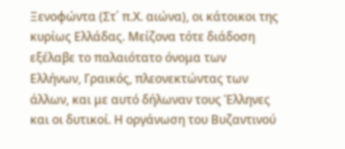Ξενοφώντα (Στ΄ π.Χ. αιώνα), οι κάτοικοι της κυρίως Ελλάδας. Μείζονα τότε διάδοση εξέλαβε το παλαιότατο όνομα των Ελλήνων, Γραικός, πλεονεκτώντας των άλλων, και με αυτό δήλωναν τους Έλληνες και οι δυτικοί. Η οργάνωση του Βυζαντινού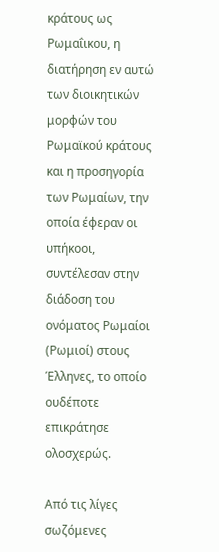κράτους ως Ρωμαΐικου, η διατήρηση εν αυτώ των διοικητικών μορφών του Ρωμαϊκού κράτους και η προσηγορία των Ρωμαίων, την οποία έφεραν οι υπήκοοι, συντέλεσαν στην διάδοση του ονόματος Ρωμαίοι (Ρωμιοί) στους Έλληνες, το οποίο ουδέποτε επικράτησε ολοσχερώς.

Από τις λίγες σωζόμενες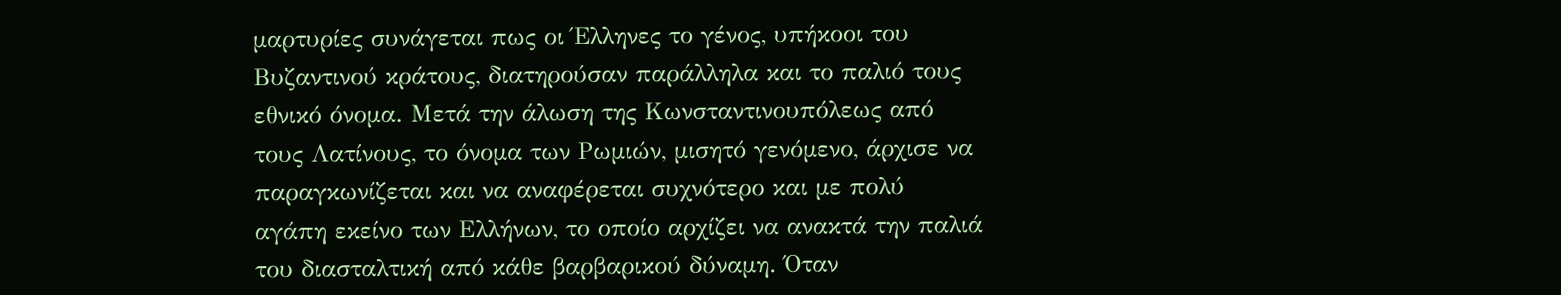μαρτυρίες συνάγεται πως οι Έλληνες το γένος, υπήκοοι του Βυζαντινού κράτους, διατηρούσαν παράλληλα και το παλιό τους εθνικό όνομα. Μετά την άλωση της Κωνσταντινουπόλεως από τους Λατίνους, το όνομα των Ρωμιών, μισητό γενόμενο, άρχισε να παραγκωνίζεται και να αναφέρεται συχνότερο και με πολύ αγάπη εκείνο των Ελλήνων, το οποίο αρχίζει να ανακτά την παλιά του διασταλτική από κάθε βαρβαρικού δύναμη. Όταν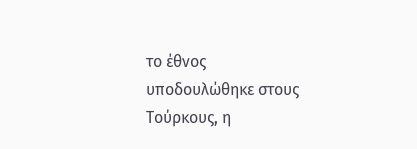το έθνος υποδουλώθηκε στους Τούρκους, η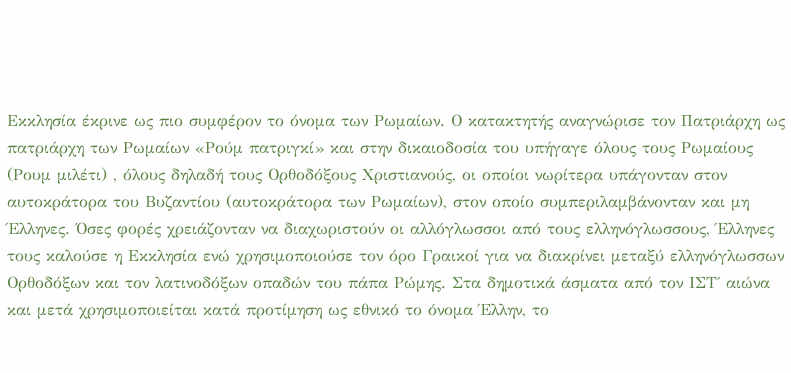Εκκλησία έκρινε ως πιο συμφέρον το όνομα των Ρωμαίων. Ο κατακτητής αναγνώρισε τον Πατριάρχη ως πατριάρχη των Ρωμαίων «Ρούμ πατριγκί» και στην δικαιοδοσία του υπήγαγε όλους τους Ρωμαίους (Ρουμ μιλέτι) , όλους δηλαδή τους Ορθοδόξους Χριστιανούς, οι οποίοι νωρίτερα υπάγονταν στον αυτοκράτορα του Βυζαντίου (αυτοκράτορα των Ρωμαίων), στον οποίο συμπεριλαμβάνονταν και μη Έλληνες. Όσες φορές χρειάζονταν να διαχωριστούν οι αλλόγλωσσοι από τους ελληνόγλωσσους, Έλληνες τους καλούσε η Εκκλησία ενώ χρησιμοποιούσε τον όρο Γραικοί για να διακρίνει μεταξύ ελληνόγλωσσων Ορθοδόξων και τον λατινοδόξων οπαδών του πάπα Ρώμης. Στα δημοτικά άσματα από τον ΙΣΤ΄ αιώνα και μετά χρησιμοποιείται κατά προτίμηση ως εθνικό το όνομα Έλλην, το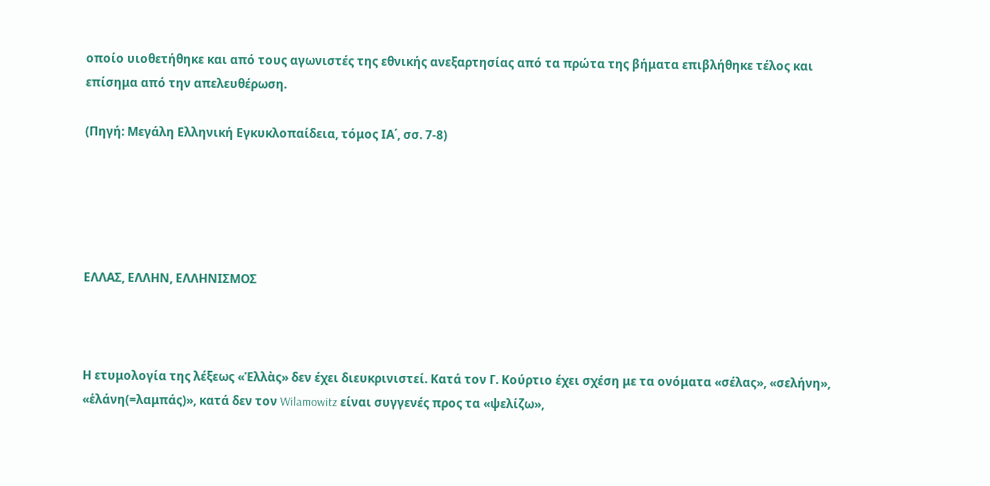οποίο υιοθετήθηκε και από τους αγωνιστές της εθνικής ανεξαρτησίας από τα πρώτα της βήματα επιβλήθηκε τέλος και επίσημα από την απελευθέρωση.

(Πηγή: Μεγάλη Ελληνική Εγκυκλοπαίδεια, τόμος ΙΑ΄, σσ. 7-8)





ΕΛΛΑΣ, ΕΛΛΗΝ, ΕΛΛΗΝΙΣΜΟΣ



Η ετυμολογία της λέξεως «Ἑλλὰς» δεν έχει διευκρινιστεί. Κατά τον Γ. Κούρτιο έχει σχέση με τα ονόματα «σέλας», «σελήνη», «ἑλάνη(=λαμπάς)», κατά δεν τον Wilamowitz είναι συγγενές προς τα «ψελίζω»,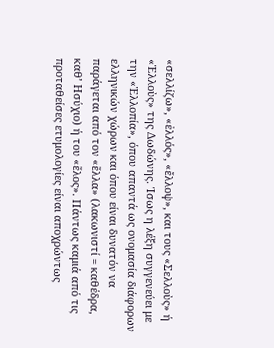«σελλίζω», «ἐλλός», «ἔλλοψ», και τους «Σελλοὺς» ή «Ἑλλοὺς» της Δωδώνης. Ίσως η λέξη συγγενεύει με την «Ἑλλοπία», όπου απαντά ως ονομασία διάφορων ελληνικών χώρων και όπου είναι δυνατόν να παράγεται από τον «ἕλλα» (λακωνιστί = καθέδρα, καθ’ Ησύχιο) ή του «ἕλος». Πάντως καμιά από τις προταθείσες ετυμολογίες είναι αποχρώντως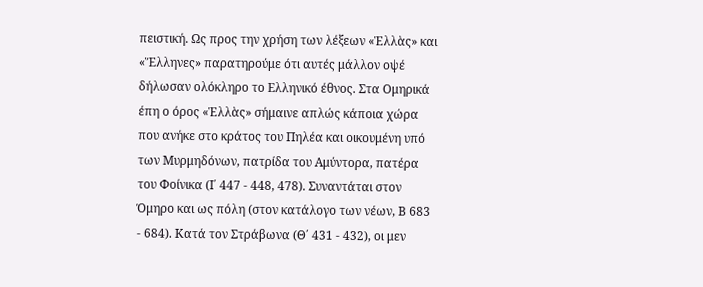πειστική. Ως προς την χρήση των λέξεων «Ἑλλὰς» και «Ἕλληνες» παρατηρούμε ότι αυτές μάλλον οψέ δήλωσαν ολόκληρο το Ελληνικό έθνος. Στα Ομηρικά έπη ο όρος «Ἑλλὰς» σήμαινε απλώς κάποια χώρα που ανήκε στο κράτος του Πηλέα και οικουμένη υπό των Μυρμηδόνων, πατρίδα του Αμύντορα, πατέρα του Φοίνικα (Ι΄ 447 - 448, 478). Συναντάται στον Όμηρο και ως πόλη (στον κατάλογο των νέων, Β 683 - 684). Κατά τον Στράβωνα (Θ΄ 431 - 432), οι μεν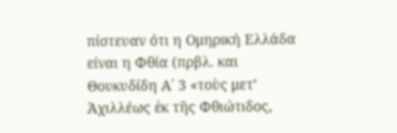πίστευαν ότι η Ομηρική Ελλάδα είναι η Φθία (πρβλ. και Θουκυδίδη Α΄ 3 «τοὺς μετ’ Ἀχιλλέως ἐκ τῆς Φθιώτιδος,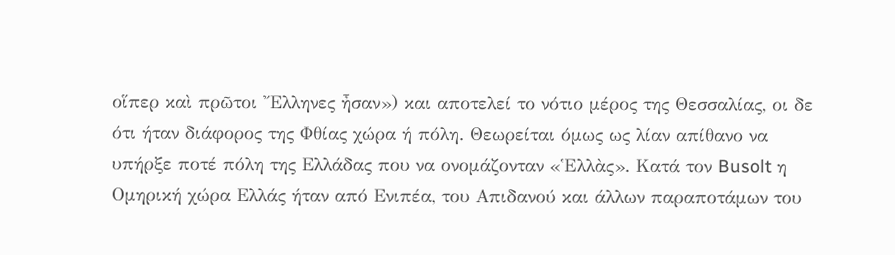οἵπερ καὶ πρῶτοι Ἔλληνες ἦσαν») και αποτελεί το νότιο μέρος της Θεσσαλίας, οι δε ότι ήταν διάφορος της Φθίας χώρα ή πόλη. Θεωρείται όμως ως λίαν απίθανο να υπήρξε ποτέ πόλη της Ελλάδας που να ονομάζονταν «Ἑλλὰς». Κατά τον Busolt η Ομηρική χώρα Ελλάς ήταν από Ενιπέα, του Απιδανού και άλλων παραποτάμων του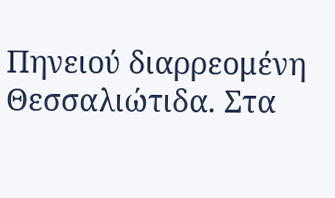Πηνειού διαρρεομένη  Θεσσαλιώτιδα. Στα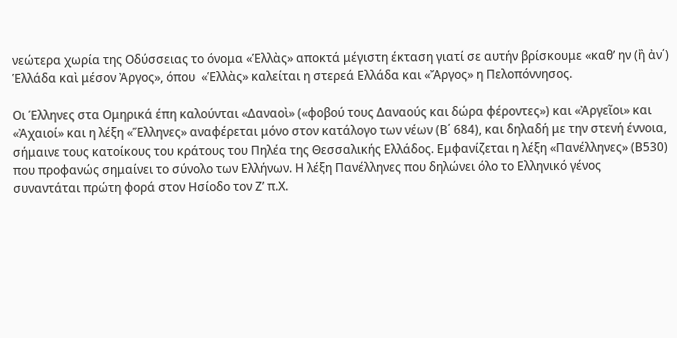νεώτερα χωρία της Οδύσσειας το όνομα «Ἑλλὰς» αποκτά μέγιστη έκταση γιατί σε αυτήν βρίσκουμε «καθ’ ην (ἢ ἀν΄) Ἑλλάδα καὶ μέσον Ἀργος», όπου  «Ἑλλὰς» καλείται η στερεά Ελλάδα και «Ἄργος» η Πελοπόννησος.

Οι Έλληνες στα Ομηρικά έπη καλούνται «Δαναοὶ» («φοβού τους Δαναούς και δώρα φέροντες») και «Ἀργεῖοι» και «Ἀχαιοί» και η λέξη «Ἕλληνες» αναφέρεται μόνο στον κατάλογο των νέων (Β΄ 684), και δηλαδή με την στενή έννοια, σήμαινε τους κατοίκους του κράτους του Πηλέα της Θεσσαλικής Ελλάδος. Εμφανίζεται η λέξη «Πανέλληνες» (Β530) που προφανώς σημαίνει το σύνολο των Ελλήνων. Η λέξη Πανέλληνες που δηλώνει όλο το Ελληνικό γένος συναντάται πρώτη φορά στον Ησίοδο τον Ζ’ π.Χ.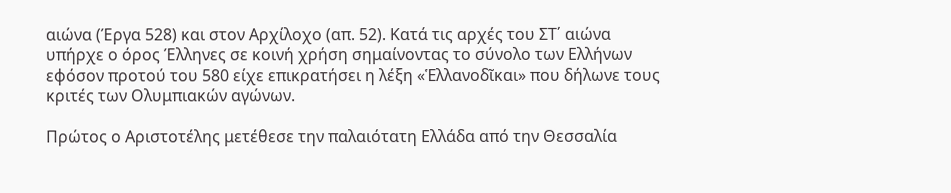αιώνα (Έργα 528) και στον Αρχίλοχο (απ. 52). Κατά τις αρχές του ΣΤ΄ αιώνα υπήρχε ο όρος Έλληνες σε κοινή χρήση σημαίνοντας το σύνολο των Ελλήνων εφόσον προτού του 580 είχε επικρατήσει η λέξη «Ἑλλανοδῖκαι» που δήλωνε τους κριτές των Ολυμπιακών αγώνων.

Πρώτος ο Αριστοτέλης μετέθεσε την παλαιότατη Ελλάδα από την Θεσσαλία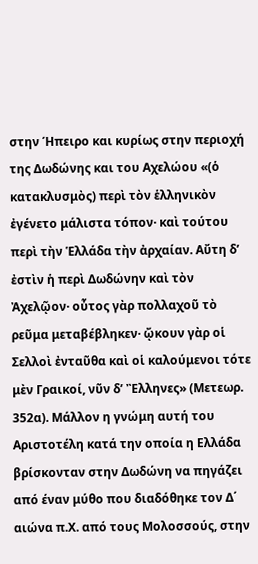στην Ήπειρο και κυρίως στην περιοχή της Δωδώνης και του Αχελώου «(ὁ κατακλυσμὸς) περὶ τὸν ἑλληνικὸν ἐγένετο μάλιστα τόπον· καὶ τούτου περὶ τὴν Ἑλλάδα τὴν ἀρχαίαν. Αὔτη δ’ ἐστὶν ἡ περὶ Δωδώνην καὶ τὸν Ἀχελῷον· οὖτος γὰρ πολλαχοῦ τὸ ρεῦμα μεταβέβληκεν· ᾤκουν γὰρ οἱ Σελλοὶ ἐνταῦθα καὶ οἱ καλούμενοι τότε μὲν Γραικοί, νῦν δ’ Ἒλληνες» (Μετεωρ. 352α). Μάλλον η γνώμη αυτή του Αριστοτέλη κατά την οποία η Ελλάδα βρίσκονταν στην Δωδώνη να πηγάζει από έναν μύθο που διαδόθηκε τον Δ΄ αιώνα π.Χ. από τους Μολοσσούς, στην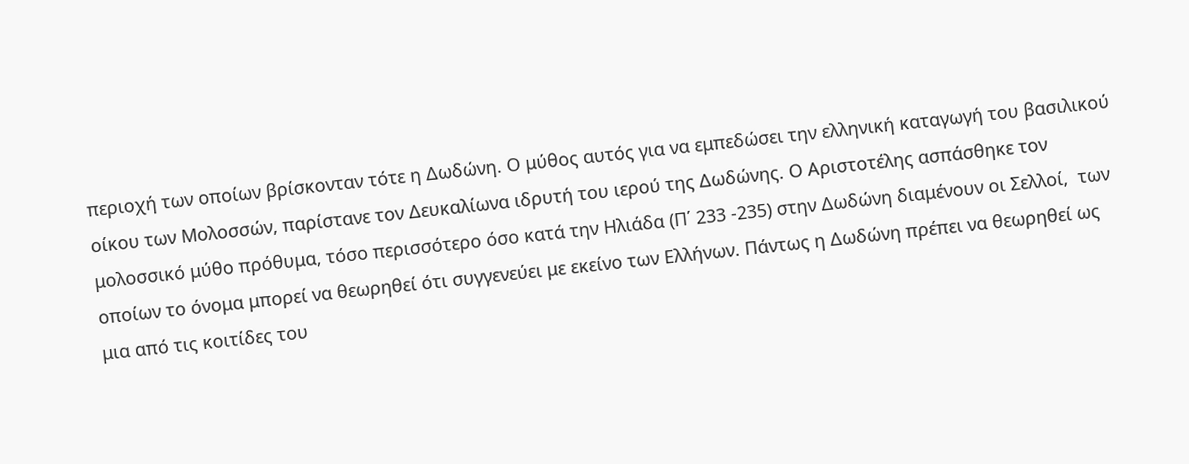περιοχή των οποίων βρίσκονταν τότε η Δωδώνη. Ο μύθος αυτός για να εμπεδώσει την ελληνική καταγωγή του βασιλικού οίκου των Μολοσσών, παρίστανε τον Δευκαλίωνα ιδρυτή του ιερού της Δωδώνης. Ο Αριστοτέλης ασπάσθηκε τον μολοσσικό μύθο πρόθυμα, τόσο περισσότερο όσο κατά την Ηλιάδα (Π΄ 233 -235) στην Δωδώνη διαμένουν οι Σελλοί,  των οποίων το όνομα μπορεί να θεωρηθεί ότι συγγενεύει με εκείνο των Ελλήνων. Πάντως η Δωδώνη πρέπει να θεωρηθεί ως μια από τις κοιτίδες του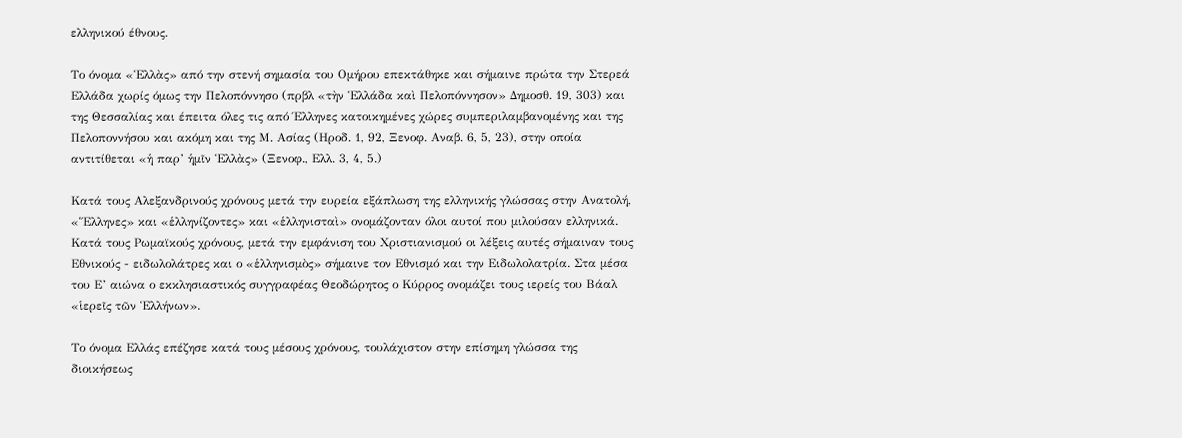ελληνικού έθνους.

Το όνομα «Ἑλλὰς» από την στενή σημασία του Ομήρου επεκτάθηκε και σήμαινε πρώτα την Στερεά Ελλάδα χωρίς όμως την Πελοπόννησο (πρβλ «τὴν Ἑλλάδα καὶ Πελοπόννησον» Δημοσθ. 19, 303) και της Θεσσαλίας και έπειτα όλες τις από Έλληνες κατοικημένες χώρες συμπεριλαμβανομένης και της Πελοποννήσου και ακόμη και της Μ. Ασίας (Ηροδ. 1, 92, Ξενοφ. Αναβ. 6, 5, 23), στην οποία αντιτίθεται «ἡ παρ’ ἡμῖν Ἑλλὰς» (Ξενοφ., Ελλ. 3, 4, 5.)

Κατά τους Αλεξανδρινούς χρόνους μετά την ευρεία εξάπλωση της ελληνικής γλώσσας στην Ανατολή, «Ἕλληνες» και «ἑλληνίζοντες» και «ἑλληνισταὶ» ονομάζονταν όλοι αυτοί που μιλούσαν ελληνικά. Κατά τους Ρωμαϊκούς χρόνους, μετά την εμφάνιση του Χριστιανισμού οι λέξεις αυτές σήμαιναν τους Εθνικούς - ειδωλολάτρες και ο «ἑλληνισμὸς» σήμαινε τον Εθνισμό και την Ειδωλολατρία. Στα μέσα του Ε’ αιώνα ο εκκλησιαστικός συγγραφέας Θεοδώρητος ο Κύρρος ονομάζει τους ιερείς του Βάαλ «ἱερεῖς τῶν Ἑλλήνων».

Το όνομα Ελλάς επέζησε κατά τους μέσους χρόνους, τουλάχιστον στην επίσημη γλώσσα της διοικήσεως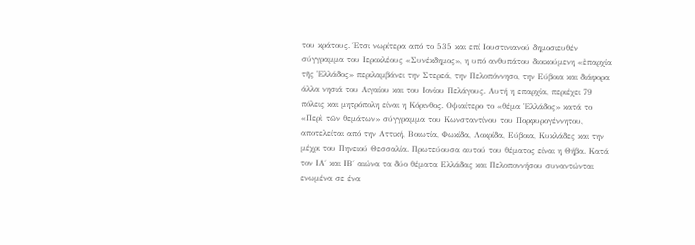του κράτους. Έτσι νωρίτερα από το 535 και επί Ιουστινιανού δημοσιευθέν σύγγραμμα του Ιεροκλέους «Συνέκδημος», η υπό ανθυπάτου διοικούμενη «ἐπαρχία τῆς Ἑλλάδος» περιλαμβάνει την Στερεά, την Πελοπόννησο, την Εύβοια και διάφορα άλλα νησιά του Αιγαίου και του Ιονίου Πελάγους. Αυτή η επαρχία, περιέχει 79 πόλεις και μητρόπολη είναι η Κόρινθος. Οψιαίτερο το «θέμα Ἑλλάδος» κατά το «Περὶ τῶν θεμάτων» σύγγραμμα του Κωνσταντίνου του Πορφυρογέννητου, αποτελείται από την Αττική, Βοιωτία, Φωκίδα, Λοκρίδα, Εύβοια, Κυκλάδες και την μέχρι του Πηνειού Θεσσαλία. Πρωτεύουσα αυτού του θέματος είναι η Θήβα. Κατά τον ΙΑ΄ και ΙΒ΄ αιώνα τα δύο θέματα Ελλάδας και Πελοποννήσου συναντώνται ενωμένα σε ένα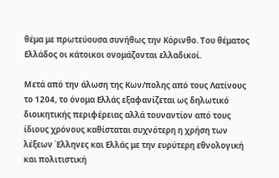θέμα με πρωτεύουσα συνήθως την Κόρινθο. Του θέματος Ελλάδος οι κάτοικοι ονομάζονται ελλαδικοί.

Μετά από την άλωση της Κων/πολης από τους Λατίνους το 1204, το όνομα Ελλάς εξαφανίζεται ως δηλωτικό διοικητικής περιφέρειας αλλά τουναντίον από τους ίδιους χρόνους καθίσταται συχνότερη η χρήση των λέξεων Έλληνες και Ελλάς με την ευρύτερη εθνολογική και πολιτιστική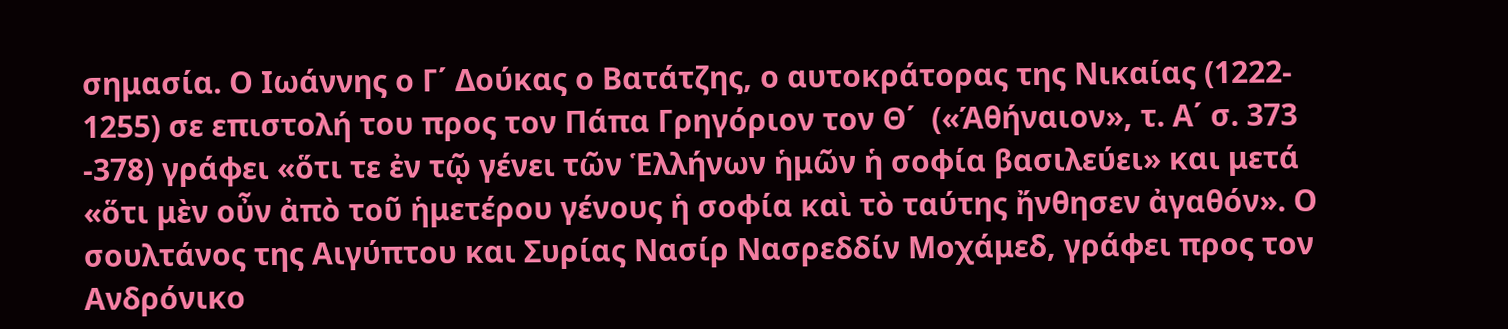σημασία. Ο Ιωάννης ο Γ΄ Δούκας ο Βατάτζης, ο αυτοκράτορας της Νικαίας (1222- 1255) σε επιστολή του προς τον Πάπα Γρηγόριον τον Θ΄  («Άθήναιον», τ. Α΄ σ. 373 -378) γράφει «ὅτι τε ἐν τῷ γένει τῶν Ἑλλήνων ἡμῶν ἡ σοφία βασιλεύει» και μετά «ὅτι μὲν οὖν ἀπὸ τοῦ ἡμετέρου γένους ἡ σοφία καὶ τὸ ταύτης ἤνθησεν ἀγαθόν». Ο σουλτάνος της Αιγύπτου και Συρίας Νασίρ Νασρεδδίν Μοχάμεδ, γράφει προς τον Ανδρόνικο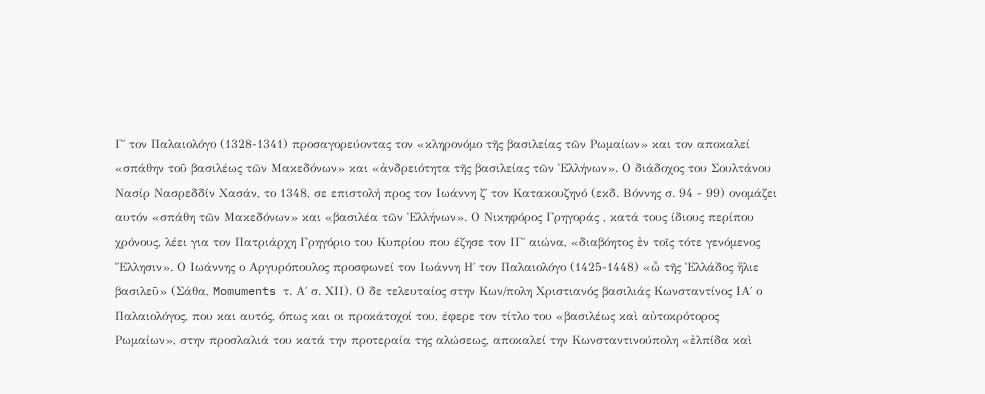Γ΄ τον Παλαιολόγο (1328-1341) προσαγορεύοντας τον «κληρονόμο τῆς βασιλείας τῶν Ρωμαίων» και τον αποκαλεί «σπάθην τοῦ βασιλέως τῶν Μακεδόνων» και «ἀνδρειότητα τῆς βασιλείας τῶν Ἑλλήνων». Ο διάδοχος του Σουλτάνου Νασίρ Νασρεδδίν Χασάν, το 1348, σε επιστολή προς τον Ιωάννη ζ΄ τον Κατακουζηνό (εκδ. Βόννης σ. 94 - 99) ονομάζει αυτόν «σπάθη τῶν Μακεδόνων» και «βασιλέα τῶν Ἑλλήνων». Ο Νικηφόρος Γρηγοράς , κατά τους ίδιους περίπου χρόνους, λέει για τον Πατριάρχη Γρηγόριο του Κυπρίου που έζησε τον ΙΓ΄ αιώνα, «διαβόητος ἐν τοῖς τότε γενόμενος Ἕλλησιν». Ο Ιωάννης ο Αργυρόπουλος προσφωνεί τον Ιωάννη Η΄ τον Παλαιολόγο (1425-1448) «ὦ τῆς Ἑλλάδος ἥλιε βασιλεῦ» (Σάθα, Momuments τ. Α΄ σ. ΧΙΙ). Ο δε τελευταίος στην Κων/πολη Χριστιανός βασιλιάς Κωνσταντίνος ΙΑ΄ ο Παλαιολόγος, που και αυτός, όπως και οι προκάτοχοί του, έφερε τον τίτλο του «βασιλέως καὶ αὐτοκρότορος Ρωμαίων», στην προσλαλιά του κατά την προτεραία της αλώσεως, αποκαλεί την Κωνσταντινούπολη «ἐλπίδα καὶ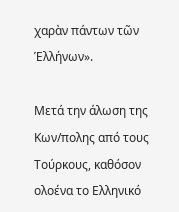χαρὰν πάντων τῶν Ἑλλήνων».

Μετά την άλωση της Κων/πολης από τους Τούρκους, καθόσον ολοένα το Ελληνικό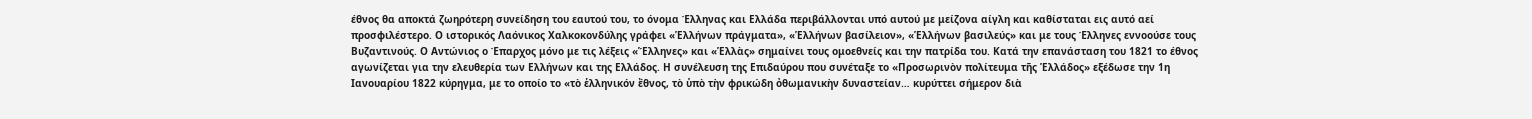έθνος θα αποκτά ζωηρότερη συνείδηση του εαυτού του, το όνομα Έλληνας και Ελλάδα περιβάλλονται υπό αυτού με μείζονα αίγλη και καθίσταται εις αυτό αεί προσφιλέστερο. Ο ιστορικός Λαόνικος Χαλκοκονδύλης γράφει «Ἑλλήνων πράγματα», «Ἑλλήνων βασίλειον», «Ἑλλήνων βασιλεύς» και με τους Έλληνες εννοούσε τους Βυζαντινούς. Ο Αντώνιος ο Έπαρχος μόνο με τις λέξεις «Ἕλληνες» και «Ἑλλὰς» σημαίνει τους ομοεθνείς και την πατρίδα του. Κατά την επανάσταση του 1821 το έθνος αγωνίζεται για την ελευθερία των Ελλήνων και της Ελλάδος. Η συνέλευση της Επιδαύρου που συνέταξε το «Προσωρινὸν πολίτευμα τῆς Ἑλλάδος» εξέδωσε την 1η Ιανουαρίου 1822 κύρηγμα, με το οποίο το «τὸ ἑλληνικόν ἔθνος, τὸ ὑπὸ τὴν φρικώδη ὀθωμανικὴν δυναστείαν… κυρύττει σήμερον διὰ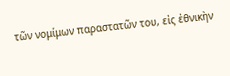τῶν νομίμων παραστατῶν του, εἰς ἐθνικὴν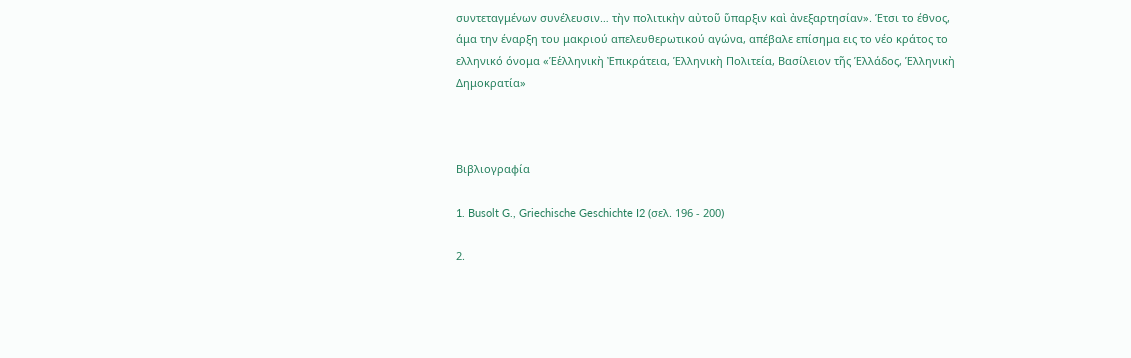συντεταγμένων συνέλευσιν… τὴν πολιτικὴν αὐτοῦ ὕπαρξιν καὶ ἀνεξαρτησίαν». Έτσι το έθνος, άμα την έναρξη του μακριού απελευθερωτικού αγώνα, απέβαλε επίσημα εις το νέο κράτος το ελληνικό όνομα «Ἑἑλληνικὴ Ἐπικράτεια, Ἑλληνικὴ Πολιτεία, Βασίλειον τῆς Ἑλλάδος, Ἑλληνικὴ Δημοκρατία»



Βιβλιογραφία

1. Busolt G., Griechische Geschichte I2 (σελ. 196 - 200)

2.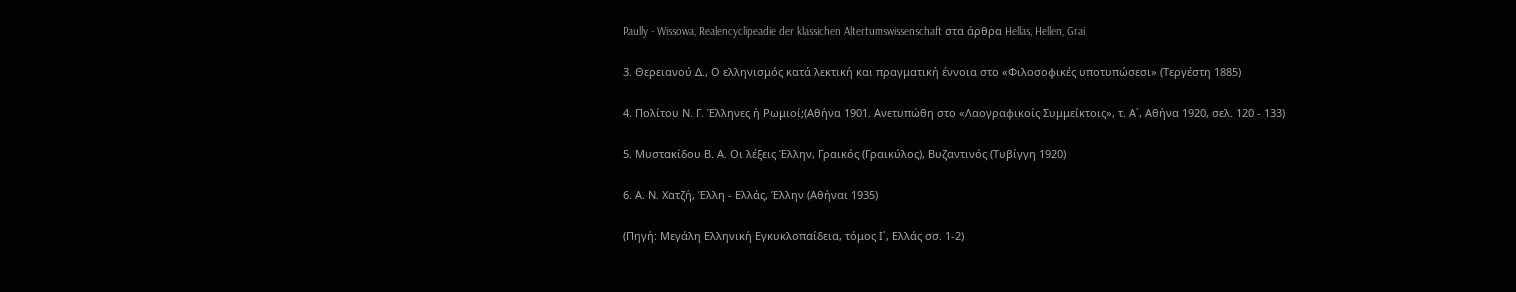Paully - Wissowa, Realencyclipeadie der klassichen Altertumswissenschaft στα άρθρα Hellas, Hellen, Grai

3. Θερειανού Δ., Ο ελληνισμός κατά λεκτική και πραγματική έννοια στο «Φιλοσοφικές υποτυπώσεσι» (Τεργέστη 1885)

4. Πολίτου Ν. Γ. Έλληνες ή Ρωμιοί;(Αθήνα 1901. Ανετυπώθη στο «Λαογραφικοίς Συμμείκτοις», τ. Α΄, Αθήνα 1920, σελ. 120 - 133)

5. Μυστακίδου Β. Α. Οι λέξεις Έλλην, Γραικός (Γραικύλος), Βυζαντινός (Τυβίγγη 1920)

6. Α. Ν. Χατζή, Έλλη - Ελλάς, Έλλην (Αθήναι 1935)

(Πηγή: Μεγάλη Ελληνική Εγκυκλοπαίδεια, τόμος Ι΄, Ελλάς σσ. 1-2)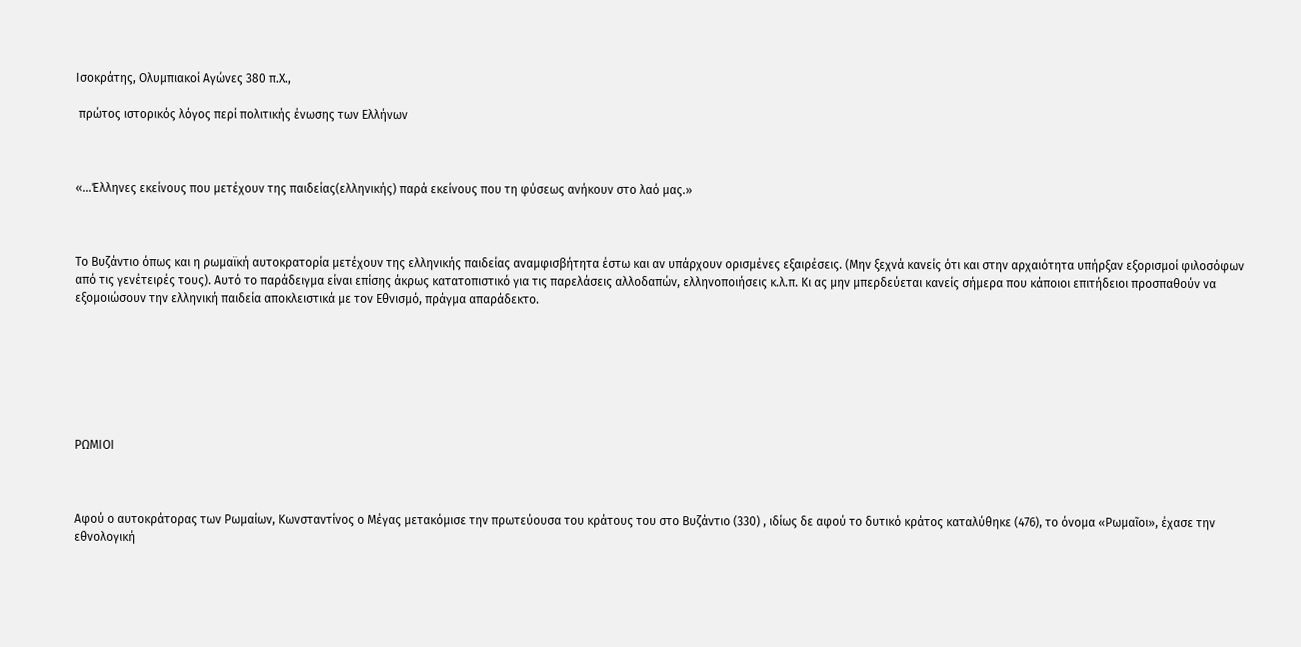Ισοκράτης, Ολυμπιακοί Αγώνες 380 π.Χ.,

 πρώτος ιστορικός λόγος περί πολιτικής ένωσης των Ελλήνων



«…Έλληνες εκείνους που μετέχουν της παιδείας(ελληνικής) παρά εκείνους που τη φύσεως ανήκουν στο λαό μας.»



Το Βυζάντιο όπως και η ρωμαϊκή αυτοκρατορία μετέχουν της ελληνικής παιδείας αναμφισβήτητα έστω και αν υπάρχουν ορισμένες εξαιρέσεις. (Μην ξεχνά κανείς ότι και στην αρχαιότητα υπήρξαν εξορισμοί φιλοσόφων από τις γενέτειρές τους). Αυτό το παράδειγμα είναι επίσης άκρως κατατοπιστικό για τις παρελάσεις αλλοδαπών, ελληνοποιήσεις κ.λ.π. Κι ας μην μπερδεύεται κανείς σήμερα που κάποιοι επιτήδειοι προσπαθούν να εξομοιώσουν την ελληνική παιδεία αποκλειστικά με τον Εθνισμό, πράγμα απαράδεκτο.







ΡΩΜΙΟΙ



Αφού ο αυτοκράτορας των Ρωμαίων, Κωνσταντίνος ο Μέγας μετακόμισε την πρωτεύουσα του κράτους του στο Βυζάντιο (330) , ιδίως δε αφού το δυτικό κράτος καταλύθηκε (476), το όνομα «Ρωμαῖοι», έχασε την εθνολογική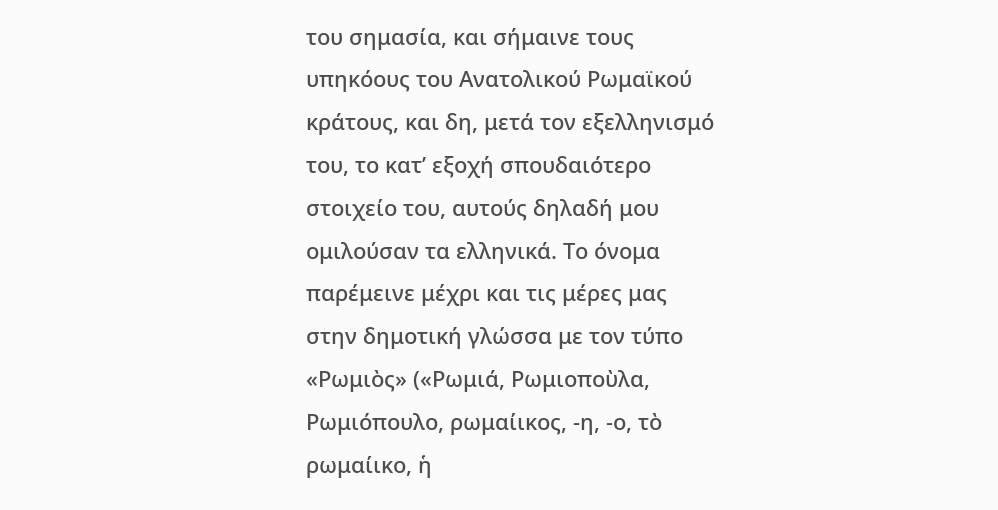του σημασία, και σήμαινε τους υπηκόους του Ανατολικού Ρωμαϊκού κράτους, και δη, μετά τον εξελληνισμό του, το κατ’ εξοχή σπουδαιότερο στοιχείο του, αυτούς δηλαδή μου ομιλούσαν τα ελληνικά. Το όνομα παρέμεινε μέχρι και τις μέρες μας στην δημοτική γλώσσα με τον τύπο «Ρωμιὸς» («Ρωμιά, Ρωμιοποὺλα, Ρωμιόπουλο, ρωμαίικος, -η, -ο, τὸ ρωμαίικο, ἡ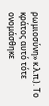ρωμιοσύνη» κ.λ.π.). Το κράτος αυτό τότε ονομάσθηκε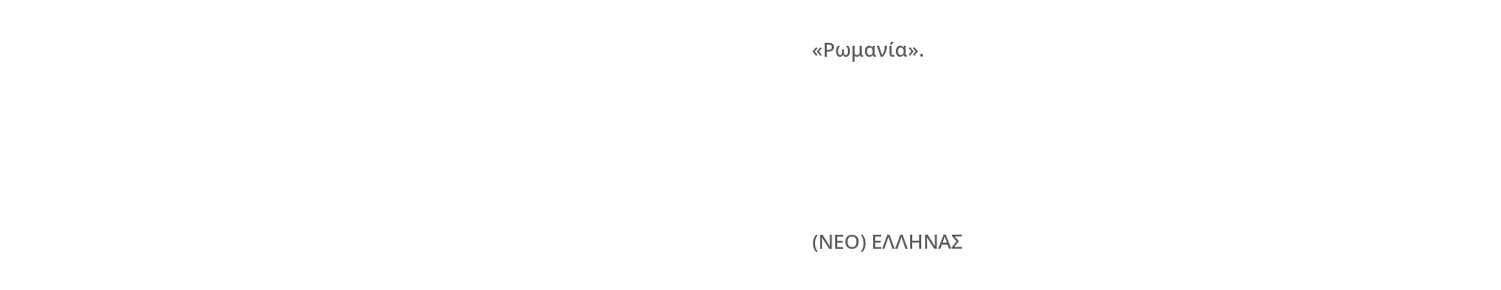«Ρωμανία».





(ΝΕΟ) ΕΛΛΗΝΑΣ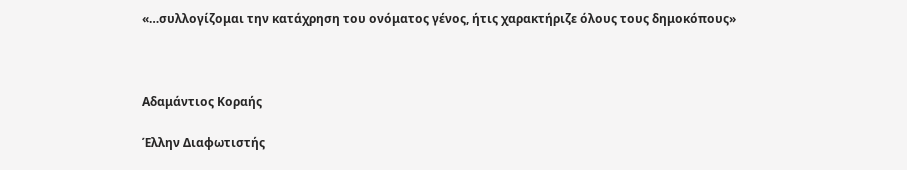«…συλλογίζομαι την κατάχρηση του ονόματος γένος, ήτις χαρακτήριζε όλους τους δημοκόπους»



Αδαμάντιος Κοραής

Έλλην Διαφωτιστής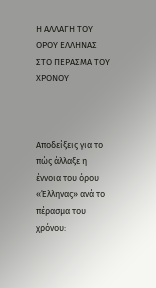Η ΑΛΛΑΓΗ ΤΟΥ ΟΡΟΥ ΕΛΛΗΝΑΣ ΣΤΟ ΠΕΡΑΣΜΑ ΤΟΥ ΧΡΟΝΟΥ



Αποδείξεις για το πώς άλλαξε η έννοια του όρου «Έλληνας» ανά το πέρασμα του χρόνου: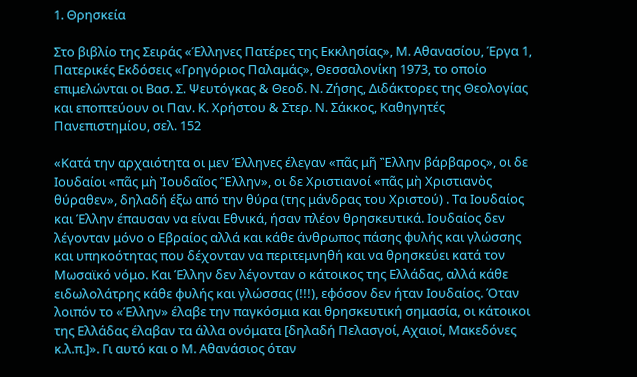1. Θρησκεία

Στο βιβλίο της Σειράς «Έλληνες Πατέρες της Εκκλησίας», Μ. Αθανασίου, Έργα 1, Πατερικές Εκδόσεις «Γρηγόριος Παλαμάς», Θεσσαλονίκη 1973, το οποίο επιμελώνται οι Βασ. Σ. Ψευτόγκας & Θεοδ. Ν. Ζήσης, Διδάκτορες της Θεολογίας και εποπτεύουν οι Παν. Κ. Χρήστου & Στερ. Ν. Σάκκος, Καθηγητές Πανεπιστημίου, σελ. 152

«Κατά την αρχαιότητα οι μεν Έλληνες έλεγαν «πᾶς μῆ Ἒλλην βάρβαρος», οι δε Ιουδαίοι «πᾶς μὴ Ἰουδαῖος Ἓλλην», οι δε Χριστιανοί «πᾶς μὴ Χριστιανὸς θύραθεν», δηλαδή έξω από την θύρα (της μάνδρας του Χριστού) . Τα Ιουδαίος και Έλλην έπαυσαν να είναι Εθνικά, ήσαν πλέον θρησκευτικά. Ιουδαίος δεν λέγονταν μόνο ο Εβραίος αλλά και κάθε άνθρωπος πάσης φυλής και γλώσσης και υπηκοότητας που δέχονταν να περιτεμνηθή και να θρησκεύει κατά τον Μωσαϊκό νόμο. Και Έλλην δεν λέγονταν ο κάτοικος της Ελλάδας, αλλά κάθε ειδωλολάτρης κάθε φυλής και γλώσσας (!!!), εφόσον δεν ήταν Ιουδαίος. Όταν λοιπόν το «Έλλην» έλαβε την παγκόσμια και θρησκευτική σημασία, οι κάτοικοι της Ελλάδας έλαβαν τα άλλα ονόματα [δηλαδή Πελασγοί, Αχαιοί, Μακεδόνες κ.λ.π.]». Γι αυτό και ο Μ. Αθανάσιος όταν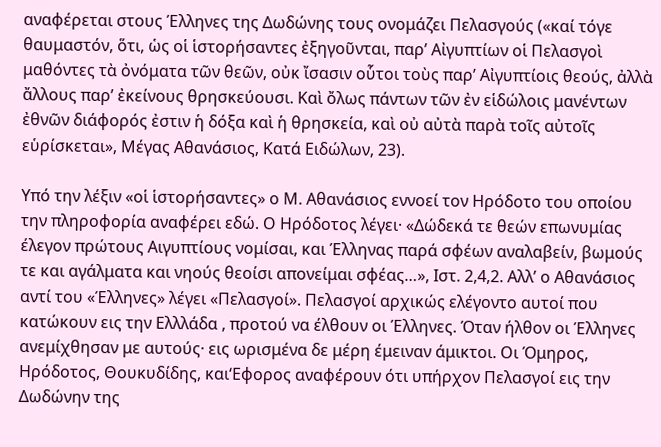αναφέρεται στους Έλληνες της Δωδώνης τους ονομάζει Πελασγούς («καί τόγε θαυμαστόν, ὅτι, ὡς οἱ ἱστορήσαντες ἐξηγοῦνται, παρ’ Αἰγυπτίων οἱ Πελασγοὶ μαθόντες τὰ ὀνόματα τῶν θεῶν, οὐκ ἴσασιν οὗτοι τοὺς παρ’ Αἰγυπτίοις θεούς, ἀλλὰ ἄλλους παρ’ ἐκείνους θρησκεύουσι. Καὶ ὄλως πάντων τῶν ἐν εἱδώλοις μανέντων ἐθνῶν διάφορός ἐστιν ἡ δόξα καὶ ἡ θρησκεία, καὶ οὐ αὐτὰ παρὰ τοῖς αὐτοῖς εὑρίσκεται», Μέγας Αθανάσιος, Κατά Ειδώλων, 23).

Υπό την λέξιν «οἱ ἱστορήσαντες» ο Μ. Αθανάσιος εννοεί τον Ηρόδοτο του οποίου την πληροφορία αναφέρει εδώ. Ο Ηρόδοτος λέγει· «Δώδεκά τε θεών επωνυμίας έλεγον πρώτους Αιγυπτίους νομίσαι, και Έλληνας παρά σφέων αναλαβείν, βωμούς τε και αγάλματα και νηούς θεοίσι απονείμαι σφέας…», Ιστ. 2,4,2. Αλλ’ ο Αθανάσιος αντί του «Έλληνες» λέγει «Πελασγοί». Πελασγοί αρχικώς ελέγοντο αυτοί που κατώκουν εις την Ελλλάδα , προτού να έλθουν οι Έλληνες. Όταν ήλθον οι Έλληνες ανεμίχθησαν με αυτούς· εις ωρισμένα δε μέρη έμειναν άμικτοι. Οι Όμηρος, Ηρόδοτος, Θουκυδίδης, και‘Εφορος αναφέρουν ότι υπήρχον Πελασγοί εις την Δωδώνην της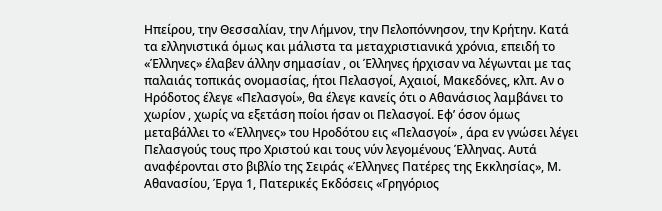Ηπείρου, την Θεσσαλίαν, την Λήμνον, την Πελοπόννησον, την Κρήτην. Κατά τα ελληνιστικά όμως και μάλιστα τα μεταχριστιανικά χρόνια, επειδή το «Έλληνες» έλαβεν άλλην σημασίαν , οι Έλληνες ήρχισαν να λέγωνται με τας παλαιάς τοπικάς ονομασίας, ήτοι Πελασγοί, Αχαιοί, Μακεδόνες, κλπ. Αν ο Ηρόδοτος έλεγε «Πελασγοί», θα έλεγε κανείς ότι ο Αθανάσιος λαμβάνει το χωρίον , χωρίς να εξετάση ποίοι ήσαν οι Πελασγοί. Εφ’ όσον όμως μεταβάλλει το «Έλληνες» του Ηροδότου εις «Πελασγοί» , άρα εν γνώσει λέγει Πελασγούς τους προ Χριστού και τους νύν λεγομένους Έλληνας. Αυτά αναφέρονται στο βιβλίο της Σειράς «Έλληνες Πατέρες της Εκκλησίας», Μ. Αθανασίου, Έργα 1, Πατερικές Εκδόσεις «Γρηγόριος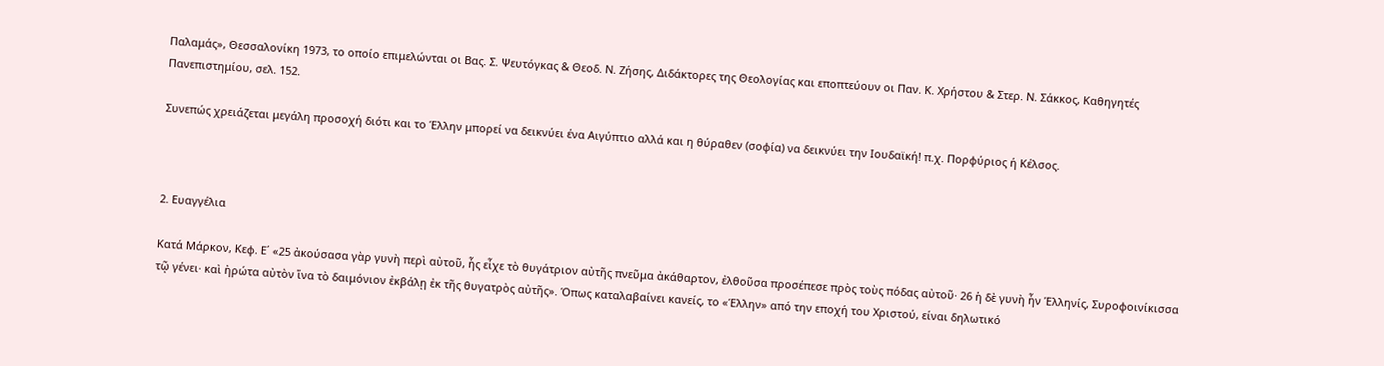Παλαμάς», Θεσσαλονίκη 1973, το οποίο επιμελώνται οι Βας. Σ. Ψευτόγκας & Θεοδ. Ν. Ζήσης, Διδάκτορες της Θεολογίας και εποπτεύουν οι Παν. Κ. Χρήστου & Στερ. Ν. Σάκκος, Καθηγητές Πανεπιστημίου, σελ. 152.

Συνεπώς χρειάζεται μεγάλη προσοχή διότι και το Έλλην μπορεί να δεικνύει ένα Αιγύπτιο αλλά και η θύραθεν (σοφία) να δεικνύει την Ιουδαϊκή! π.χ. Πορφύριος ή Κέλσος.



2. Ευαγγέλια

Κατά Μάρκον, Κεφ. Ε΄ «25 ἀκούσασα γὰρ γυνὴ περὶ αὐτοῦ, ἧς εἶχε τὸ θυγάτριον αὐτῆς πνεῦμα ἀκάθαρτον, ἐλθοῦσα προσέπεσε πρὸς τοὺς πόδας αὐτοῦ· 26 ἡ δὲ γυνὴ ἦν Ἑλληνίς, Συροφοινίκισσα τῷ γένει· καὶ ἠρώτα αὐτὸν ἵνα τὸ δαιμόνιον ἐκβάλῃ ἐκ τῆς θυγατρὸς αὐτῆς». Όπως καταλαβαίνει κανείς, το «Έλλην» από την εποχή του Χριστού, είναι δηλωτικό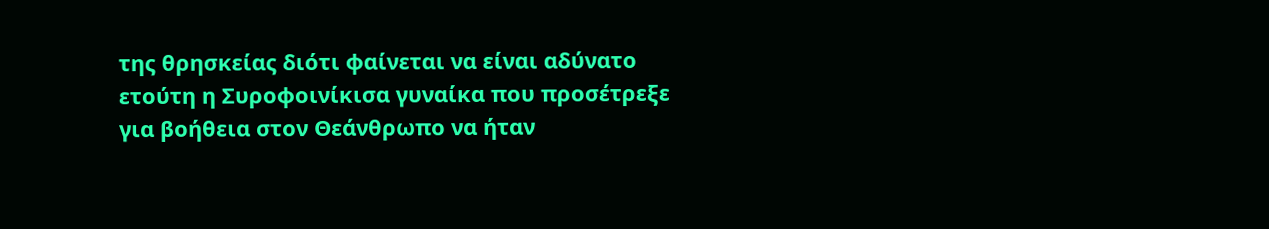της θρησκείας διότι φαίνεται να είναι αδύνατο ετούτη η Συροφοινίκισα γυναίκα που προσέτρεξε για βοήθεια στον Θεάνθρωπο να ήταν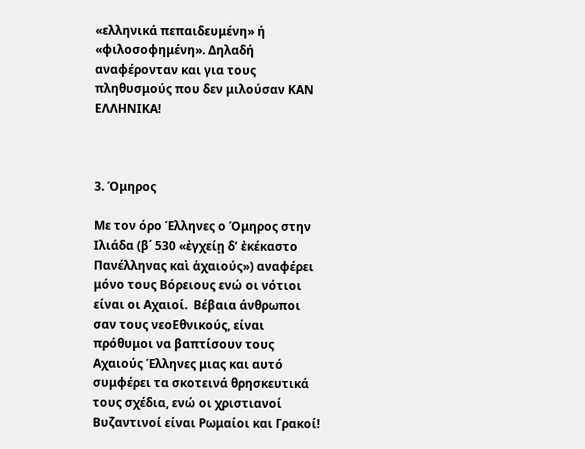«ελληνικά πεπαιδευμένη» ή «φιλοσοφημένη». Δηλαδή αναφέρονταν και για τους πληθυσμούς που δεν μιλούσαν ΚΑΝ ΕΛΛΗΝΙΚΑ!



3. Όμηρος

Με τον όρο Έλληνες ο Όμηρος στην Ιλιάδα (β΄ 530 «ἐγχείῃ δ’ ἐκέκαστο Πανέλληνας καὶ ἁχαιούς») αναφέρει μόνο τους Βόρειους ενώ οι νότιοι είναι οι Αχαιοί.  Βέβαια άνθρωποι σαν τους νεοΕθνικούς, είναι πρόθυμοι να βαπτίσουν τους Αχαιούς Έλληνες μιας και αυτό συμφέρει τα σκοτεινά θρησκευτικά τους σχέδια, ενώ οι χριστιανοί Βυζαντινοί είναι Ρωμαίοι και Γρακοί!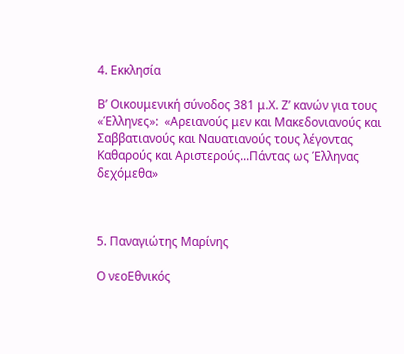4. Εκκλησία

Β’ Οικουμενική σύνοδος 381 μ.Χ. Ζ’ κανών για τους «Έλληνες»:  «Αρειανούς μεν και Μακεδονιανούς και Σαββατιανούς και Ναυατιανούς τους λέγοντας Καθαρούς και Αριστερούς...Πάντας ως Έλληνας δεχόμεθα»



5. Παναγιώτης Μαρίνης

Ο νεοΕθνικός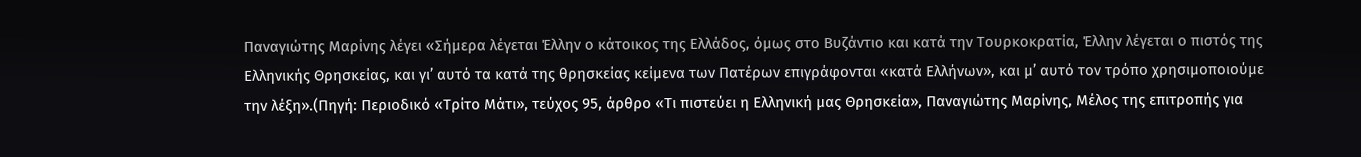Παναγιώτης Μαρίνης λέγει «Σήμερα λέγεται Έλλην ο κάτοικος της Ελλάδος, όμως στο Βυζάντιο και κατά την Τουρκοκρατία, Έλλην λέγεται ο πιστός της Ελληνικής Θρησκείας, και γι’ αυτό τα κατά της θρησκείας κείμενα των Πατέρων επιγράφονται «κατά Ελλήνων», και μ’ αυτό τον τρόπο χρησιμοποιούμε την λέξη».(Πηγή: Περιοδικό «Τρίτο Μάτι», τεύχος 95, άρθρο «Τι πιστεύει η Ελληνική μας Θρησκεία», Παναγιώτης Μαρίνης, Μέλος της επιτροπής για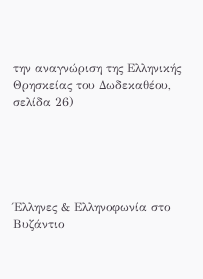την αναγνώριση της Ελληνικής Θρησκείας του Δωδεκαθέου, σελίδα 26)





Έλληνες & Ελληνοφωνία στο Βυζάντιο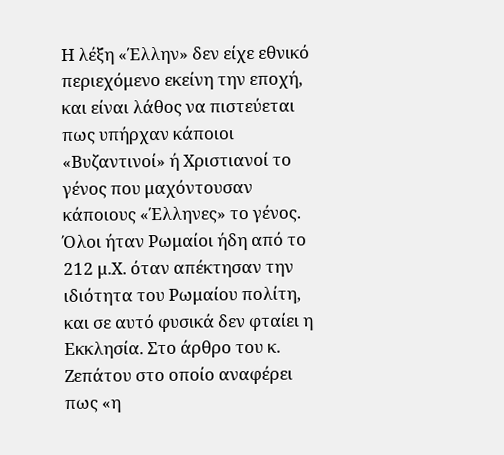Η λέξη «Έλλην» δεν είχε εθνικό περιεχόμενο εκείνη την εποχή, και είναι λάθος να πιστεύεται πως υπήρχαν κάποιοι «Βυζαντινοί» ή Χριστιανοί το γένος που μαχόντουσαν κάποιους «Έλληνες» το γένος. Όλοι ήταν Ρωμαίοι ήδη από το 212 μ.Χ. όταν απέκτησαν την ιδιότητα του Ρωμαίου πολίτη, και σε αυτό φυσικά δεν φταίει η Εκκλησία. Στο άρθρο του κ. Ζεπάτου στο οποίο αναφέρει πως «η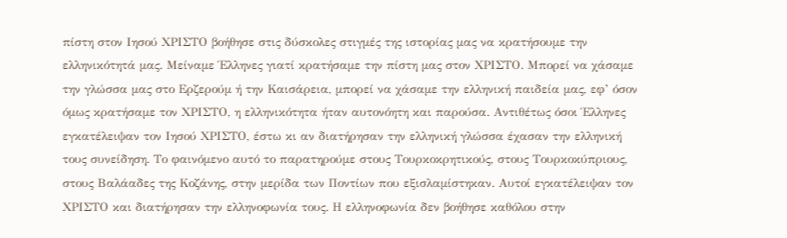πίστη στον Ιησού ΧΡΙΣΤΟ βοήθησε στις δύσκολες στιγμές της ιστορίας μας να κρατήσουμε την ελληνικότητά μας. Μείναμε Έλληνες γιατί κρατήσαμε την πίστη μας στον ΧΡΙΣΤΟ. Μπορεί να χάσαμε την γλώσσα μας στο Ερζερούμ ή την Καισάρεια, μπορεί να χάσαμε την ελληνική παιδεία μας, εφ’ όσον όμως κρατήσαμε τον ΧΡΙΣΤΟ, η ελληνικότητα ήταν αυτονόητη και παρούσα. Αντιθέτως όσοι Έλληνες εγκατέλειψαν τον Ιησού ΧΡΙΣΤΟ, έστω κι αν διατήρησαν την ελληνική γλώσσα έχασαν την ελληνική τους συνείδηση. Το φαινόμενο αυτό το παρατηρούμε στους Τουρκοκρητικούς, στους Τουρκοκύπριους, στους Βαλάαδες της Κοζάνης, στην μερίδα των Ποντίων που εξισλαμίστηκαν. Αυτοί εγκατέλειψαν τον ΧΡΙΣΤΟ και διατήρησαν την ελληνοφωνία τους. Η ελληνοφωνία δεν βοήθησε καθόλου στην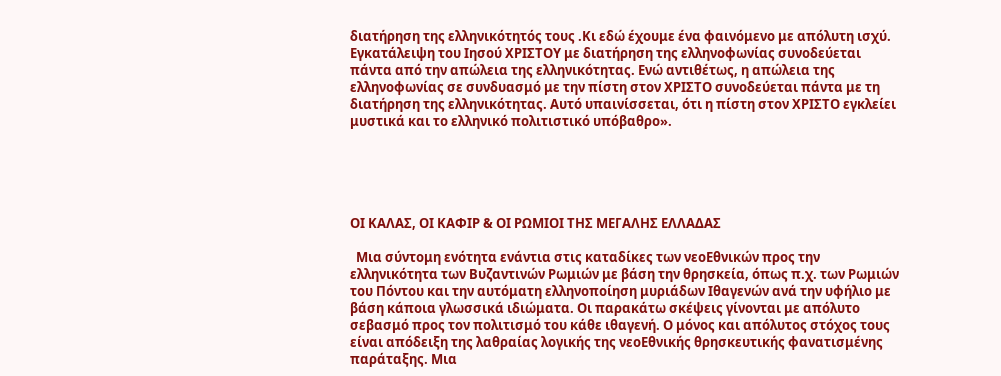διατήρηση της ελληνικότητός τους .Κι εδώ έχουμε ένα φαινόμενο με απόλυτη ισχύ. Εγκατάλειψη του Ιησού ΧΡΙΣΤΟΥ με διατήρηση της ελληνοφωνίας συνοδεύεται πάντα από την απώλεια της ελληνικότητας. Ενώ αντιθέτως, η απώλεια της ελληνοφωνίας σε συνδυασμό με την πίστη στον ΧΡΙΣΤΟ συνοδεύεται πάντα με τη διατήρηση της ελληνικότητας. Αυτό υπαινίσσεται, ότι η πίστη στον ΧΡΙΣΤΟ εγκλείει μυστικά και το ελληνικό πολιτιστικό υπόβαθρο».





ΟΙ ΚΑΛΑΣ, ΟΙ ΚΑΦΙΡ & ΟΙ ΡΩΜΙΟΙ ΤΗΣ ΜΕΓΑΛΗΣ ΕΛΛΑΔΑΣ

  Μια σύντομη ενότητα ενάντια στις καταδίκες των νεοΕθνικών προς την ελληνικότητα των Βυζαντινών Ρωμιών με βάση την θρησκεία, όπως π.χ. των Ρωμιών του Πόντου και την αυτόματη ελληνοποίηση μυριάδων Ιθαγενών ανά την υφήλιο με βάση κάποια γλωσσικά ιδιώματα. Οι παρακάτω σκέψεις γίνονται με απόλυτο σεβασμό προς τον πολιτισμό του κάθε ιθαγενή. Ο μόνος και απόλυτος στόχος τους είναι απόδειξη της λαθραίας λογικής της νεοΕθνικής θρησκευτικής φανατισμένης παράταξης. Μια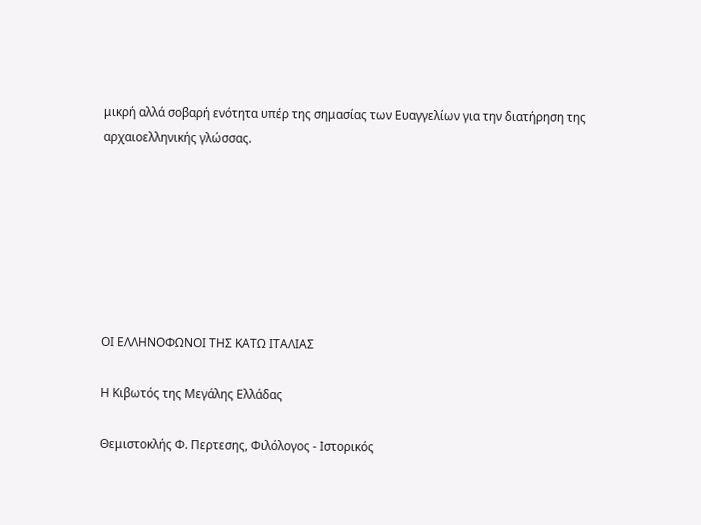μικρή αλλά σοβαρή ενότητα υπέρ της σημασίας των Ευαγγελίων για την διατήρηση της αρχαιοελληνικής γλώσσας.







ΟΙ ΕΛΛΗΝΟΦΩΝΟΙ ΤΗΣ ΚΑΤΩ ΙΤΑΛΙΑΣ

Η Κιβωτός της Μεγάλης Ελλάδας

Θεμιστοκλής Φ. Περτεσης, Φιλόλογος - Ιστορικός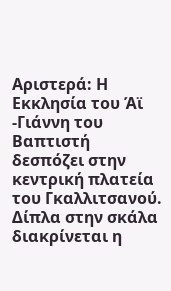Αριστερά: Η Εκκλησία του Άϊ -Γιάννη του Βαπτιστή δεσπόζει στην κεντρική πλατεία του Γκαλλιτσανού. Δίπλα στην σκάλα διακρίνεται η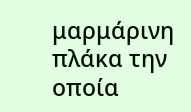μαρμάρινη πλάκα την οποία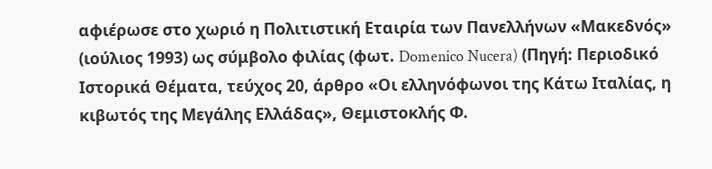αφιέρωσε στο χωριό η Πολιτιστική Εταιρία των Πανελλήνων «Μακεδνός» (ιούλιος 1993) ως σύμβολο φιλίας (φωτ. Domenico Nucera) (Πηγή: Περιοδικό Ιστορικά Θέματα, τεύχος 20, άρθρο «Οι ελληνόφωνοι της Κάτω Ιταλίας, η κιβωτός της Μεγάλης Ελλάδας», Θεμιστοκλής Φ.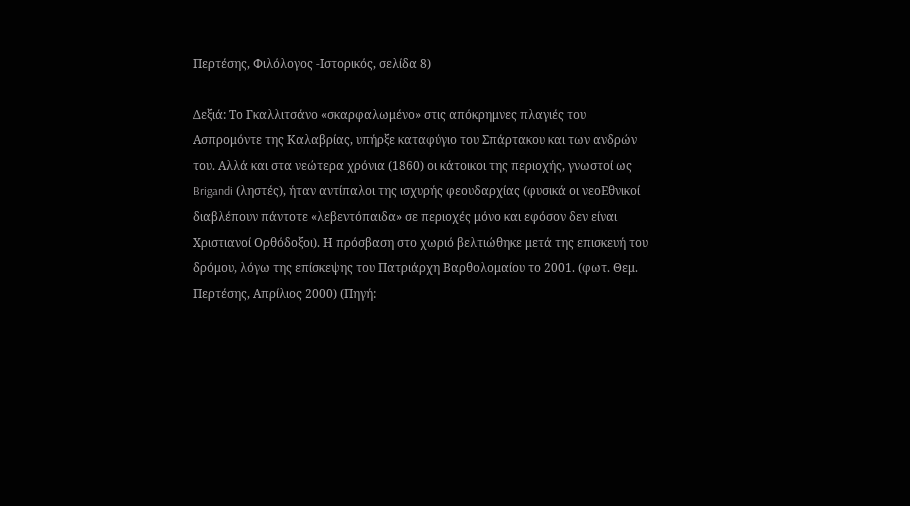Περτέσης, Φιλόλογος -Ιστορικός, σελίδα 8)

Δεξιά: Το Γκαλλιτσάνο «σκαρφαλωμένο» στις απόκρημνες πλαγιές του Ασπρομόντε της Καλαβρίας, υπήρξε καταφύγιο του Σπάρτακου και των ανδρών του. Αλλά και στα νεώτερα χρόνια (1860) οι κάτοικοι της περιοχής, γνωστοί ως Brigandi (ληστές), ήταν αντίπαλοι της ισχυρής φεουδαρχίας (φυσικά οι νεοΕθνικοί διαβλέπουν πάντοτε «λεβεντόπαιδα» σε περιοχές μόνο και εφόσον δεν είναι Χριστιανοί Ορθόδοξοι). Η πρόσβαση στο χωριό βελτιώθηκε μετά της επισκευή του δρόμου, λόγω της επίσκεψης του Πατριάρχη Βαρθολομαίου το 2001. (φωτ. Θεμ. Περτέσης, Απρίλιος 2000) (Πηγή: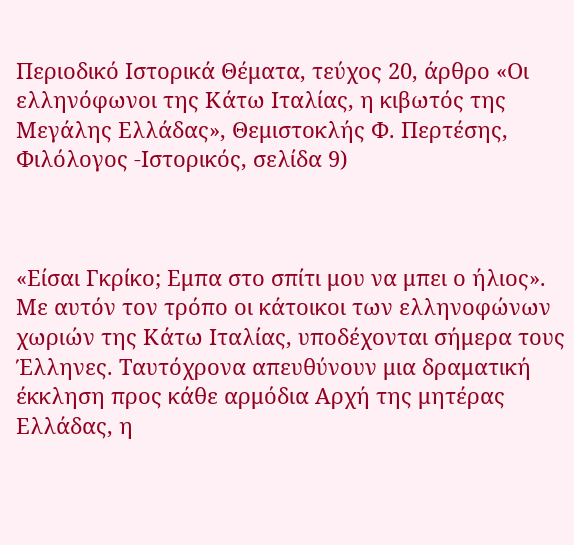Περιοδικό Ιστορικά Θέματα, τεύχος 20, άρθρο «Οι ελληνόφωνοι της Κάτω Ιταλίας, η κιβωτός της Μεγάλης Ελλάδας», Θεμιστοκλής Φ. Περτέσης, Φιλόλογος -Ιστορικός, σελίδα 9)



«Είσαι Γκρίκο; Εμπα στο σπίτι μου να μπει ο ήλιος». Με αυτόν τον τρόπο οι κάτοικοι των ελληνοφώνων χωριών της Κάτω Ιταλίας, υποδέχονται σήμερα τους Έλληνες. Ταυτόχρονα απευθύνουν μια δραματική έκκληση προς κάθε αρμόδια Αρχή της μητέρας Ελλάδας, η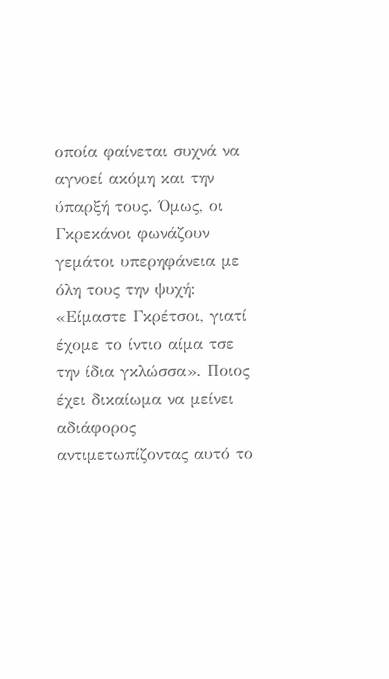οποία φαίνεται συχνά να αγνοεί ακόμη και την ύπαρξή τους. Όμως, οι Γκρεκάνοι φωνάζουν γεμάτοι υπερηφάνεια με όλη τους την ψυχή: «Είμαστε Γκρέτσοι, γιατί έχομε το ίντιο αίμα τσε την ίδια γκλώσσα». Ποιος έχει δικαίωμα να μείνει αδιάφορος αντιμετωπίζοντας αυτό το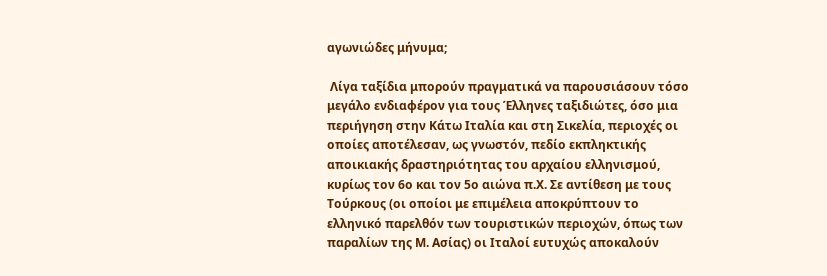αγωνιώδες μήνυμα;

 Λίγα ταξίδια μπορούν πραγματικά να παρουσιάσουν τόσο μεγάλο ενδιαφέρον για τους Έλληνες ταξιδιώτες, όσο μια περιήγηση στην Κάτω Ιταλία και στη Σικελία, περιοχές οι οποίες αποτέλεσαν, ως γνωστόν, πεδίο εκπληκτικής αποικιακής δραστηριότητας του αρχαίου ελληνισμού, κυρίως τον 6ο και τον 5ο αιώνα π.Χ. Σε αντίθεση με τους Τούρκους (οι οποίοι με επιμέλεια αποκρύπτουν το ελληνικό παρελθόν των τουριστικών περιοχών, όπως των παραλίων της Μ. Ασίας) οι Ιταλοί ευτυχώς αποκαλούν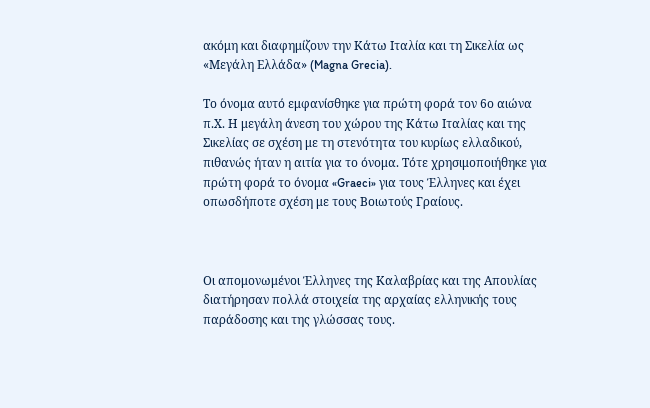ακόμη και διαφημίζουν την Κάτω Ιταλία και τη Σικελία ως «Μεγάλη Ελλάδα» (Magna Grecia).

Το όνομα αυτό εμφανίσθηκε για πρώτη φορά τον 6ο αιώνα π.Χ. Η μεγάλη άνεση του χώρου της Κάτω Ιταλίας και της Σικελίας σε σχέση με τη στενότητα του κυρίως ελλαδικού, πιθανώς ήταν η αιτία για το όνομα. Τότε χρησιμοποιήθηκε για πρώτη φορά το όνομα «Graeci» για τους Έλληνες και έχει οπωσδήποτε σχέση με τους Βοιωτούς Γραίους.



Οι απομονωμένοι Έλληνες της Καλαβρίας και της Απουλίας διατήρησαν πολλά στοιχεία της αρχαίας ελληνικής τους παράδοσης και της γλώσσας τους.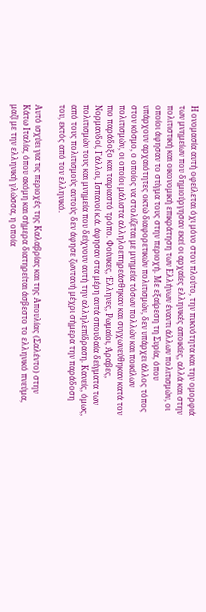Η ονομασία αυτή οφείλεται όχι μόνο στον πλούτο, την πυκνότητα και την ομορφιά των μνημείων που δημιούργησαν εκεί οι αρχαίες ελληνικές αποικίες, αλλά και στην πολιτιστική και οικονομική επικράτηση των Ελλήνων έναντι άλλων πολιτισμών, οι οποίοι άφησαν το στίγμα τους στην περιοχή. Με εξαίρεση τη Συρία, όπου υπάρχουν αρχαιότητες οκτώ διαφορετικών πολιτισμών, δεν υπάρχει άλλος τόπος στον κόσμο, ο οποίος να στολίζεται με μνημεία τόσων πολλών και ποικίλων πολιτισμών, οι οποίοι μάλιστα αλληλοεπηρεάσθηκαν και συγχωνεύθηκαν κατά τον πιο παράδοξο και ταιριαστό τρόπο. Φοίνικες, Έλληνες, Ρωμαίοι, Άραβες, Νορμανδοί, Γάλλοι, Ισπανοί κ.ά. άφησαν στα μέρη αυτά σπουδαία δείγματα των πολιτισμών τους και μνημεία που δείχνουν αυτή την αλληλεπίδραση. Κανείς, όμως, από τους πολιτισμούς αυτούς δεν άφησε ζωντανή μέχρι σήμερα την παράδοση του, εκτός από τον ελληνικό.

Αυτό ισχύει για τις περιοχές της Καλαβρίας και της Απουλίας (Σαλέντο) στην Κάτω Ιταλία, όπου ακόμη και σήμερα διατηρείται άσβεστο το ελληνικό πνεύμα, μαζί με την ελληνική γλώσσα, η οποία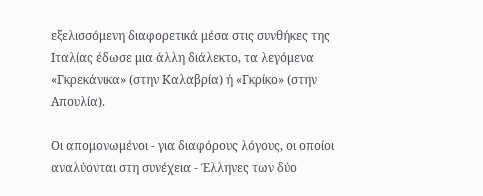εξελισσόμενη διαφορετικά μέσα στις συνθήκες της Ιταλίας έδωσε μια άλλη διάλεκτο, τα λεγόμενα «Γκρεκάνικα» (στην Καλαβρία) ή «Γκρίκο» (στην Απουλία).

Οι απομονωμένοι - για διαφόρους λόγους, οι οποίοι αναλύονται στη συνέχεια - Έλληνες των δύο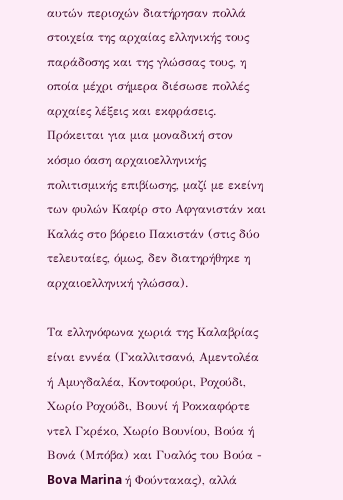αυτών περιοχών διατήρησαν πολλά στοιχεία της αρχαίας ελληνικής τους παράδοσης και της γλώσσας τους, η οποία μέχρι σήμερα διέσωσε πολλές αρχαίες λέξεις και εκφράσεις. Πρόκειται για μια μοναδική στον κόσμο όαση αρχαιοελληνικής πολιτισμικής επιβίωσης, μαζί με εκείνη των φυλών Καφίρ στο Αφγανιστάν και Καλάς στο βόρειο Πακιστάν (στις δύο τελευταίες, όμως, δεν διατηρήθηκε η αρχαιοελληνική γλώσσα).

Τα ελληνόφωνα χωριά της Καλαβρίας είναι εννέα (Γκαλλιτσανό, Αμεντολέα ή Αμυγδαλέα, Κοντοφούρι, Ροχούδι, Χωρίο Ροχούδι, Βουνί ή Ροκκαφόρτε ντελ Γκρέκο, Χωρίο Βουνίου, Βούα ή Βονά (Μπόβα) και Γυαλός του Βούα - Bova Marina ή Φούντακας), αλλά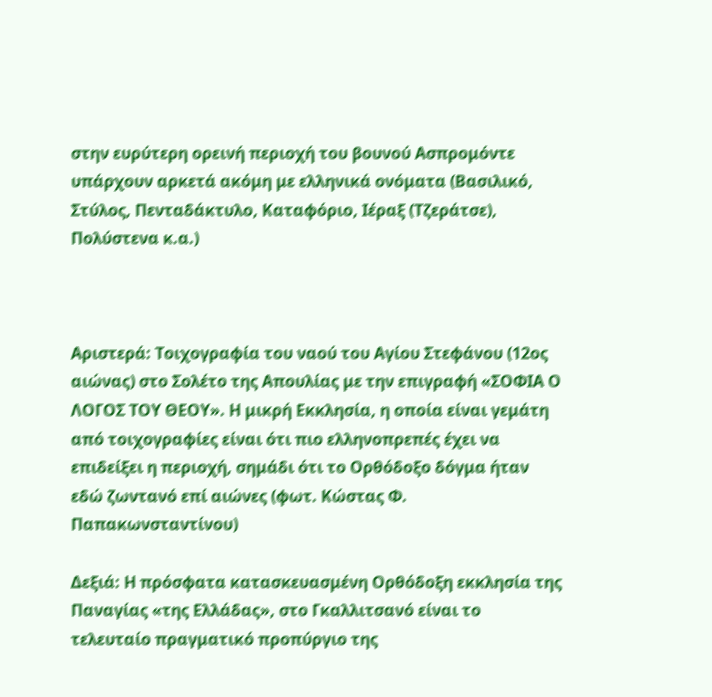στην ευρύτερη ορεινή περιοχή του βουνού Ασπρομόντε υπάρχουν αρκετά ακόμη με ελληνικά ονόματα (Βασιλικό, Στύλος, Πενταδάκτυλο, Καταφόριο, Ιέραξ (Τζεράτσε), Πολύστενα κ.α.)



Αριστερά: Τοιχογραφία του ναού του Αγίου Στεφάνου (12ος αιώνας) στο Σολέτο της Απουλίας με την επιγραφή «ΣΟΦΙΑ Ο ΛΟΓΟΣ ΤΟΥ ΘΕΟΥ». Η μικρή Εκκλησία, η οποία είναι γεμάτη από τοιχογραφίες είναι ότι πιο ελληνοπρεπές έχει να επιδείξει η περιοχή, σημάδι ότι το Ορθόδοξο δόγμα ήταν εδώ ζωντανό επί αιώνες (φωτ. Κώστας Φ. Παπακωνσταντίνου)

Δεξιά: Η πρόσφατα κατασκευασμένη Ορθόδοξη εκκλησία της Παναγίας «της Ελλάδας», στο Γκαλλιτσανό είναι το τελευταίο πραγματικό προπύργιο της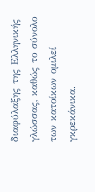διαφύλαξης της Ελληνικής γλώσσας, καθώς το σύνολο των κατοίκων ομιλεί γκρεκάνικα.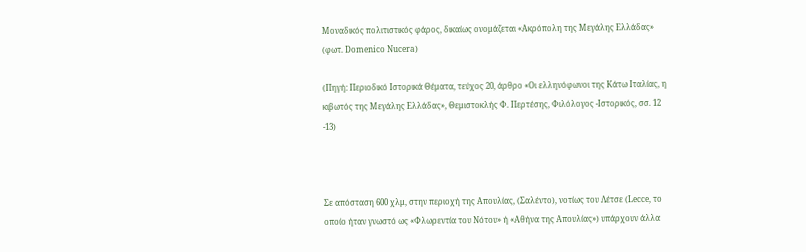Μοναδικός πολιτιστικός φάρος, δικαίως ονομάζεται «Ακρόπολη της Μεγάλης Ελλάδας» (φωτ. Domenico Nucera)

(Πηγή: Περιοδικό Ιστορικά Θέματα, τεύχος 20, άρθρο «Οι ελληνόφωνοι της Κάτω Ιταλίας, η κιβωτός της Μεγάλης Ελλάδας», Θεμιστοκλής Φ. Περτέσης, Φιλόλογος -Ιστορικός, σσ. 12 -13)



Σε απόσταση 600 χλμ, στην περιοχή της Απουλίας, (Σαλέντο), νοτίως του Λέτσε (Lecce, το οποίο ήταν γνωστό ως «Φλωρεντία του Νότου» ή «Αθήνα της Απουλίας») υπάρχουν άλλα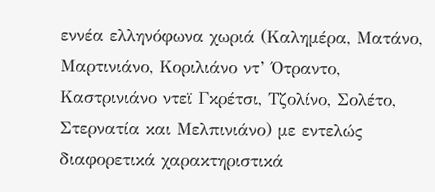εννέα ελληνόφωνα χωριά (Καλημέρα, Ματάνο, Μαρτινιάνο, Κοριλιάνο ντ’ Ότραντο, Καστρινιάνο ντεϊ Γκρέτσι, Τζολίνο, Σολέτο, Στερνατία και Μελπινιάνο) με εντελώς διαφορετικά χαρακτηριστικά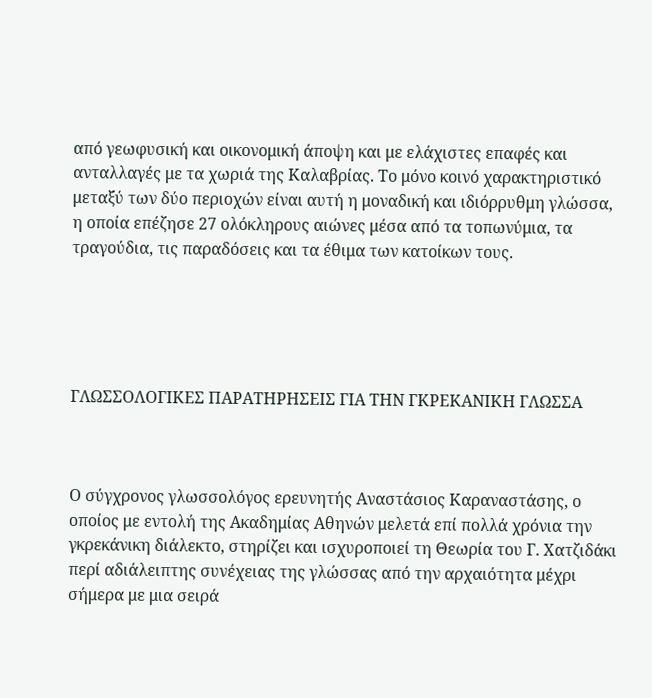από γεωφυσική και οικονομική άποψη και με ελάχιστες επαφές και ανταλλαγές με τα χωριά της Καλαβρίας. Το μόνο κοινό χαρακτηριστικό μεταξύ των δύο περιοχών είναι αυτή η μοναδική και ιδιόρρυθμη γλώσσα, η οποία επέζησε 27 ολόκληρους αιώνες μέσα από τα τοπωνύμια, τα τραγούδια, τις παραδόσεις και τα έθιμα των κατοίκων τους.





ΓΛΩΣΣΟΛΟΓΙΚΕΣ ΠΑΡΑΤΗΡΗΣΕΙΣ ΓΙΑ ΤΗΝ ΓΚΡΕΚΑΝΙΚΗ ΓΛΩΣΣΑ



Ο σύγχρονος γλωσσολόγος ερευνητής Αναστάσιος Καραναστάσης, ο οποίος με εντολή της Ακαδημίας Αθηνών μελετά επί πολλά χρόνια την γκρεκάνικη διάλεκτο, στηρίζει και ισχυροποιεί τη Θεωρία του Γ. Χατζιδάκι περί αδιάλειπτης συνέχειας της γλώσσας από την αρχαιότητα μέχρι σήμερα με μια σειρά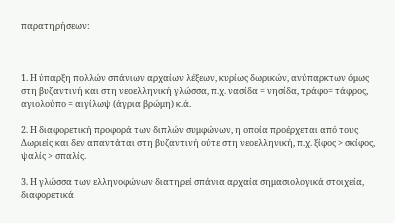παρατηρήσεων:



1. Η ύπαρξη πολλών σπάνιων αρχαίων λέξεων, κυρίως δωρικών, ανύπαρκτων όμως στη βυζαντινή και στη νεοελληνική γλώσσα, π.χ. νασίδα = νησίδα, τράφο= τάφρος, αγιολούπο = αιγίλωψ (άγρια βρώμη) κ.ά.

2. Η διαφορετική προφορά των διπλών συμφώνων, η οποία προέρχεται από τους Δωριείς και δεν απαντάται στη βυζαντινή ούτε στη νεοελληνική, π.χ. ξίφος > σκίφος, ψαλίς > σπαλίς.

3. Η γλώσσα των ελληνοφώνων διατηρεί σπάνια αρχαία σημασιολογικά στοιχεία, διαφορετικά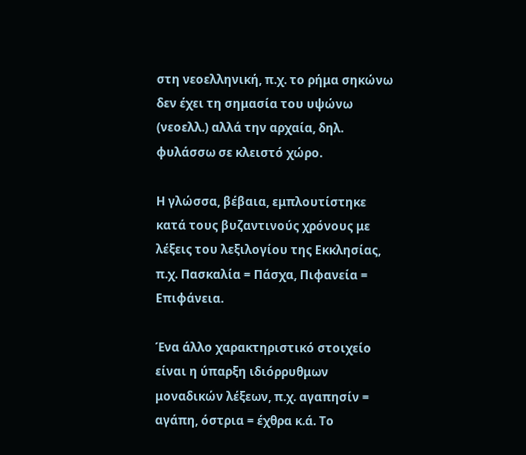στη νεοελληνική, π.χ. το ρήμα σηκώνω δεν έχει τη σημασία του υψώνω (νεοελλ.) αλλά την αρχαία, δηλ. φυλάσσω σε κλειστό χώρο.

Η γλώσσα, βέβαια, εμπλουτίστηκε κατά τους βυζαντινούς χρόνους με λέξεις του λεξιλογίου της Εκκλησίας, π.χ. Πασκαλία = Πάσχα, Πιφανεία = Επιφάνεια.

Ένα άλλο χαρακτηριστικό στοιχείο είναι η ύπαρξη ιδιόρρυθμων μοναδικών λέξεων, π.χ. αγαπησίν = αγάπη, όστρια = έχθρα κ.ά. Το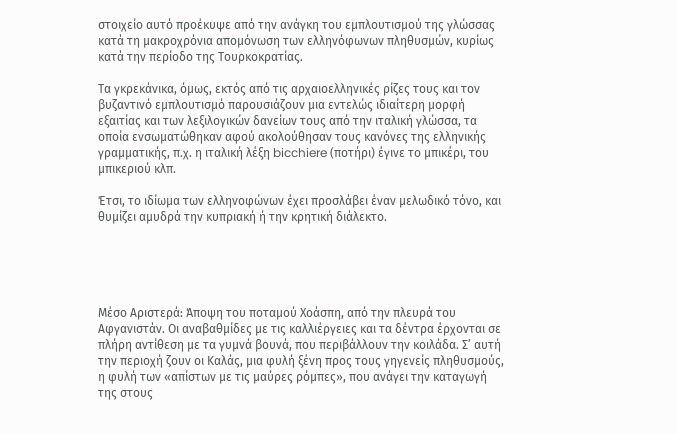στοιχείο αυτό προέκυψε από την ανάγκη του εμπλουτισμού της γλώσσας κατά τη μακροχρόνια απομόνωση των ελληνόφωνων πληθυσμών, κυρίως κατά την περίοδο της Τουρκοκρατίας.

Τα γκρεκάνικα, όμως, εκτός από τις αρχαιοελληνικές ρίζες τους και τον βυζαντινό εμπλουτισμό παρουσιάζουν μια εντελώς ιδιαίτερη μορφή εξαιτίας και των λεξιλογικών δανείων τους από την ιταλική γλώσσα, τα οποία ενσωματώθηκαν αφού ακολούθησαν τους κανόνες της ελληνικής γραμματικής, π.χ. η ιταλική λέξη bicchiere (ποτήρι) έγινε το μπικέρι, του μπικεριού κλπ.

Έτσι, το ιδίωμα των ελληνοφώνων έχει προσλάβει έναν μελωδικό τόνο, και θυμίζει αμυδρά την κυπριακή ή την κρητική διάλεκτο.





Μέσο Αριστερά: Άποψη του ποταμού Χοάσπη, από την πλευρά του Αφγανιστάν. Οι αναβαθμίδες με τις καλλιέργειες και τα δέντρα έρχονται σε πλήρη αντίθεση με τα γυμνά βουνά, που περιβάλλουν την κοιλάδα. Σ’ αυτή την περιοχή ζουν οι Καλάς, μια φυλή ξένη προς τους γηγενείς πληθυσμούς, η φυλή των «απίστων με τις μαύρες ρόμπες», που ανάγει την καταγωγή της στους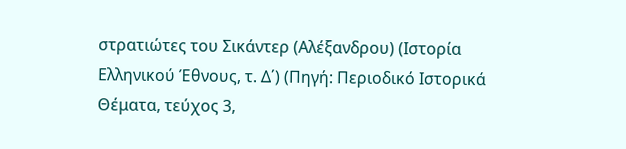στρατιώτες του Σικάντερ (Αλέξανδρου) (Ιστορία Ελληνικού Έθνους, τ. Δ΄) (Πηγή: Περιοδικό Ιστορικά Θέματα, τεύχος 3,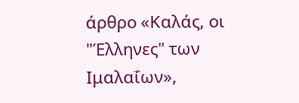άρθρο «Καλάς, οι "Έλληνες" των Ιμαλαΐων»,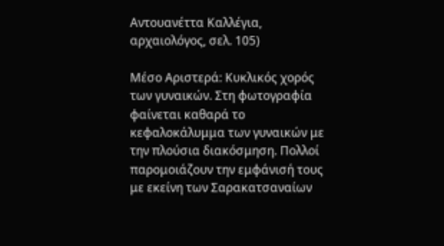Αντουανέττα Καλλέγια, αρχαιολόγος, σελ. 105)

Μέσο Αριστερά: Κυκλικός χορός των γυναικών. Στη φωτογραφία φαίνεται καθαρά το κεφαλοκάλυμμα των γυναικών με την πλούσια διακόσμηση. Πολλοί παρομοιάζουν την εμφάνισή τους με εκείνη των Σαρακατσαναίων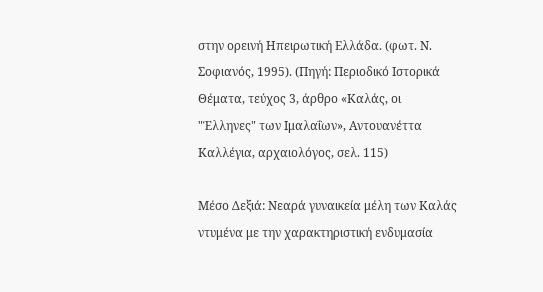στην ορεινή Ηπειρωτική Ελλάδα. (φωτ. Ν. Σοφιανός, 1995). (Πηγή: Περιοδικό Ιστορικά Θέματα, τεύχος 3, άρθρο «Καλάς, οι "Έλληνες" των Ιμαλαΐων», Αντουανέττα Καλλέγια, αρχαιολόγος, σελ. 115)

Μέσο Δεξιά: Νεαρά γυναικεία μέλη των Καλάς ντυμένα με την χαρακτηριστική ενδυμασία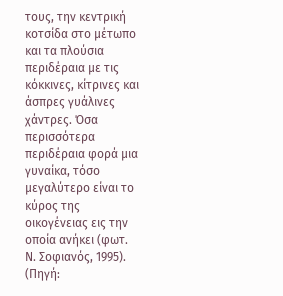τους, την κεντρική κοτσίδα στο μέτωπο και τα πλούσια περιδέραια με τις κόκκινες, κίτρινες και άσπρες γυάλινες χάντρες. Όσα περισσότερα περιδέραια φορά μια γυναίκα, τόσο μεγαλύτερο είναι το κύρος της οικογένειας εις την οποία ανήκει (φωτ. Ν. Σοφιανός, 1995). (Πηγή: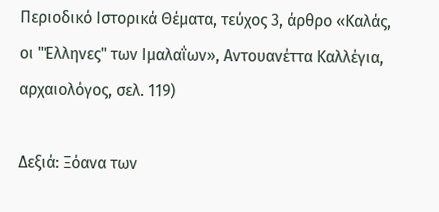Περιοδικό Ιστορικά Θέματα, τεύχος 3, άρθρο «Καλάς, οι "Έλληνες" των Ιμαλαΐων», Αντουανέττα Καλλέγια, αρχαιολόγος, σελ. 119)

Δεξιά: Ξόανα των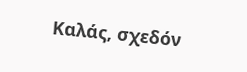Καλάς, σχεδόν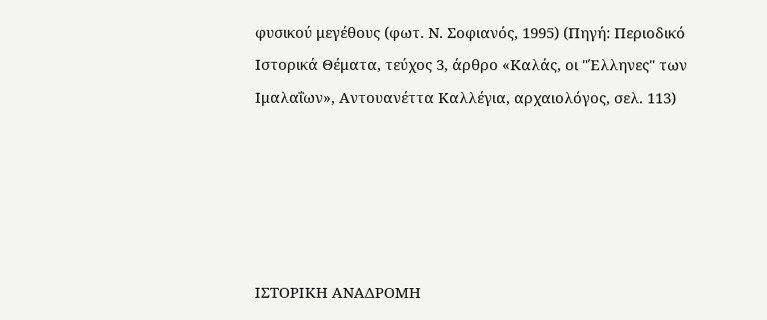φυσικού μεγέθους (φωτ. Ν. Σοφιανός, 1995) (Πηγή: Περιοδικό Ιστορικά Θέματα, τεύχος 3, άρθρο «Καλάς, οι "Έλληνες" των Ιμαλαΐων», Αντουανέττα Καλλέγια, αρχαιολόγος, σελ. 113)





ΙΣΤΟΡΙΚΗ ΑΝΑΔΡΟΜΗ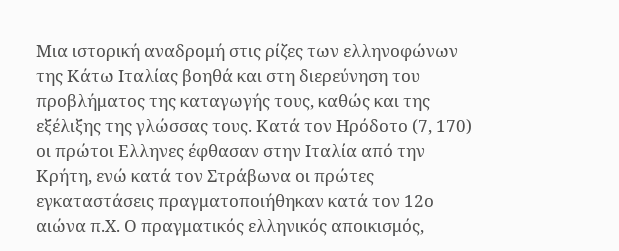Μια ιστορική αναδρομή στις ρίζες των ελληνοφώνων της Κάτω Ιταλίας βοηθά και στη διερεύνηση του προβλήματος της καταγωγής τους, καθώς και της εξέλιξης της γλώσσας τους. Κατά τον Ηρόδοτο (7, 170) οι πρώτοι Ελληνες έφθασαν στην Ιταλία από την Κρήτη, ενώ κατά τον Στράβωνα οι πρώτες εγκαταστάσεις πραγματοποιήθηκαν κατά τον 12ο αιώνα π.Χ. Ο πραγματικός ελληνικός αποικισμός,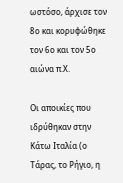ωστόσο, άρχισε τον 8ο και κορυφώθηκε τον 6ο και τον 5ο αιώνα π.Χ.

Οι αποικίες που ιδρύθηκαν στην Κάτω Ιταλία (ο Τάρας, το Ρήγιο, η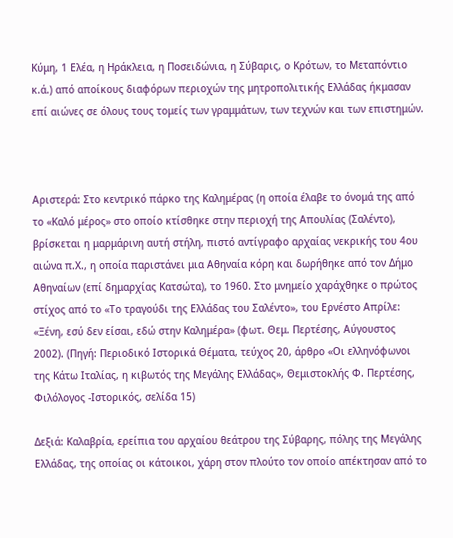Κύμη, 1 Ελέα, η Ηράκλεια, η Ποσειδώνια, η Σύβαρις, ο Κρότων, το Μεταπόντιο κ.ά.) από αποίκους διαφόρων περιοχών της μητροπολιτικής Ελλάδας ήκμασαν επί αιώνες σε όλους τους τομείς των γραμμάτων, των τεχνών και των επιστημών.



Αριστερά: Στο κεντρικό πάρκο της Καλημέρας (η οποία έλαβε το όνομά της από το «Καλό μέρος» στο οποίο κτίσθηκε στην περιοχή της Απουλίας (Σαλέντο), βρίσκεται η μαρμάρινη αυτή στήλη, πιστό αντίγραφο αρχαίας νεκρικής του 4ου αιώνα π.Χ., η οποία παριστάνει μια Αθηναία κόρη και δωρήθηκε από τον Δήμο Αθηναίων (επί δημαρχίας Κατσώτα), το 1960. Στο μνημείο χαράχθηκε ο πρώτος στίχος από το «Το τραγούδι της Ελλάδας του Σαλέντο», του Ερνέστο Απρίλε: «Ξένη, εσύ δεν είσαι, εδώ στην Καλημέρα» (φωτ. Θεμ. Περτέσης, Αύγουστος 2002). (Πηγή: Περιοδικό Ιστορικά Θέματα, τεύχος 20, άρθρο «Οι ελληνόφωνοι της Κάτω Ιταλίας, η κιβωτός της Μεγάλης Ελλάδας», Θεμιστοκλής Φ. Περτέσης, Φιλόλογος -Ιστορικός, σελίδα 15)

Δεξιά: Καλαβρία, ερείπια του αρχαίου θεάτρου της Σύβαρης, πόλης της Μεγάλης Ελλάδας, της οποίας οι κάτοικοι, χάρη στον πλούτο τον οποίο απέκτησαν από το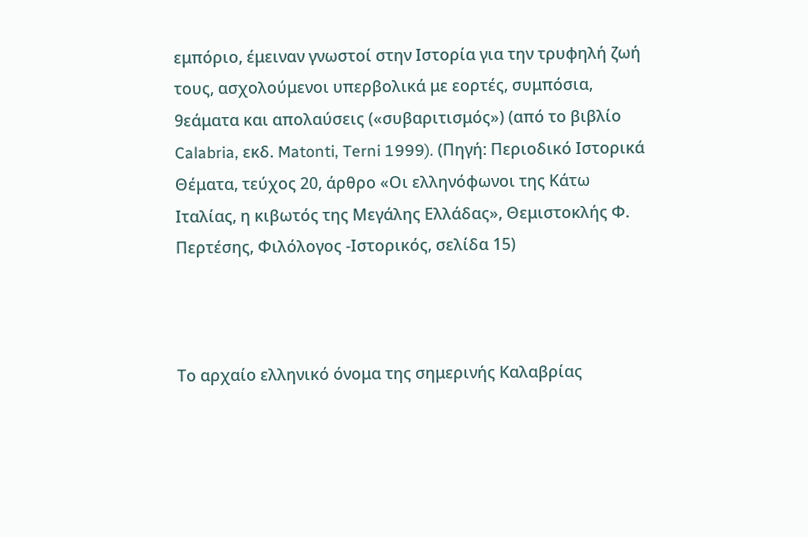εμπόριο, έμειναν γνωστοί στην Ιστορία για την τρυφηλή ζωή τους, ασχολούμενοι υπερβολικά με εορτές, συμπόσια, 9εάματα και απολαύσεις («συβαριτισμός») (από το βιβλίο Calabria, εκδ. Matonti, Terni 1999). (Πηγή: Περιοδικό Ιστορικά Θέματα, τεύχος 20, άρθρο «Οι ελληνόφωνοι της Κάτω Ιταλίας, η κιβωτός της Μεγάλης Ελλάδας», Θεμιστοκλής Φ. Περτέσης, Φιλόλογος -Ιστορικός, σελίδα 15)



Το αρχαίο ελληνικό όνομα της σημερινής Καλαβρίας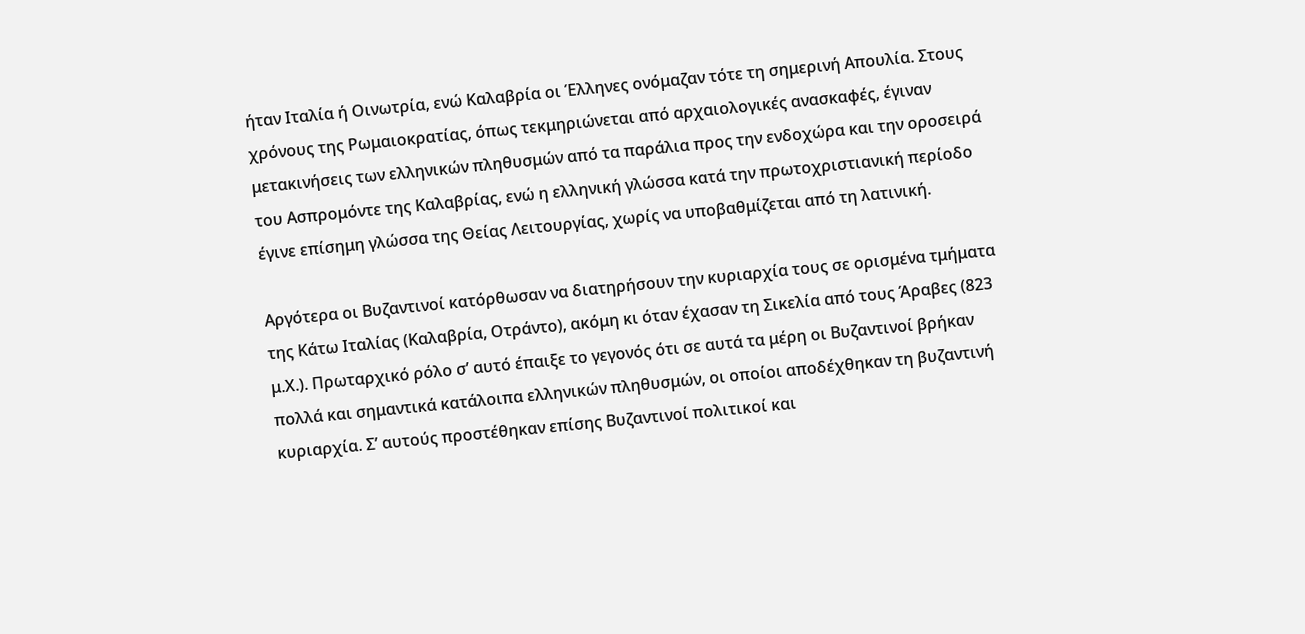ήταν Ιταλία ή Οινωτρία, ενώ Καλαβρία οι Έλληνες ονόμαζαν τότε τη σημερινή Απουλία. Στους χρόνους της Ρωμαιοκρατίας, όπως τεκμηριώνεται από αρχαιολογικές ανασκαφές, έγιναν μετακινήσεις των ελληνικών πληθυσμών από τα παράλια προς την ενδοχώρα και την οροσειρά του Ασπρομόντε της Καλαβρίας, ενώ η ελληνική γλώσσα κατά την πρωτοχριστιανική περίοδο έγινε επίσημη γλώσσα της Θείας Λειτουργίας, χωρίς να υποβαθμίζεται από τη λατινική.

Αργότερα οι Βυζαντινοί κατόρθωσαν να διατηρήσουν την κυριαρχία τους σε ορισμένα τμήματα της Κάτω Ιταλίας (Καλαβρία, Οτράντο), ακόμη κι όταν έχασαν τη Σικελία από τους Άραβες (823 μ.Χ.). Πρωταρχικό ρόλο σ’ αυτό έπαιξε το γεγονός ότι σε αυτά τα μέρη οι Βυζαντινοί βρήκαν πολλά και σημαντικά κατάλοιπα ελληνικών πληθυσμών, οι οποίοι αποδέχθηκαν τη βυζαντινή κυριαρχία. Σ’ αυτούς προστέθηκαν επίσης Βυζαντινοί πολιτικοί και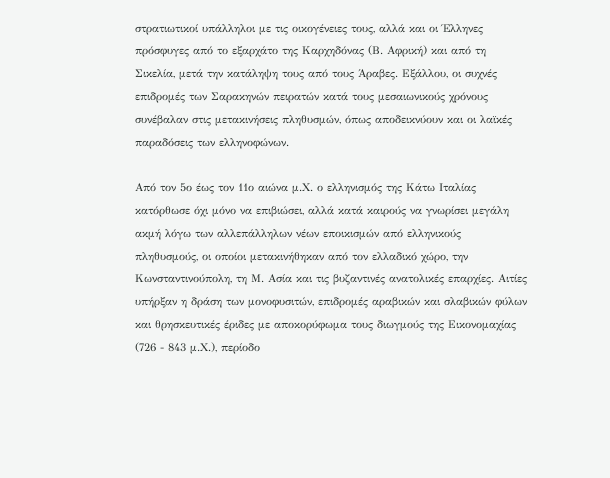στρατιωτικοί υπάλληλοι με τις οικογένειες τους, αλλά και οι Έλληνες πρόσφυγες από το εξαρχάτο της Καρχηδόνας (Β. Αφρική) και από τη Σικελία, μετά την κατάληψη τους από τους Άραβες. Εξάλλου, οι συχνές επιδρομές των Σαρακηνών πειρατών κατά τους μεσαιωνικούς χρόνους συνέβαλαν στις μετακινήσεις πληθυσμών, όπως αποδεικνύουν και οι λαϊκές παραδόσεις των ελληνοφώνων.

Από τον 5ο έως τον 11ο αιώνα μ.Χ. ο ελληνισμός της Κάτω Ιταλίας κατόρθωσε όχι μόνο να επιβιώσει, αλλά κατά καιρούς να γνωρίσει μεγάλη ακμή λόγω των αλλεπάλληλων νέων εποικισμών από ελληνικούς πληθυσμούς, οι οποίοι μετακινήθηκαν από τον ελλαδικό χώρο, την Κωνσταντινούπολη, τη Μ. Ασία και τις βυζαντινές ανατολικές επαρχίες. Αιτίες υπήρξαν η δράση των μονοφυσιτών, επιδρομές αραβικών και σλαβικών φύλων και θρησκευτικές έριδες με αποκορύφωμα τους διωγμούς της Εικονομαχίας (726 - 843 μ.Χ.), περίοδο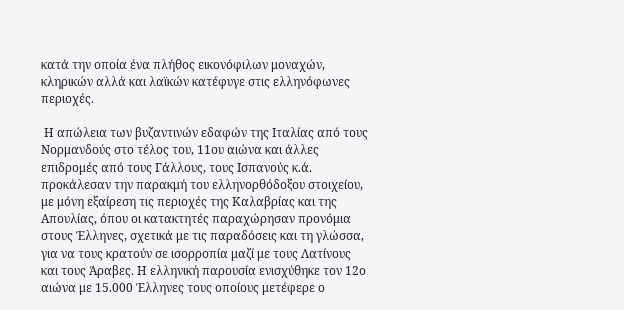κατά την οποία ένα πλήθος εικονόφιλων μοναχών, κληρικών αλλά και λαϊκών κατέφυγε στις ελληνόφωνες περιοχές.

 Η απώλεια των βυζαντινών εδαφών της Ιταλίας από τους Νορμανδούς στο τέλος του, 11ου αιώνα και άλλες επιδρομές από τους Γάλλους, τους Ισπανούς κ.ά. προκάλεσαν την παρακμή του ελληνορθόδοξου στοιχείου, με μόνη εξαίρεση τις περιοχές της Καλαβρίας και της Απουλίας, όπου οι κατακτητές παραχώρησαν προνόμια στους Έλληνες, σχετικά με τις παραδόσεις και τη γλώσσα, για να τους κρατούν σε ισορροπία μαζί με τους Λατίνους και τους Άραβες. Η ελληνική παρουσία ενισχύθηκε τον 12ο αιώνα με 15.000 Έλληνες τους οποίους μετέφερε ο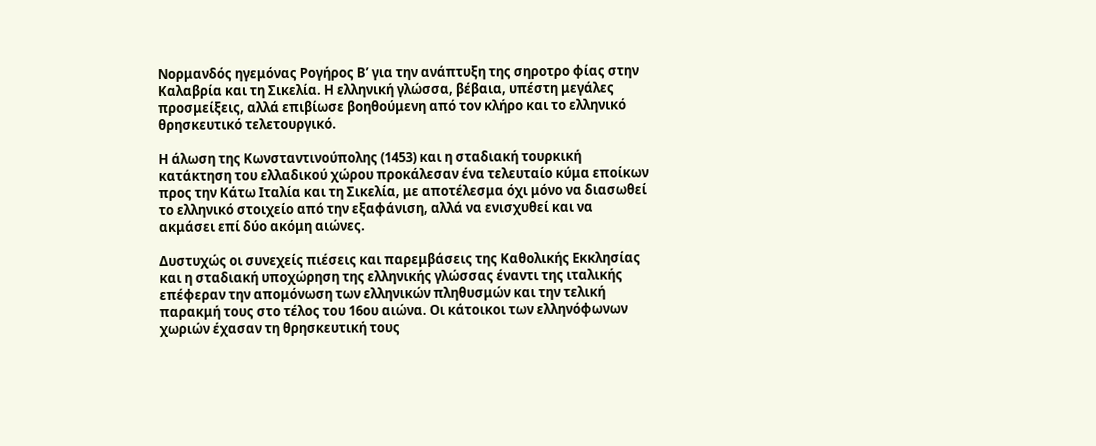Νορμανδός ηγεμόνας Ρογήρος Β’ για την ανάπτυξη της σηροτρο φίας στην Καλαβρία και τη Σικελία. Η ελληνική γλώσσα, βέβαια, υπέστη μεγάλες προσμείξεις, αλλά επιβίωσε βοηθούμενη από τον κλήρο και το ελληνικό θρησκευτικό τελετουργικό.

Η άλωση της Κωνσταντινούπολης (1453) και η σταδιακή τουρκική κατάκτηση του ελλαδικού χώρου προκάλεσαν ένα τελευταίο κύμα εποίκων προς την Κάτω Ιταλία και τη Σικελία, με αποτέλεσμα όχι μόνο να διασωθεί το ελληνικό στοιχείο από την εξαφάνιση, αλλά να ενισχυθεί και να ακμάσει επί δύο ακόμη αιώνες.

Δυστυχώς οι συνεχείς πιέσεις και παρεμβάσεις της Καθολικής Εκκλησίας και η σταδιακή υποχώρηση της ελληνικής γλώσσας έναντι της ιταλικής επέφεραν την απομόνωση των ελληνικών πληθυσμών και την τελική παρακμή τους στο τέλος του 16ου αιώνα. Οι κάτοικοι των ελληνόφωνων χωριών έχασαν τη θρησκευτική τους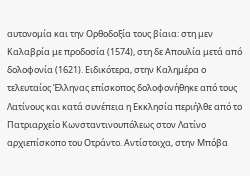αυτονομία και την Ορθοδοξία τους βίαια: στη μεν Καλαβρία με προδοσία (1574), στη δε Απουλία μετά από δολοφονία (1621). Ειδικότερα, στην Καλημέρα ο τελευταίος Έλληνας επίσκοπος δολοφονήθηκε από τους Λατίνους και κατά συνέπεια η Εκκλησία περιήλθε από το Πατριαρχείο Κωνσταντινουπόλεως στον Λατίνο αρχιεπίσκοπο του Οτράντο. Αντίστοιχα, στην Μπόβα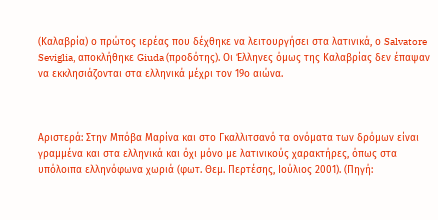(Καλαβρία) ο πρώτος ιερέας που δέχθηκε να λειτουργήσει στα λατινικά, ο Salvatore Seviglia, αποκλήθηκε Giuda (προδότης). Οι Έλληνες όμως της Καλαβρίας δεν έπαψαν να εκκλησιάζονται στα ελληνικά μέχρι τον 19ο αιώνα.



Αριστερά: Στην Μπόβα Μαρίνα και στο Γκαλλιτσανό τα ονόματα των δρόμων είναι γραμμένα και στα ελληνικά και όχι μόνο με λατινικούς χαρακτήρες, όπως στα υπόλοιπα ελληνόφωνα χωριά (φωτ. Θεμ. Περτέσης, Ιούλιος 2001). (Πηγή: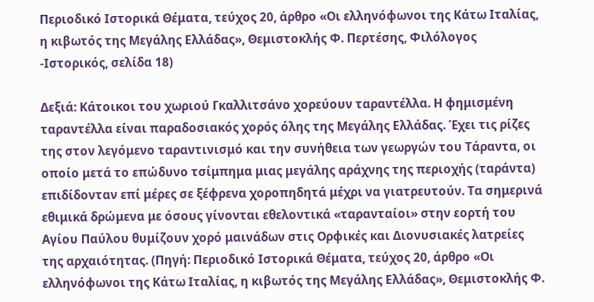Περιοδικό Ιστορικά Θέματα, τεύχος 20, άρθρο «Οι ελληνόφωνοι της Κάτω Ιταλίας, η κιβωτός της Μεγάλης Ελλάδας», Θεμιστοκλής Φ. Περτέσης, Φιλόλογος -Ιστορικός, σελίδα 18)

Δεξιά: Κάτοικοι του χωριού Γκαλλιτσάνο χορεύουν ταραντέλλα. Η φημισμένη ταραντέλλα είναι παραδοσιακός χορός όλης της Μεγάλης Ελλάδας. Έχει τις ρίζες της στον λεγόμενο ταραντινισμό και την συνήθεια των γεωργών του Τάραντα, οι οποίο μετά το επώδυνο τσίμπημα μιας μεγάλης αράχνης της περιοχής (ταράντα) επιδίδονταν επί μέρες σε ξέφρενα χοροπηδητά μέχρι να γιατρευτούν. Τα σημερινά εθιμικά δρώμενα με όσους γίνονται εθελοντικά «ταρανταίοι» στην εορτή του Αγίου Παύλου θυμίζουν χορό μαινάδων στις Ορφικές και Διονυσιακές λατρείες της αρχαιότητας. (Πηγή: Περιοδικό Ιστορικά Θέματα, τεύχος 20, άρθρο «Οι ελληνόφωνοι της Κάτω Ιταλίας, η κιβωτός της Μεγάλης Ελλάδας», Θεμιστοκλής Φ.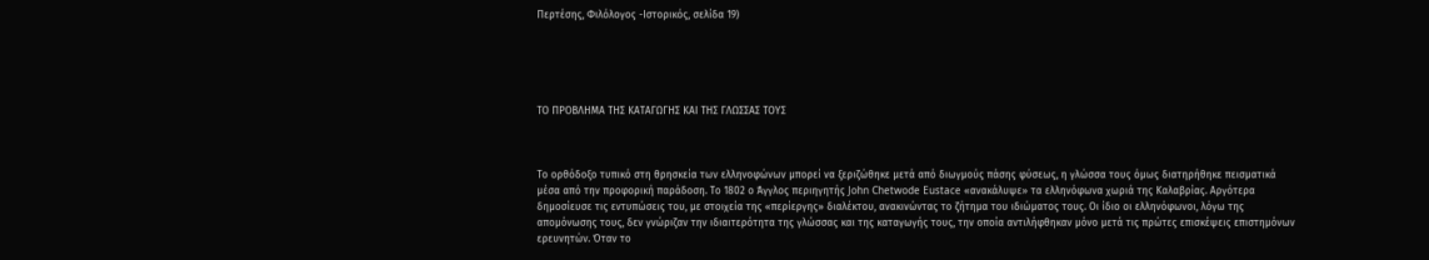Περτέσης, Φιλόλογος -Ιστορικός, σελίδα 19)





ΤΟ ΠΡΟΒΛΗΜΑ ΤΗΣ ΚΑΤΑΓΩΓΗΣ ΚΑΙ ΤΗΣ ΓΛΩΣΣΑΣ ΤΟΥΣ



Το ορθόδοξο τυπικό στη θρησκεία των ελληνοφώνων μπορεί να ξεριζώθηκε μετά από διωγμούς πάσης φύσεως, η γλώσσα τους όμως διατηρήθηκε πεισματικά μέσα από την προφορική παράδοση. Το 1802 ο Άγγλος περιηγητής John Chetwode Eustace «ανακάλυψε» τα ελληνόφωνα χωριά της Καλαβρίας. Αργότερα δημοσίευσε τις εντυπώσεις του, με στοιχεία της «περίεργης» διαλέκτου, ανακινώντας το ζήτημα του ιδιώματος τους. Οι ίδιο οι ελληνόφωνοι, λόγω της απομόνωσης τους, δεν γνώριζαν την ιδιαιτερότητα της γλώσσας και της καταγωγής τους, την οποία αντιλήφθηκαν μόνο μετά τις πρώτες επισκέψεις επιστημόνων ερευνητών. Όταν το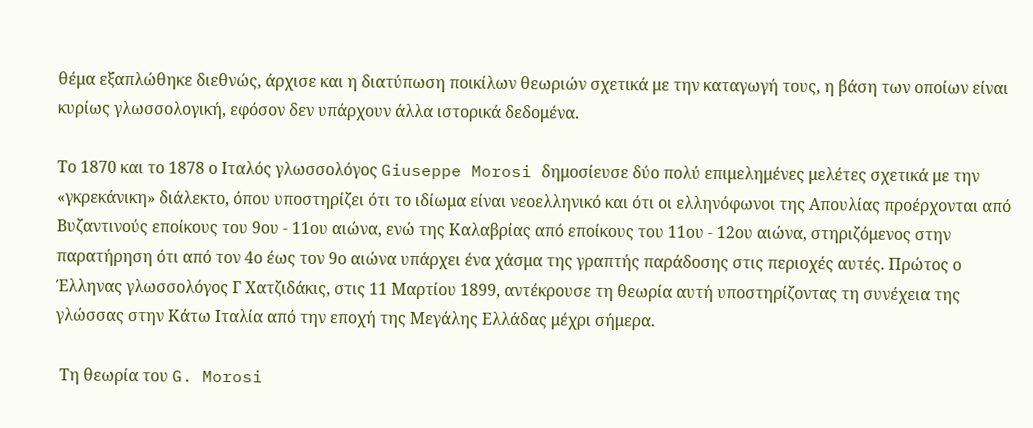θέμα εξαπλώθηκε διεθνώς, άρχισε και η διατύπωση ποικίλων θεωριών σχετικά με την καταγωγή τους, η βάση των οποίων είναι κυρίως γλωσσολογική, εφόσον δεν υπάρχουν άλλα ιστορικά δεδομένα.

Το 1870 και το 1878 ο Ιταλός γλωσσολόγος Giuseppe Morosi δημοσίευσε δύο πολύ επιμελημένες μελέτες σχετικά με την «γκρεκάνικη» διάλεκτο, όπου υποστηρίζει ότι το ιδίωμα είναι νεοελληνικό και ότι οι ελληνόφωνοι της Απουλίας προέρχονται από Βυζαντινούς εποίκους του 9ου - 11ου αιώνα, ενώ της Καλαβρίας από εποίκους του 11ου - 12ου αιώνα, στηριζόμενος στην παρατήρηση ότι από τον 4ο έως τον 9ο αιώνα υπάρχει ένα χάσμα της γραπτής παράδοσης στις περιοχές αυτές. Πρώτος ο Έλληνας γλωσσολόγος Γ Χατζιδάκις, στις 11 Μαρτίου 1899, αντέκρουσε τη θεωρία αυτή υποστηρίζοντας τη συνέχεια της γλώσσας στην Κάτω Ιταλία από την εποχή της Μεγάλης Ελλάδας μέχρι σήμερα.

 Τη θεωρία του G. Morosi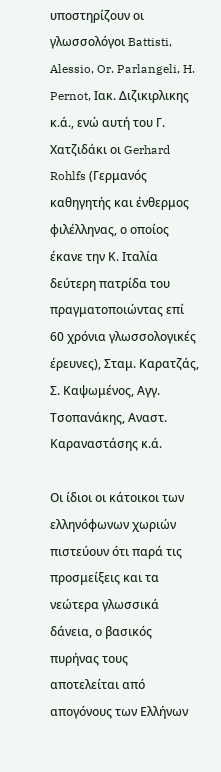υποστηρίζουν οι γλωσσολόγοι Battisti, Alessio, Or. Parlangeli, H. Pernot, Ιακ. Διζικιρλικης κ.ά., ενώ αυτή του Γ. Χατζιδάκι οι Gerhard Rohlfs (Γερμανός καθηγητής και ένθερμος φιλέλληνας, ο οποίος έκανε την Κ. Ιταλία δεύτερη πατρίδα του πραγματοποιώντας επί 60 χρόνια γλωσσολογικές έρευνες), Σταμ. Καρατζάς, Σ. Καψωμένος, Αγγ. Τσοπανάκης, Αναστ. Καραναστάσης κ.ά.

Οι ίδιοι οι κάτοικοι των ελληνόφωνων χωριών πιστεύουν ότι παρά τις προσμείξεις και τα νεώτερα γλωσσικά δάνεια, ο βασικός πυρήνας τους αποτελείται από απογόνους των Ελλήνων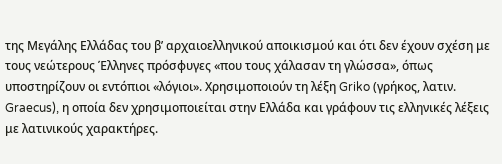της Μεγάλης Ελλάδας του β’ αρχαιοελληνικού αποικισμού και ότι δεν έχουν σχέση με τους νεώτερους Έλληνες πρόσφυγες «που τους χάλασαν τη γλώσσα», όπως υποστηρίζουν οι εντόπιοι «λόγιοι». Χρησιμοποιούν τη λέξη Griko (γρήκος, λατιν. Graecus), η οποία δεν χρησιμοποιείται στην Ελλάδα και γράφουν τις ελληνικές λέξεις με λατινικούς χαρακτήρες.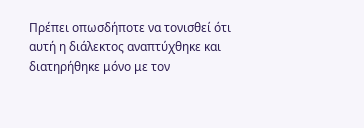Πρέπει οπωσδήποτε να τονισθεί ότι αυτή η διάλεκτος αναπτύχθηκε και διατηρήθηκε μόνο με τον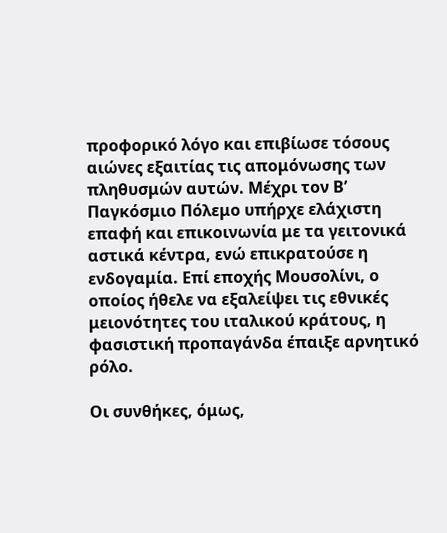προφορικό λόγο και επιβίωσε τόσους αιώνες εξαιτίας τις απομόνωσης των πληθυσμών αυτών. Μέχρι τον Β’ Παγκόσμιο Πόλεμο υπήρχε ελάχιστη επαφή και επικοινωνία με τα γειτονικά αστικά κέντρα, ενώ επικρατούσε η ενδογαμία. Επί εποχής Μουσολίνι, ο οποίος ήθελε να εξαλείψει τις εθνικές μειονότητες του ιταλικού κράτους, η φασιστική προπαγάνδα έπαιξε αρνητικό ρόλο.

Οι συνθήκες, όμως,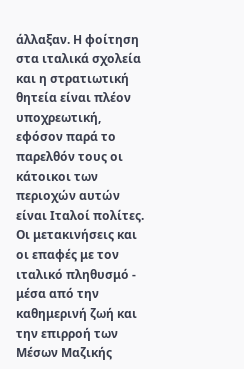άλλαξαν. Η φοίτηση στα ιταλικά σχολεία και η στρατιωτική θητεία είναι πλέον υποχρεωτική, εφόσον παρά το παρελθόν τους οι κάτοικοι των περιοχών αυτών είναι Ιταλοί πολίτες. Οι μετακινήσεις και οι επαφές με τον ιταλικό πληθυσμό - μέσα από την καθημερινή ζωή και την επιρροή των Μέσων Μαζικής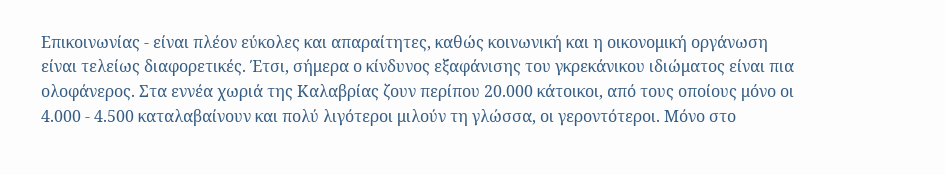Επικοινωνίας - είναι πλέον εύκολες και απαραίτητες, καθώς κοινωνική και η οικονομική οργάνωση είναι τελείως διαφορετικές. Έτσι, σήμερα ο κίνδυνος εξαφάνισης του γκρεκάνικου ιδιώματος είναι πια ολοφάνερος. Στα εννέα χωριά της Καλαβρίας ζουν περίπου 20.000 κάτοικοι, από τους οποίους μόνο οι 4.000 - 4.500 καταλαβαίνουν και πολύ λιγότεροι μιλούν τη γλώσσα, οι γεροντότεροι. Μόνο στο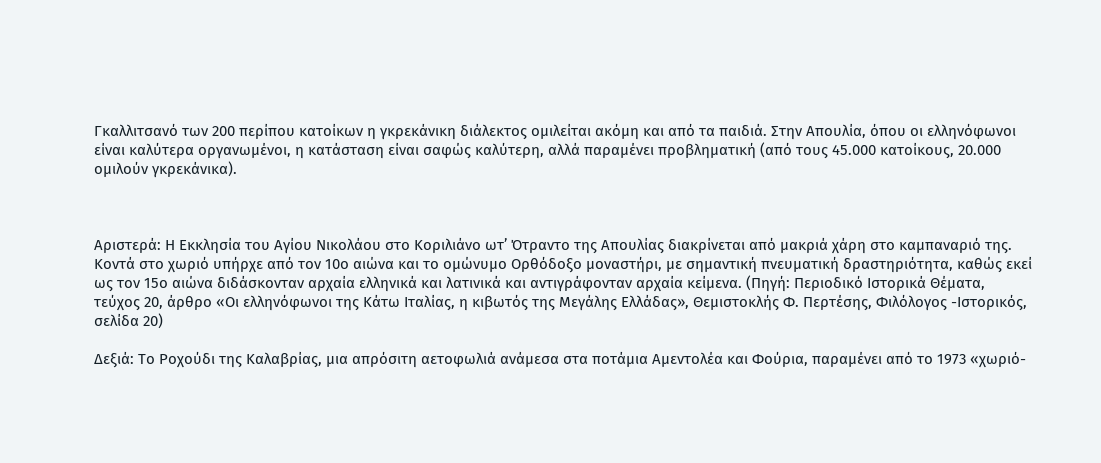Γκαλλιτσανό των 200 περίπου κατοίκων η γκρεκάνικη διάλεκτος ομιλείται ακόμη και από τα παιδιά. Στην Απουλία, όπου οι ελληνόφωνοι είναι καλύτερα οργανωμένοι, η κατάσταση είναι σαφώς καλύτερη, αλλά παραμένει προβληματική (από τους 45.000 κατοίκους, 20.000 ομιλούν γκρεκάνικα).



Αριστερά: Η Εκκλησία του Αγίου Νικολάου στο Κοριλιάνο ωτ’ Ότραντο της Απουλίας διακρίνεται από μακριά χάρη στο καμπαναριό της. Κοντά στο χωριό υπήρχε από τον 10ο αιώνα και το ομώνυμο Ορθόδοξο μοναστήρι, με σημαντική πνευματική δραστηριότητα, καθώς εκεί ως τον 15ο αιώνα διδάσκονταν αρχαία ελληνικά και λατινικά και αντιγράφονταν αρχαία κείμενα. (Πηγή: Περιοδικό Ιστορικά Θέματα, τεύχος 20, άρθρο «Οι ελληνόφωνοι της Κάτω Ιταλίας, η κιβωτός της Μεγάλης Ελλάδας», Θεμιστοκλής Φ. Περτέσης, Φιλόλογος -Ιστορικός, σελίδα 20)

Δεξιά: Το Ροχούδι της Καλαβρίας, μια απρόσιτη αετοφωλιά ανάμεσα στα ποτάμια Αμεντολέα και Φούρια, παραμένει από το 1973 «χωριό-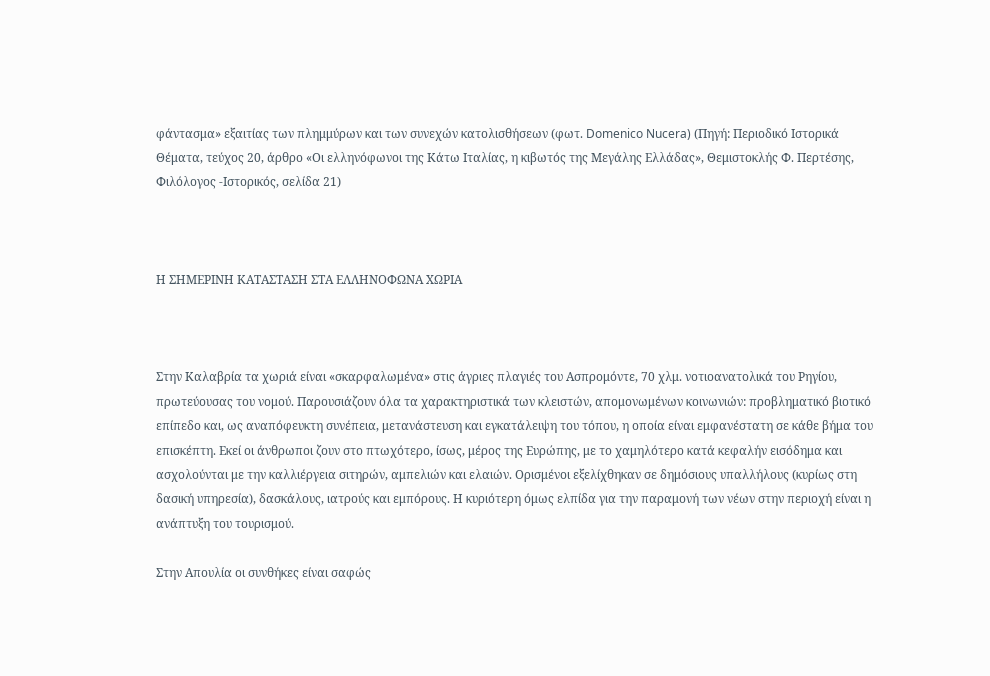φάντασμα» εξαιτίας των πλημμύρων και των συνεχών κατολισθήσεων (φωτ. Domenico Nucera) (Πηγή: Περιοδικό Ιστορικά Θέματα, τεύχος 20, άρθρο «Οι ελληνόφωνοι της Κάτω Ιταλίας, η κιβωτός της Μεγάλης Ελλάδας», Θεμιστοκλής Φ. Περτέσης, Φιλόλογος -Ιστορικός, σελίδα 21)



Η ΣΗΜΕΡΙΝΗ ΚΑΤΑΣΤΑΣΗ ΣΤΑ ΕΛΛΗΝΟΦΩΝΑ ΧΩΡΙΑ



Στην Καλαβρία τα χωριά είναι «σκαρφαλωμένα» στις άγριες πλαγιές του Ασπρομόντε, 70 χλμ. νοτιοανατολικά του Ρηγίου, πρωτεύουσας του νομού. Παρουσιάζουν όλα τα χαρακτηριστικά των κλειστών, απομονωμένων κοινωνιών: προβληματικό βιοτικό επίπεδο και, ως αναπόφευκτη συνέπεια, μετανάστευση και εγκατάλειψη του τόπου, η οποία είναι εμφανέστατη σε κάθε βήμα του επισκέπτη. Εκεί οι άνθρωποι ζουν στο πτωχότερο, ίσως, μέρος της Ευρώπης, με το χαμηλότερο κατά κεφαλήν εισόδημα και ασχολούνται με την καλλιέργεια σιτηρών, αμπελιών και ελαιών. Ορισμένοι εξελίχθηκαν σε δημόσιους υπαλλήλους (κυρίως στη δασική υπηρεσία), δασκάλους, ιατρούς και εμπόρους. Η κυριότερη όμως ελπίδα για την παραμονή των νέων στην περιοχή είναι η ανάπτυξη του τουρισμού.

Στην Απουλία οι συνθήκες είναι σαφώς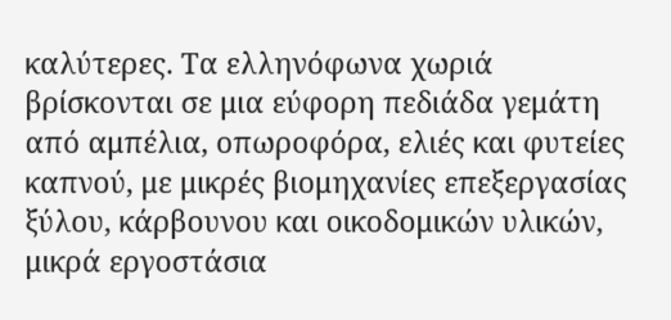καλύτερες. Τα ελληνόφωνα χωριά βρίσκονται σε μια εύφορη πεδιάδα γεμάτη από αμπέλια, οπωροφόρα, ελιές και φυτείες καπνού, με μικρές βιομηχανίες επεξεργασίας ξύλου, κάρβουνου και οικοδομικών υλικών, μικρά εργοστάσια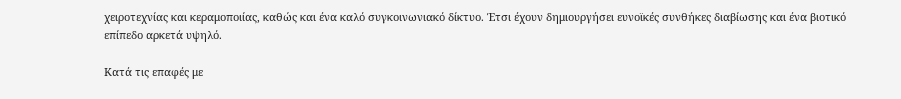χειροτεχνίας και κεραμοποιίας, καθώς και ένα καλό συγκοινωνιακό δίκτυο. Έτσι έχουν δημιουργήσει ευνοϊκές συνθήκες διαβίωσης και ένα βιοτικό επίπεδο αρκετά υψηλό.

Κατά τις επαφές με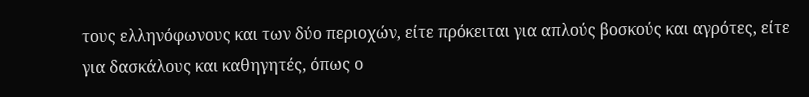τους ελληνόφωνους και των δύο περιοχών, είτε πρόκειται για απλούς βοσκούς και αγρότες, είτε για δασκάλους και καθηγητές, όπως ο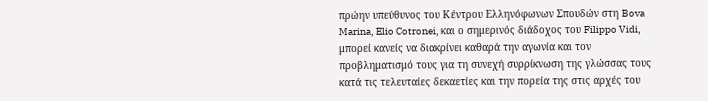πρώην υπεύθυνος του Κέντρου Ελληνόφωνων Σπουδών στη Bova Marina, Elio Cotronei, και ο σημερινός διάδοχος του Filippo Vidi, μπορεί κανείς να διακρίνει καθαρά την αγωνία και τον προβληματισμό τους για τη συνεχή συρρίκνωση της γλώσσας τους κατά τις τελευταίες δεκαετίες και την πορεία της στις αρχές του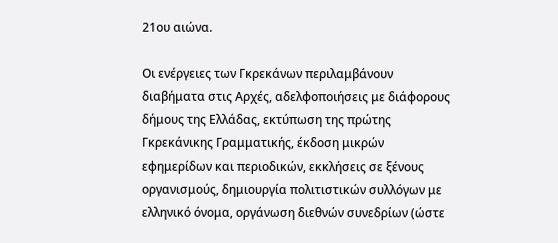21ου αιώνα.

Οι ενέργειες των Γκρεκάνων περιλαμβάνουν διαβήματα στις Αρχές, αδελφοποιήσεις με διάφορους δήμους της Ελλάδας, εκτύπωση της πρώτης Γκρεκάνικης Γραμματικής, έκδοση μικρών εφημερίδων και περιοδικών, εκκλήσεις σε ξένους οργανισμούς, δημιουργία πολιτιστικών συλλόγων με ελληνικό όνομα, οργάνωση διεθνών συνεδρίων (ώστε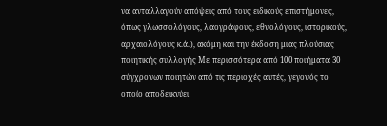να ανταλλαγούν απόψεις από τους ειδικούς επιστήμονες, όπως γλωσσολόγους, λαογράφους, εθνολόγους, ιστορικούς, αρχαιολόγους κ.ά.), ακόμη και την έκδοση μιας πλούσιας ποιητικής συλλογής Με περισσότερα από 100 ποιήματα 30 σύγχρονων ποιητών από τις περιοχές αυτές, γεγονός το οποίο αποδεικνύει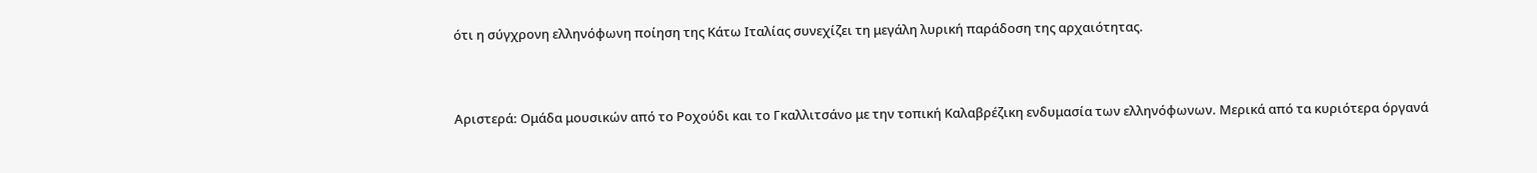ότι η σύγχρονη ελληνόφωνη ποίηση της Κάτω Ιταλίας συνεχίζει τη μεγάλη λυρική παράδοση της αρχαιότητας.



Αριστερά: Ομάδα μουσικών από το Ροχούδι και το Γκαλλιτσάνο με την τοπική Καλαβρέζικη ενδυμασία των ελληνόφωνων. Μερικά από τα κυριότερα όργανά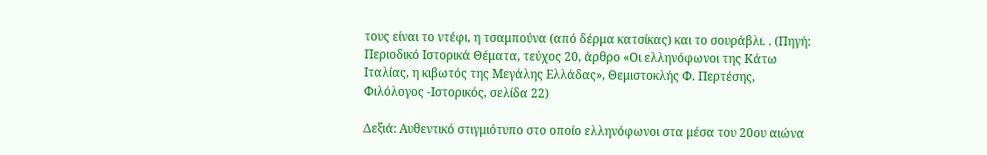τους είναι το ντέφι, η τσαμπούνα (από δέρμα κατσίκας) και το σουράβλι. . (Πηγή: Περιοδικό Ιστορικά Θέματα, τεύχος 20, άρθρο «Οι ελληνόφωνοι της Κάτω Ιταλίας, η κιβωτός της Μεγάλης Ελλάδας», Θεμιστοκλής Φ. Περτέσης, Φιλόλογος -Ιστορικός, σελίδα 22)

Δεξιά: Αυθεντικό στιγμιότυπο στο οποίο ελληνόφωνοι στα μέσα του 20ου αιώνα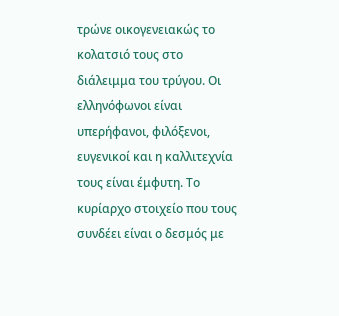τρώνε οικογενειακώς το κολατσιό τους στο διάλειμμα του τρύγου. Οι ελληνόφωνοι είναι υπερήφανοι, φιλόξενοι, ευγενικοί και η καλλιτεχνία τους είναι έμφυτη. Το κυρίαρχο στοιχείο που τους συνδέει είναι ο δεσμός με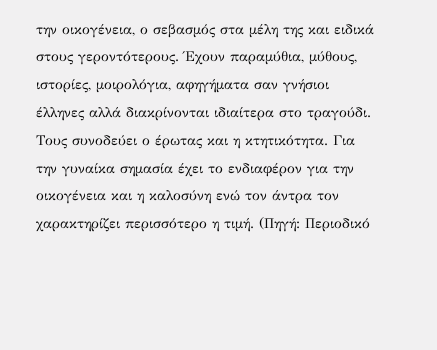την οικογένεια, ο σεβασμός στα μέλη της και ειδικά στους γεροντότερους. Έχουν παραμύθια, μύθους, ιστορίες, μοιρολόγια, αφηγήματα σαν γνήσιοι έλληνες αλλά διακρίνονται ιδιαίτερα στο τραγούδι. Τους συνοδεύει ο έρωτας και η κτητικότητα. Για την γυναίκα σημασία έχει το ενδιαφέρον για την οικογένεια και η καλοσύνη ενώ τον άντρα τον χαρακτηρίζει περισσότερο η τιμή. (Πηγή: Περιοδικό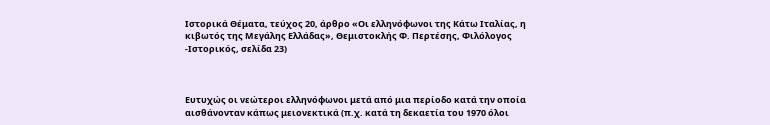Ιστορικά Θέματα, τεύχος 20, άρθρο «Οι ελληνόφωνοι της Κάτω Ιταλίας, η κιβωτός της Μεγάλης Ελλάδας», Θεμιστοκλής Φ. Περτέσης, Φιλόλογος -Ιστορικός, σελίδα 23)



Ευτυχώς οι νεώτεροι ελληνόφωνοι μετά από μια περίοδο κατά την οποία αισθάνονταν κάπως μειονεκτικά (π.χ. κατά τη δεκαετία του 1970 όλοι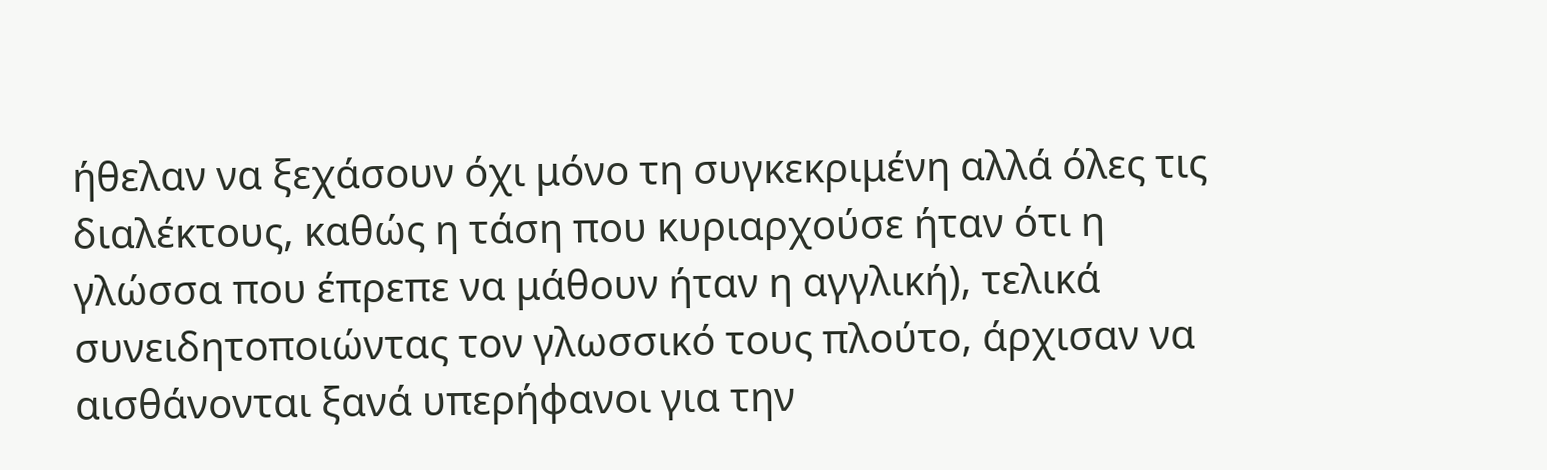ήθελαν να ξεχάσουν όχι μόνο τη συγκεκριμένη αλλά όλες τις διαλέκτους, καθώς η τάση που κυριαρχούσε ήταν ότι η γλώσσα που έπρεπε να μάθουν ήταν η αγγλική), τελικά συνειδητοποιώντας τον γλωσσικό τους πλούτο, άρχισαν να αισθάνονται ξανά υπερήφανοι για την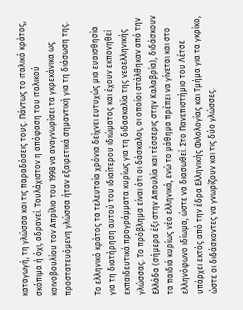καταγωγή, τη γλώσσα και τις παραδόσεις τους. Πάντως το ιταλικό κράτος, σκόπιμα ή όχι, αδρανεί. Τουλάχιστον η απόφαση του ιταλικού κοινοβουλίου τον Απρίλιο του 1998 να αναγνωρίσει τα γκρεκάνικα ως προστατευόμενη γλώσσα ήταν εξαιρετικά σημαντική για τη διάσωση της.

Το ελληνικό κράτος τα τελευταία χρόνια δείχνει ευτυχώς μια ευαισθησία για τη διατήρηση αυτού του ιδιαίτερου ιδιώματος και έχουν εκπονηθεί εκπαιδευτικά προγράμματα κυρίως για τη διδασκαλία της νεοελληνικής γλώσσας. Το πρόβλημα είναι ότι οι δάσκαλοι, οι οποίοι στάλθηκαν από την Ελλάδα (σήμερα έξι στην Απουλία και τέσσερις στην Καλαβρία), διδάσκουν τα παιδιά κυρίως νέο ελληνικά, ενώ το μάθημα πρέπει να γίνεται και στο ελληνόφωνο ιδίωμα, ώστε να διασωθεί. Στο Πανεπιστήμιο του Λέτσε υπάρχει εκτός από την έδρα Ελληνικής Φιλολογίας και Τμήμα για τα γκρίκο, ώστε οι διδάσκοντες να γνωρίζουν και τις δύο γλώσσες.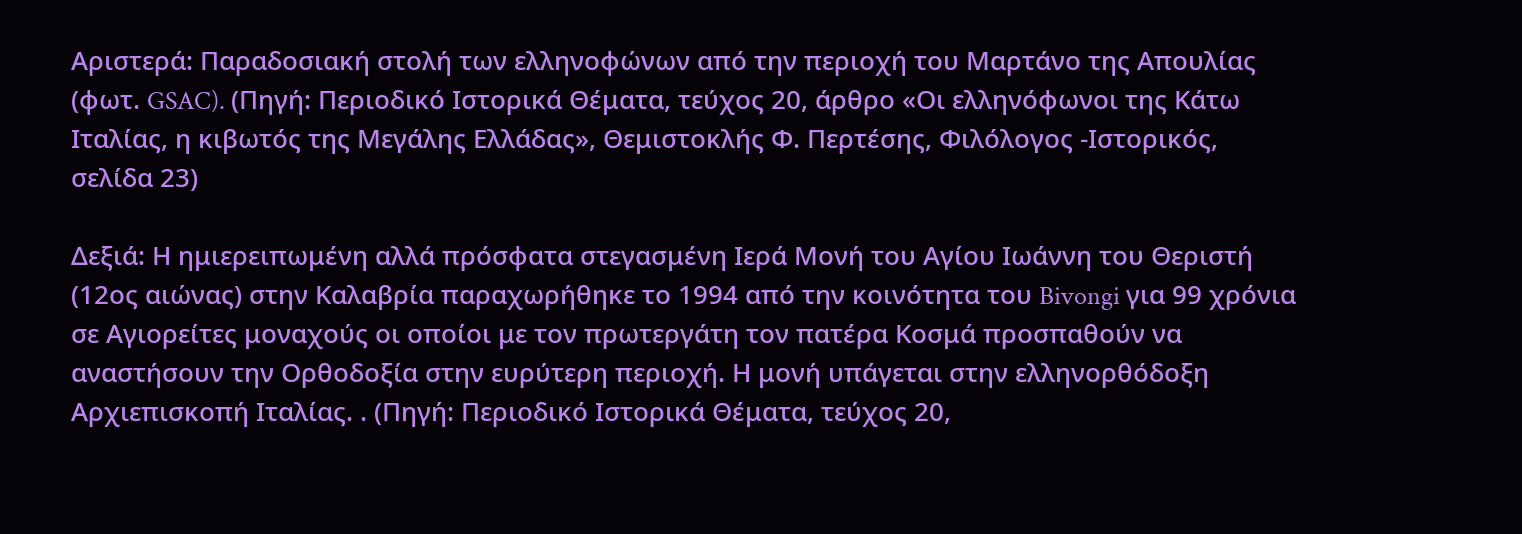Αριστερά: Παραδοσιακή στολή των ελληνοφώνων από την περιοχή του Μαρτάνο της Απουλίας (φωτ. GSAC). (Πηγή: Περιοδικό Ιστορικά Θέματα, τεύχος 20, άρθρο «Οι ελληνόφωνοι της Κάτω Ιταλίας, η κιβωτός της Μεγάλης Ελλάδας», Θεμιστοκλής Φ. Περτέσης, Φιλόλογος -Ιστορικός, σελίδα 23)

Δεξιά: Η ημιερειπωμένη αλλά πρόσφατα στεγασμένη Ιερά Μονή του Αγίου Ιωάννη του Θεριστή (12ος αιώνας) στην Καλαβρία παραχωρήθηκε το 1994 από την κοινότητα του Bivongi για 99 χρόνια σε Αγιορείτες μοναχούς οι οποίοι με τον πρωτεργάτη τον πατέρα Κοσμά προσπαθούν να αναστήσουν την Ορθοδοξία στην ευρύτερη περιοχή. Η μονή υπάγεται στην ελληνορθόδοξη Αρχιεπισκοπή Ιταλίας. . (Πηγή: Περιοδικό Ιστορικά Θέματα, τεύχος 20,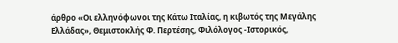άρθρο «Οι ελληνόφωνοι της Κάτω Ιταλίας, η κιβωτός της Μεγάλης Ελλάδας», Θεμιστοκλής Φ. Περτέσης, Φιλόλογος -Ιστορικός,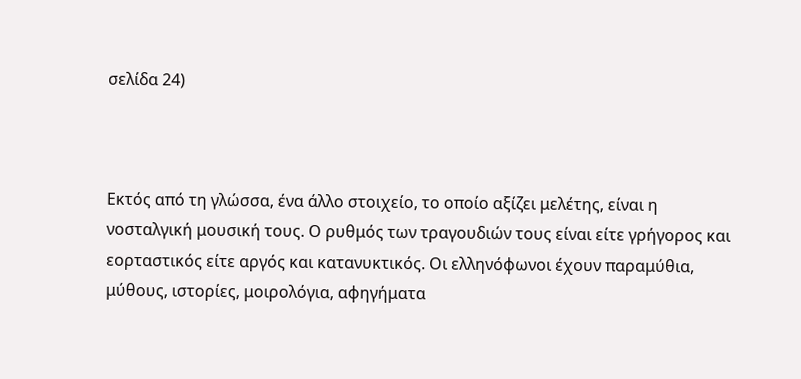σελίδα 24)



Εκτός από τη γλώσσα, ένα άλλο στοιχείο, το οποίο αξίζει μελέτης, είναι η νοσταλγική μουσική τους. Ο ρυθμός των τραγουδιών τους είναι είτε γρήγορος και εορταστικός είτε αργός και κατανυκτικός. Οι ελληνόφωνοι έχουν παραμύθια, μύθους, ιστορίες, μοιρολόγια, αφηγήματα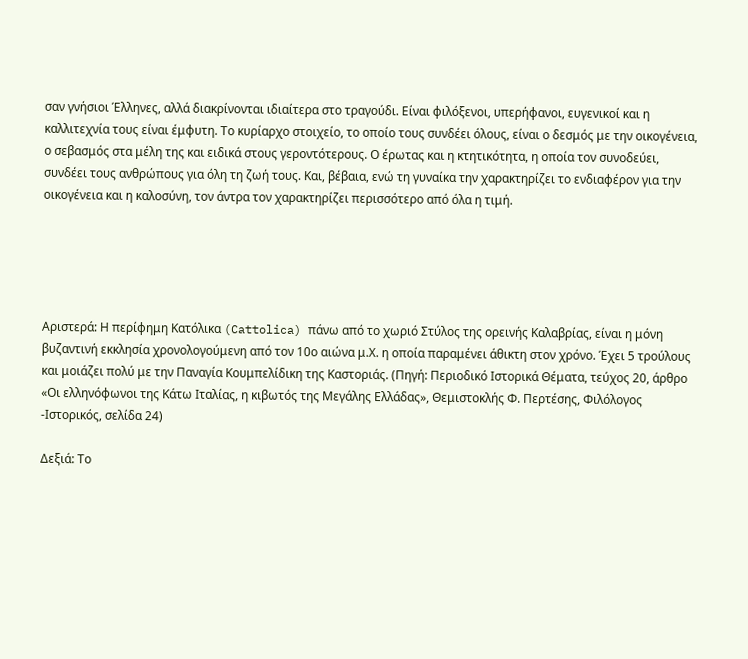σαν γνήσιοι Έλληνες, αλλά διακρίνονται ιδιαίτερα στο τραγούδι. Είναι φιλόξενοι, υπερήφανοι, ευγενικοί και η καλλιτεχνία τους είναι έμφυτη. Το κυρίαρχο στοιχείο, το οποίο τους συνδέει όλους, είναι ο δεσμός με την οικογένεια, ο σεβασμός στα μέλη της και ειδικά στους γεροντότερους. Ο έρωτας και η κτητικότητα, η οποία τον συνοδεύει, συνδέει τους ανθρώπους για όλη τη ζωή τους. Και, βέβαια, ενώ τη γυναίκα την χαρακτηρίζει το ενδιαφέρον για την οικογένεια και η καλοσύνη, τον άντρα τον χαρακτηρίζει περισσότερο από όλα η τιμή.





Αριστερά: Η περίφημη Κατόλικα (Cattolica) πάνω από το χωριό Στύλος της ορεινής Καλαβρίας, είναι η μόνη βυζαντινή εκκλησία χρονολογούμενη από τον 10ο αιώνα μ.Χ. η οποία παραμένει άθικτη στον χρόνο. Έχει 5 τρούλους και μοιάζει πολύ με την Παναγία Κουμπελίδικη της Καστοριάς. (Πηγή: Περιοδικό Ιστορικά Θέματα, τεύχος 20, άρθρο «Οι ελληνόφωνοι της Κάτω Ιταλίας, η κιβωτός της Μεγάλης Ελλάδας», Θεμιστοκλής Φ. Περτέσης, Φιλόλογος -Ιστορικός, σελίδα 24)

Δεξιά: Το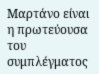Μαρτάνο είναι η πρωτεύουσα του συμπλέγματος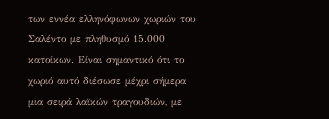των εννέα ελληνόφωνων χωριών του Σαλέντο με πληθυσμό 15.000 κατοίκων. Είναι σημαντικό ότι το χωριό αυτό διέσωσε μέχρι σήμερα μια σειρά λαϊκών τραγουδιών, με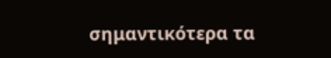σημαντικότερα τα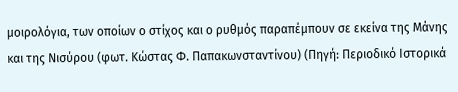μοιρολόγια, των οποίων ο στίχος και ο ρυθμός παραπέμπουν σε εκείνα της Μάνης και της Νισύρου (φωτ. Κώστας Φ. Παπακωνσταντίνου) (Πηγή: Περιοδικό Ιστορικά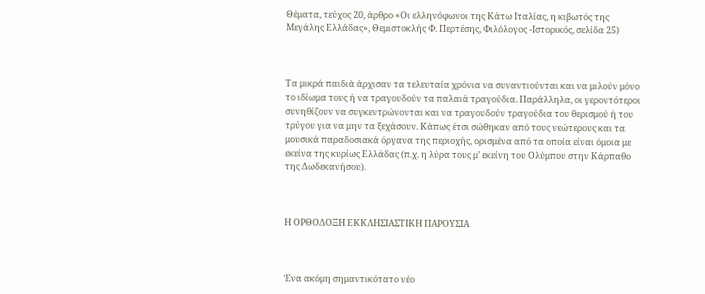Θέματα, τεύχος 20, άρθρο «Οι ελληνόφωνοι της Κάτω Ιταλίας, η κιβωτός της Μεγάλης Ελλάδας», Θεμιστοκλής Φ. Περτέσης, Φιλόλογος -Ιστορικός, σελίδα 25)



Τα μικρά παιδιά άρχισαν τα τελευταία χρόνια να συναντιούνται και να μιλούν μόνο το ιδίωμα τους ή να τραγουδούν τα παλαιά τραγούδια. Παράλληλα, οι γεροντότεροι συνηθίζουν να συγκεντρώνονται και να τραγουδούν τραγούδια του θερισμού ή του τρύγου για να μην τα ξεχάσουν. Κάπως έτσι σώθηκαν από τους νεώτερους και τα μουσικά παραδοσιακά όργανα της περιοχής, ορισμένα από τα οποία είναι όμοια με εκείνα της κυρίως Ελλάδας (π.χ. η λύρα τους μ’ εκείνη του Ολύμπου στην Κάρπαθο της Δωδεκανήσου).



Η ΟΡΘΟΔΟΞΗ ΕΚΚΛΗΣΙΑΣΤΙΚΗ ΠΑΡΟΥΣΙΑ



Ένα ακόμη σημαντικότατο νέο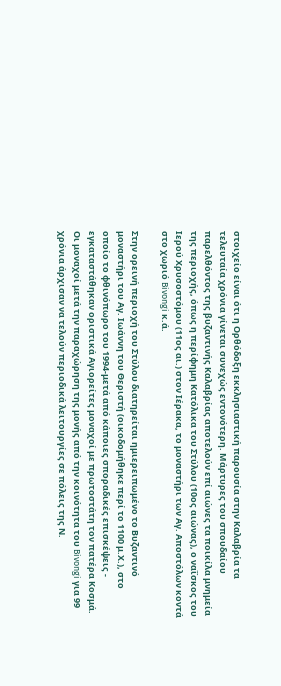στοιχείο είναι ότι η Ορθόδοξη εκκλησιαστική παρουσία στην Καλαβρία τα τελευταία χρόνια γίνεται συνεχώς εντονότερη. Μάρτυρες του σπουδαίου παρελθόντος της βυζαντινής Καλαβρίας αποτελούν επί αιώνες τα ποικίλα μνημεία της περιοχής, όπως η περίφημη Κατόλικα του Στύλου (10ος αιώνας), ο ναΐσκος του Ιερού Χρυσοστόμου (11ος αι.) στον Ιέρακα, το μοναστήρι των Αγ. Αποστόλων κοντά στο χωριό Bivongi κ.ά.

Στην ορεινή περιοχή του Στύλου διατηρείται ημιερειπωμένο το Βυζαντινό μοναστήρι του Αγ. Ιωάννη του Θεριστή (οικοδομήθηκε περί το 1100 μ.Χ.), στο οποίο το φθινόπωρο του 1994-μετά από κάποιες σποραδικές επισκέψεις - εγκαταστάθηκαν οριστικά Αγιορείτες μοναχοί με πρωτοστάτη τον πατέρα Κοσμά. Οι μοναχοί μετά την παραχώρηση της μονής από την κοινότητα του Bivongi για 99 χρόνια άρχισαν να τελούν περιοδικά λειτουργίες σε πόλεις της Ν.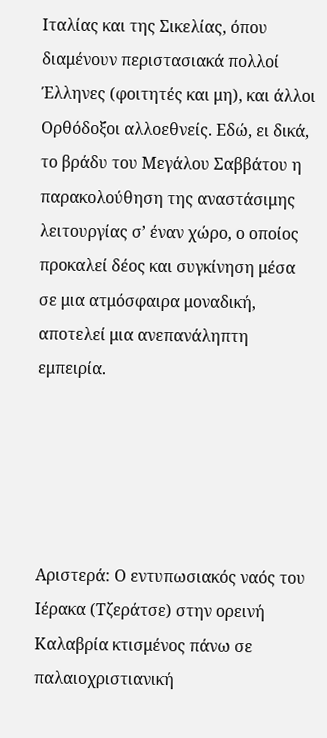Ιταλίας και της Σικελίας, όπου διαμένουν περιστασιακά πολλοί Έλληνες (φοιτητές και μη), και άλλοι Ορθόδοξοι αλλοεθνείς. Εδώ, ει δικά, το βράδυ του Μεγάλου Σαββάτου η παρακολούθηση της αναστάσιμης λειτουργίας σ’ έναν χώρο, ο οποίος προκαλεί δέος και συγκίνηση μέσα σε μια ατμόσφαιρα μοναδική, αποτελεί μια ανεπανάληπτη εμπειρία.





Αριστερά: Ο εντυπωσιακός ναός του Ιέρακα (Τζεράτσε) στην ορεινή Καλαβρία κτισμένος πάνω σε παλαιοχριστιανική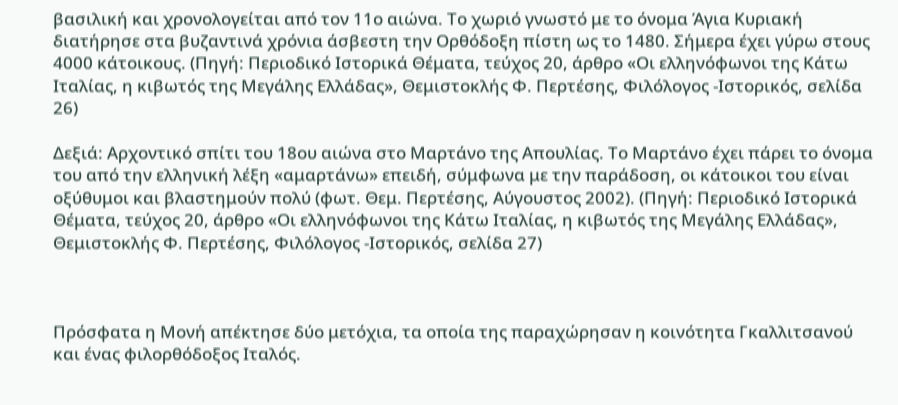βασιλική και χρονολογείται από τον 11ο αιώνα. Το χωριό γνωστό με το όνομα Άγια Κυριακή διατήρησε στα βυζαντινά χρόνια άσβεστη την Ορθόδοξη πίστη ως το 1480. Σήμερα έχει γύρω στους 4000 κάτοικους. (Πηγή: Περιοδικό Ιστορικά Θέματα, τεύχος 20, άρθρο «Οι ελληνόφωνοι της Κάτω Ιταλίας, η κιβωτός της Μεγάλης Ελλάδας», Θεμιστοκλής Φ. Περτέσης, Φιλόλογος -Ιστορικός, σελίδα 26)

Δεξιά: Αρχοντικό σπίτι του 18ου αιώνα στο Μαρτάνο της Απουλίας. Το Μαρτάνο έχει πάρει το όνομα του από την ελληνική λέξη «αμαρτάνω» επειδή, σύμφωνα με την παράδοση, οι κάτοικοι του είναι οξύθυμοι και βλαστημούν πολύ (φωτ. Θεμ. Περτέσης, Αύγουστος 2002). (Πηγή: Περιοδικό Ιστορικά Θέματα, τεύχος 20, άρθρο «Οι ελληνόφωνοι της Κάτω Ιταλίας, η κιβωτός της Μεγάλης Ελλάδας», Θεμιστοκλής Φ. Περτέσης, Φιλόλογος -Ιστορικός, σελίδα 27)



Πρόσφατα η Μονή απέκτησε δύο μετόχια, τα οποία της παραχώρησαν η κοινότητα Γκαλλιτσανού και ένας φιλορθόδοξος Ιταλός.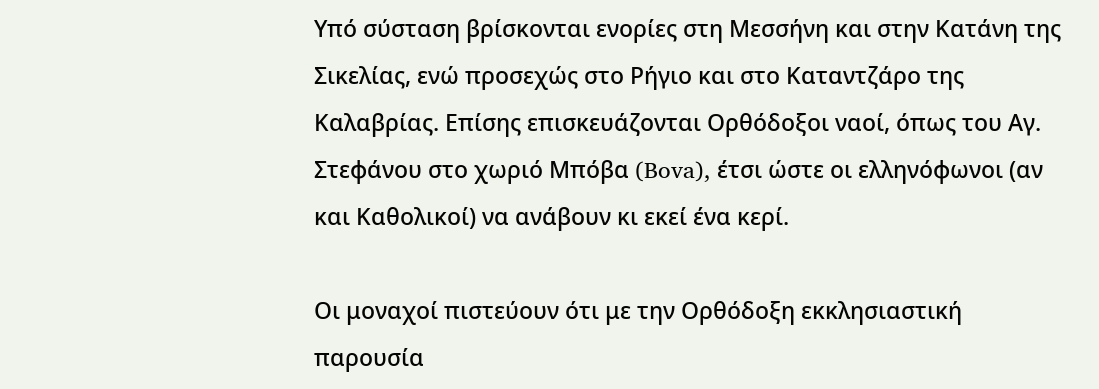Υπό σύσταση βρίσκονται ενορίες στη Μεσσήνη και στην Κατάνη της Σικελίας, ενώ προσεχώς στο Ρήγιο και στο Καταντζάρο της Καλαβρίας. Επίσης επισκευάζονται Ορθόδοξοι ναοί, όπως του Αγ. Στεφάνου στο χωριό Μπόβα (Bova), έτσι ώστε οι ελληνόφωνοι (αν και Καθολικοί) να ανάβουν κι εκεί ένα κερί.

Οι μοναχοί πιστεύουν ότι με την Ορθόδοξη εκκλησιαστική παρουσία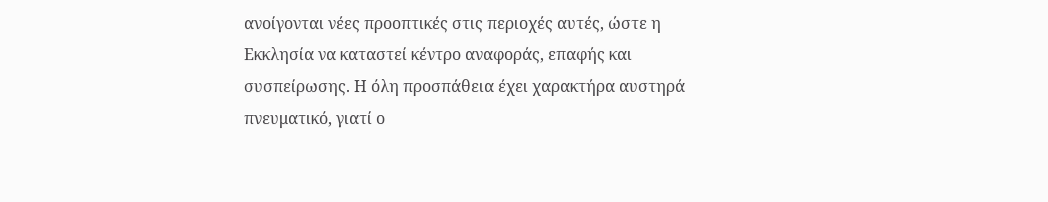ανοίγονται νέες προοπτικές στις περιοχές αυτές, ώστε η Εκκλησία να καταστεί κέντρο αναφοράς, επαφής και συσπείρωσης. Η όλη προσπάθεια έχει χαρακτήρα αυστηρά πνευματικό, γιατί ο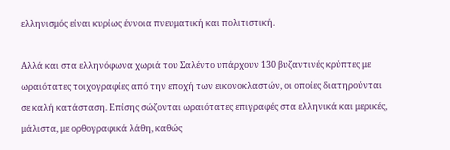ελληνισμός είναι κυρίως έννοια πνευματική και πολιτιστική.

Αλλά και στα ελληνόφωνα χωριά του Σαλέντο υπάρχουν 130 βυζαντινές κρύπτες με ωραιότατες τοιχογραφίες από την εποχή των εικονοκλαστών, οι οποίες διατηρούνται σε καλή κατάσταση. Επίσης σώζονται ωραιότατες επιγραφές στα ελληνικά και μερικές, μάλιστα, με ορθογραφικά λάθη, καθώς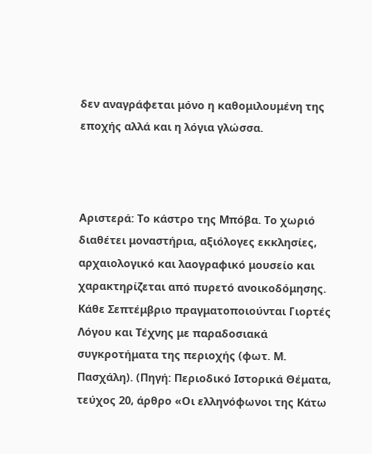δεν αναγράφεται μόνο η καθομιλουμένη της εποχής αλλά και η λόγια γλώσσα.



Αριστερά: Το κάστρο της Μπόβα. Το χωριό διαθέτει μοναστήρια, αξιόλογες εκκλησίες, αρχαιολογικό και λαογραφικό μουσείο και χαρακτηρίζεται από πυρετό ανοικοδόμησης. Κάθε Σεπτέμβριο πραγματοποιούνται Γιορτές Λόγου και Τέχνης με παραδοσιακά συγκροτήματα της περιοχής (φωτ. Μ. Πασχάλη). (Πηγή: Περιοδικό Ιστορικά Θέματα, τεύχος 20, άρθρο «Οι ελληνόφωνοι της Κάτω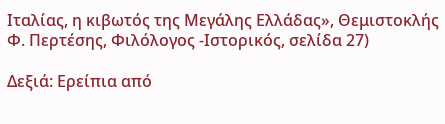Ιταλίας, η κιβωτός της Μεγάλης Ελλάδας», Θεμιστοκλής Φ. Περτέσης, Φιλόλογος -Ιστορικός, σελίδα 27)

Δεξιά: Ερείπια από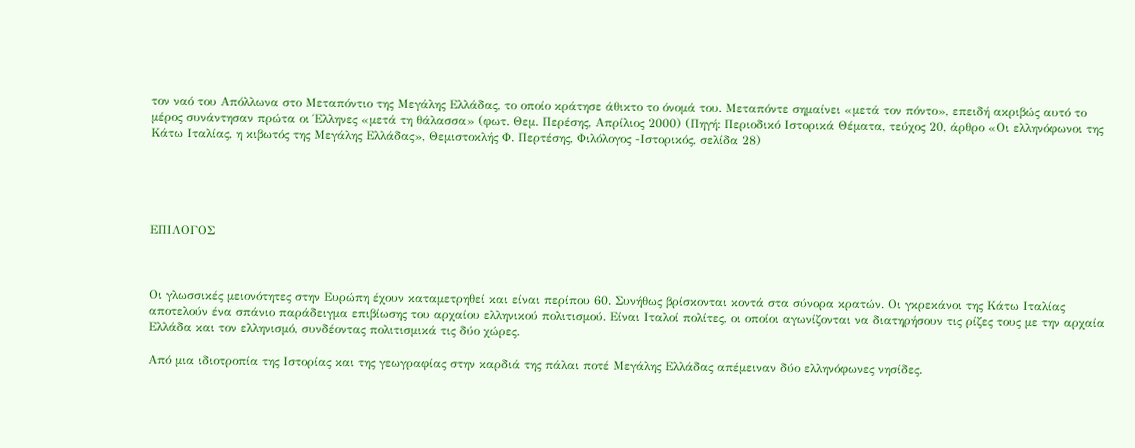τον ναό του Απόλλωνα στο Μεταπόντιο της Μεγάλης Ελλάδας, το οποίο κράτησε άθικτο το όνομά του. Μεταπόντε σημαίνει «μετά τον πόντο», επειδή ακριβώς αυτό το μέρος συνάντησαν πρώτα οι Έλληνες «μετά τη θάλασσα» (φωτ. Θεμ. Περέσης, Απρίλιος 2000) (Πηγή: Περιοδικό Ιστορικά Θέματα, τεύχος 20, άρθρο «Οι ελληνόφωνοι της Κάτω Ιταλίας, η κιβωτός της Μεγάλης Ελλάδας», Θεμιστοκλής Φ. Περτέσης, Φιλόλογος -Ιστορικός, σελίδα 28)





ΕΠΙΛΟΓΟΣ



Οι γλωσσικές μειονότητες στην Ευρώπη έχουν καταμετρηθεί και είναι περίπου 60. Συνήθως βρίσκονται κοντά στα σύνορα κρατών. Οι γκρεκάνοι της Κάτω Ιταλίας αποτελούν ένα σπάνιο παράδειγμα επιβίωσης του αρχαίου ελληνικού πολιτισμού. Είναι Ιταλοί πολίτες, οι οποίοι αγωνίζονται να διατηρήσουν τις ρίζες τους με την αρχαία Ελλάδα και τον ελληνισμό, συνδέοντας πολιτισμικά τις δύο χώρες.

Από μια ιδιοτροπία της Ιστορίας και της γεωγραφίας στην καρδιά της πάλαι ποτέ Μεγάλης Ελλάδας απέμειναν δύο ελληνόφωνες νησίδες.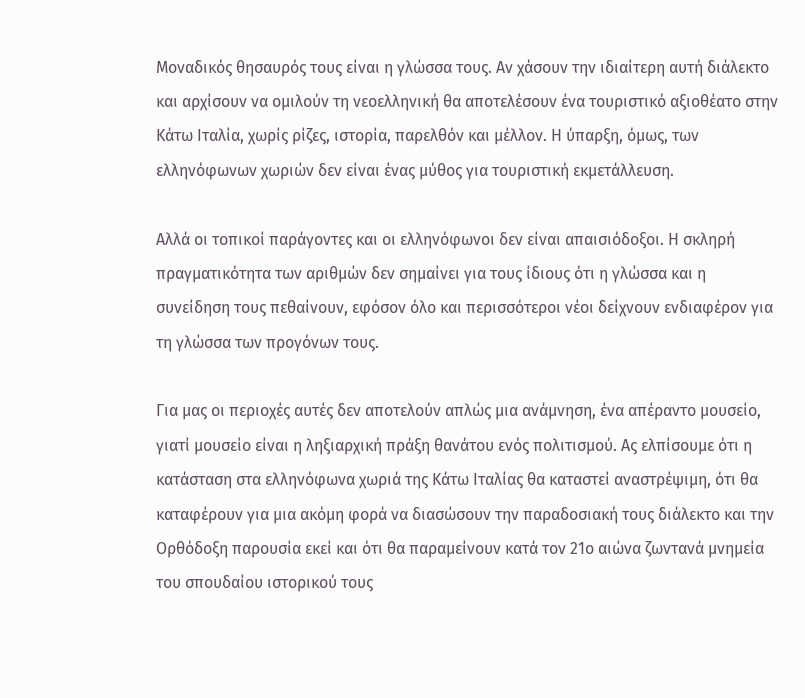Μοναδικός θησαυρός τους είναι η γλώσσα τους. Αν χάσουν την ιδιαίτερη αυτή διάλεκτο και αρχίσουν να ομιλούν τη νεοελληνική θα αποτελέσουν ένα τουριστικό αξιοθέατο στην Κάτω Ιταλία, χωρίς ρίζες, ιστορία, παρελθόν και μέλλον. Η ύπαρξη, όμως, των ελληνόφωνων χωριών δεν είναι ένας μύθος για τουριστική εκμετάλλευση.

Αλλά οι τοπικοί παράγοντες και οι ελληνόφωνοι δεν είναι απαισιόδοξοι. Η σκληρή πραγματικότητα των αριθμών δεν σημαίνει για τους ίδιους ότι η γλώσσα και η συνείδηση τους πεθαίνουν, εφόσον όλο και περισσότεροι νέοι δείχνουν ενδιαφέρον για τη γλώσσα των προγόνων τους.

Για μας οι περιοχές αυτές δεν αποτελούν απλώς μια ανάμνηση, ένα απέραντο μουσείο, γιατί μουσείο είναι η ληξιαρχική πράξη θανάτου ενός πολιτισμού. Ας ελπίσουμε ότι η κατάσταση στα ελληνόφωνα χωριά της Κάτω Ιταλίας θα καταστεί αναστρέψιμη, ότι θα καταφέρουν για μια ακόμη φορά να διασώσουν την παραδοσιακή τους διάλεκτο και την Ορθόδοξη παρουσία εκεί και ότι θα παραμείνουν κατά τον 21ο αιώνα ζωντανά μνημεία του σπουδαίου ιστορικού τους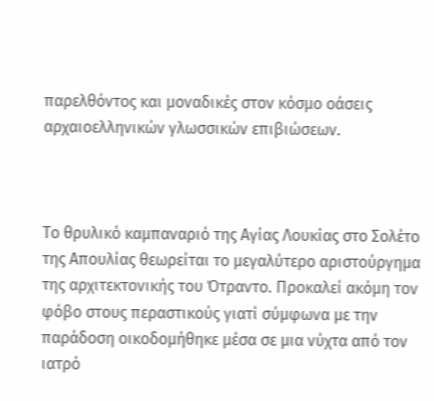παρελθόντος και μοναδικές στον κόσμο οάσεις αρχαιοελληνικών γλωσσικών επιβιώσεων.



Το θρυλικό καμπαναριό της Αγίας Λουκίας στο Σολέτο της Απουλίας θεωρείται το μεγαλύτερο αριστούργημα της αρχιτεκτονικής του Ότραντο. Προκαλεί ακόμη τον φόβο στους περαστικούς γιατί σύμφωνα με την παράδοση οικοδομήθηκε μέσα σε μια νύχτα από τον ιατρό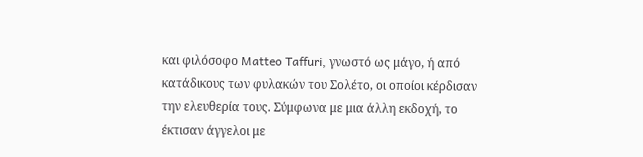και φιλόσοφο Matteo Taffuri, γνωστό ως μάγο, ή από κατάδικους των φυλακών του Σολέτο, οι οποίοι κέρδισαν την ελευθερία τους. Σύμφωνα με μια άλλη εκδοχή, το έκτισαν άγγελοι με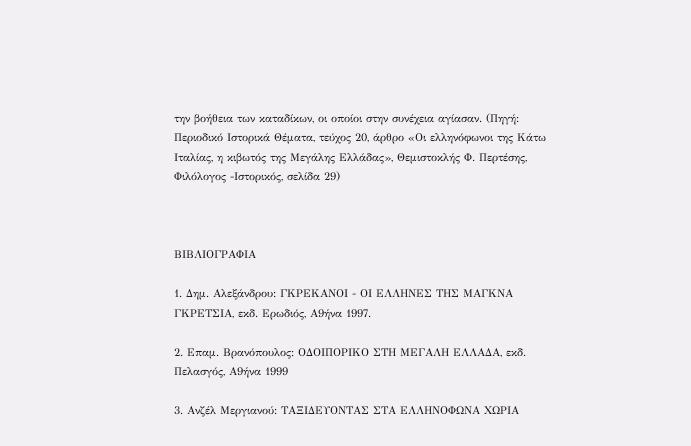την βοήθεια των καταδίκων, οι οποίοι στην συνέχεια αγίασαν. (Πηγή: Περιοδικό Ιστορικά Θέματα, τεύχος 20, άρθρο «Οι ελληνόφωνοι της Κάτω Ιταλίας, η κιβωτός της Μεγάλης Ελλάδας», Θεμιστοκλής Φ. Περτέσης, Φιλόλογος -Ιστορικός, σελίδα 29)



ΒΙΒΛΙΟΓΡΑΦΙΑ

1. Δημ. Αλεξάνδρου: ΓΚΡΕΚΑΝΟΙ - ΟΙ ΕΛΛΗΝΕΣ ΤΗΣ ΜΑΓΚΝΑ ΓΚΡΕΤΣΙΑ, εκδ. Ερωδιός, Α9ήνα 1997.

2. Επαμ. Βρανόπουλος: ΟΔΟΙΠΟΡΙΚΟ ΣΤΗ ΜΕΓΑΛΗ ΕΛΛΑΔΑ, εκδ. Πελασγός, Α9ήνα 1999

3. Ανζέλ Μεργιανού: ΤΑΞΙΔΕΥΟΝΤΑΣ ΣΤΑ ΕΛΛΗΝΟΦΩΝΑ ΧΩΡΙΑ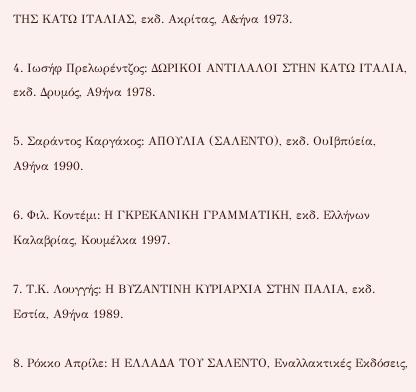ΤΗΣ ΚΑΤΩ ΙΤΑΛΙΑΣ, εκδ. Ακρίτας, Α&ήνα 1973.

4. Ιωσήφ Πρελωρέντζος: ΔΩΡΙΚΟΙ ΑΝΤΙΛΑΛΟΙ ΣΤΗΝ ΚΑΤΩ ΙΤΑΛΙΑ, εκδ. Δρυμός, Α9ήνα 1978.

5. Σαράντος Καργάκος: ΑΠΟΥΛΙΑ (ΣΑΛΕΝΤΟ), εκδ. ΟυΙβπύεία, Α9ήνα 1990.

6. Φιλ. Κοντέμι: Η ΓΚΡΕΚΑΝΙΚΗ ΓΡΑΜΜΑΤΙΚΗ, εκδ. Ελλήνων Καλαβρίας, Κουμέλκα 1997.

7. Τ.Κ. Λουγγής: Η ΒΥΖΑΝΤΙΝΗ ΚΥΡΙΑΡΧΙΑ ΣΤΗΝ ΠΑΛΙΑ, εκδ. Εστία, Α9ήνα 1989.

8. Ρόκκο Απρίλε: Η ΕΛΛΑΔΑ ΤΟΥ ΣΑΛΕΝΤΟ, Εναλλακτικές Εκδόσεις,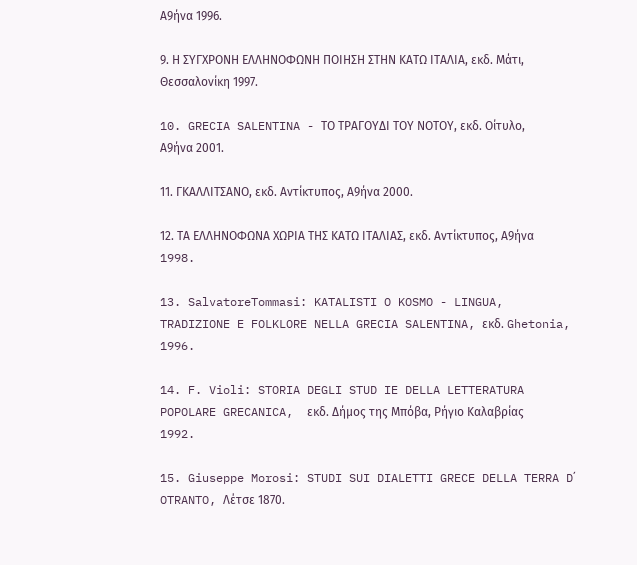Α9ήνα 1996.

9. Η ΣΥΓΧΡΟΝΗ ΕΛΛΗΝΟΦΩΝΗ ΠΟΙΗΣΗ ΣΤΗΝ ΚΑΤΩ ΙΤΑΛΙΑ, εκδ. Μάτι, Θεσσαλονίκη 1997.

10. GRECIA SALENTINA - ΤΟ ΤΡΑΓΟΥΔΙ ΤΟΥ ΝΟΤΟΥ, εκδ. Οίτυλο, Α9ήνα 2001.

11. ΓΚΑΛΛΙΤΣΑΝΟ, εκδ. Αντίκτυπος, Α9ήνα 2000.

12. ΤΑ ΕΛΛΗΝΟΦΩΝΑ ΧΩΡΙΑ ΤΗΣ ΚΑΤΩ ΙΤΑΛΙΑΣ, εκδ. Αντίκτυπος, Α9ήνα 1998.

13. SalvatoreTommasi: KATALISTI O KOSMO - LINGUA, TRADIZIONE E FOLKLORE NELLA GRECIA SALENTINA, εκδ. Ghetonia, 1996.

14. F. Violi: STORIA DEGLI STUD IE DELLA LETTERATURA POPOLARE GRECANICA,  εκδ. Δήμος της Μπόβα, Ρήγιο Καλαβρίας 1992.

15. Giuseppe Morosi: STUDI SUI DIALETTI GRECE DELLA TERRA D΄ OTRANTO, Λέτσε 1870.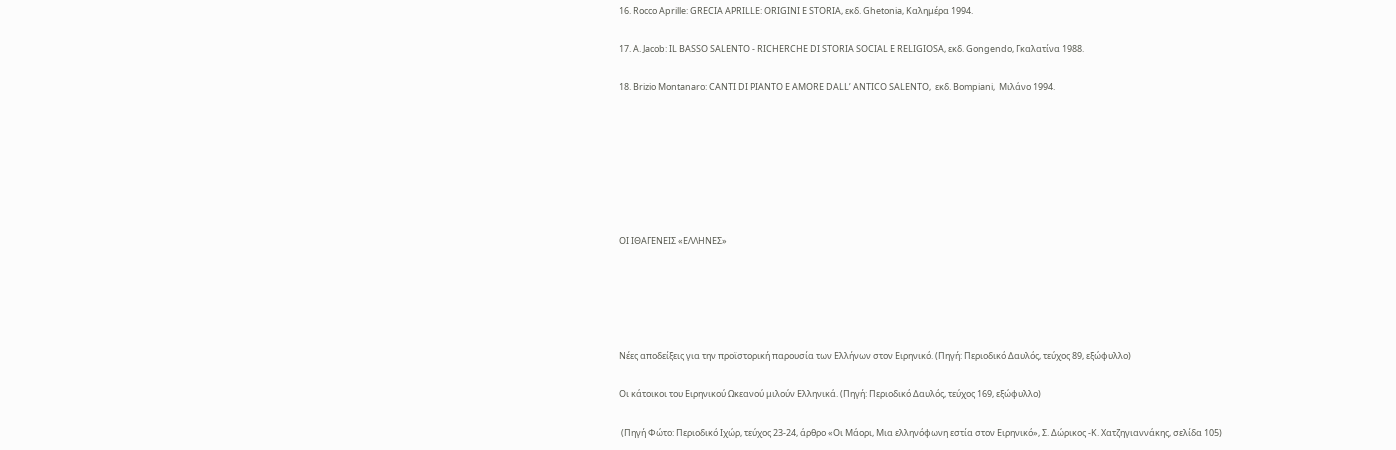16. Rocco Aprille: GRECIA APRILLE: ORIGINI E STORIA, εκδ. Ghetonia, Καλημέρα 1994.

17. A. Jacob: IL BASSO SALENTO - RICHERCHE DI STORIA SOCIAL E RELIGIOSA, εκδ. Gongendo, Γκαλατίνα 1988.

18. Brizio Montanaro: CANTI DI PIANTO E AMORE DALL’ ANTICO SALENTO,  εκδ. Bompiani,  Μιλάνο 1994.







ΟΙ ΙΘΑΓΕΝΕΙΣ «ΕΛΛΗΝΕΣ»





Νέες αποδείξεις για την προϊστορική παρουσία των Ελλήνων στον Ειρηνικό. (Πηγή: Περιοδικό Δαυλός, τεύχος 89, εξώφυλλο)

Οι κάτοικοι του Ειρηνικού Ωκεανού μιλούν Ελληνικά. (Πηγή: Περιοδικό Δαυλός, τεύχος 169, εξώφυλλο)

 (Πηγή Φώτο: Περιοδικό Ιχώρ, τεύχος 23-24, άρθρο «Οι Μάορι, Μια ελληνόφωνη εστία στον Ειρηνικό», Σ. Δώρικος -Κ. Χατζηγιαννάκης, σελίδα 105)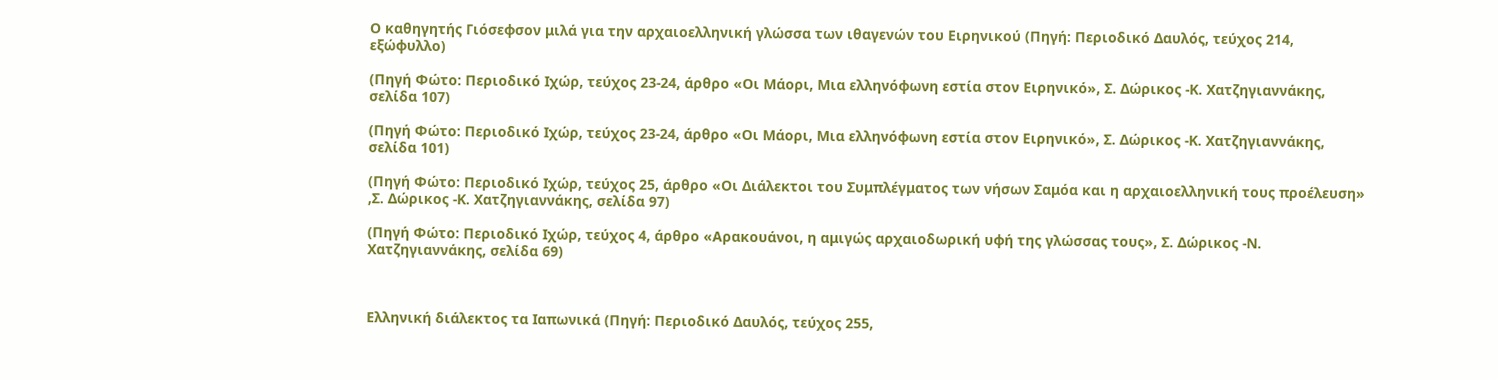Ο καθηγητής Γιόσεφσον μιλά για την αρχαιοελληνική γλώσσα των ιθαγενών του Ειρηνικού (Πηγή: Περιοδικό Δαυλός, τεύχος 214, εξώφυλλο)

(Πηγή Φώτο: Περιοδικό Ιχώρ, τεύχος 23-24, άρθρο «Οι Μάορι, Μια ελληνόφωνη εστία στον Ειρηνικό», Σ. Δώρικος -Κ. Χατζηγιαννάκης, σελίδα 107)

(Πηγή Φώτο: Περιοδικό Ιχώρ, τεύχος 23-24, άρθρο «Οι Μάορι, Μια ελληνόφωνη εστία στον Ειρηνικό», Σ. Δώρικος -Κ. Χατζηγιαννάκης, σελίδα 101)

(Πηγή Φώτο: Περιοδικό Ιχώρ, τεύχος 25, άρθρο «Οι Διάλεκτοι του Συμπλέγματος των νήσων Σαμόα και η αρχαιοελληνική τους προέλευση» ,Σ. Δώρικος -Κ. Χατζηγιαννάκης, σελίδα 97)

(Πηγή Φώτο: Περιοδικό Ιχώρ, τεύχος 4, άρθρο «Αρακουάνοι, η αμιγώς αρχαιοδωρική υφή της γλώσσας τους», Σ. Δώρικος -Ν. Χατζηγιαννάκης, σελίδα 69)



Ελληνική διάλεκτος τα Ιαπωνικά (Πηγή: Περιοδικό Δαυλός, τεύχος 255,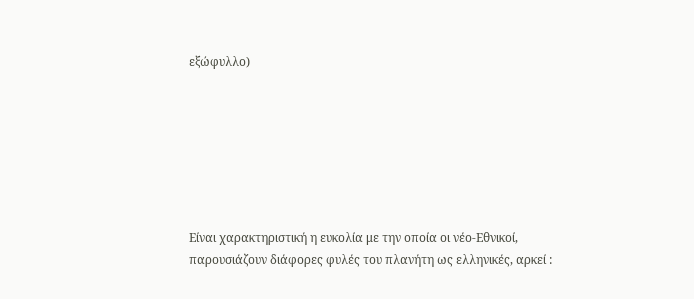εξώφυλλο)







Είναι χαρακτηριστική η ευκολία με την οποία οι νέο-Εθνικοί, παρουσιάζουν διάφορες φυλές του πλανήτη ως ελληνικές, αρκεί :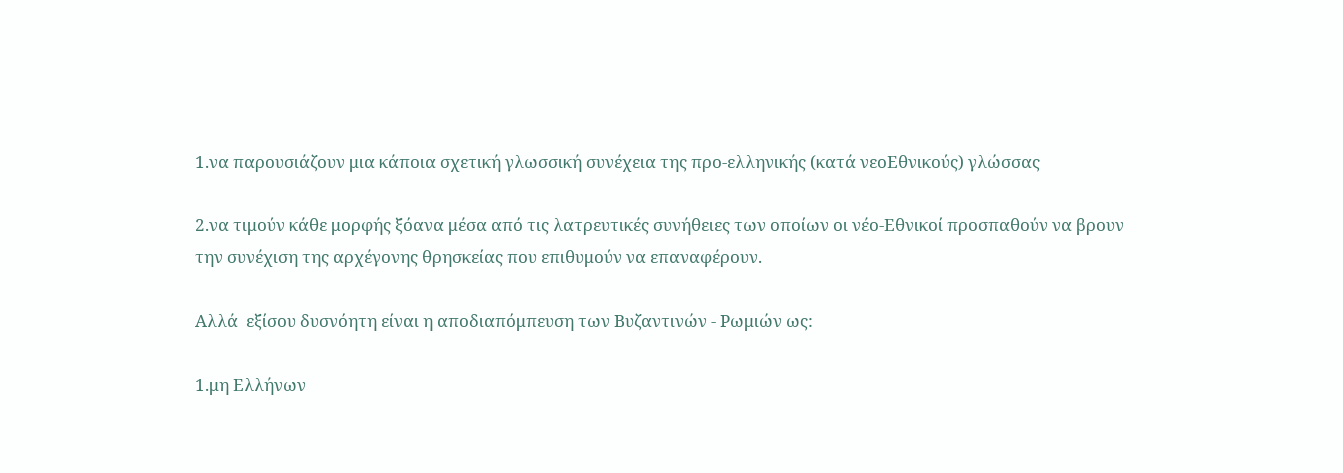1.να παρουσιάζουν μια κάποια σχετική γλωσσική συνέχεια της προ-ελληνικής (κατά νεοΕθνικούς) γλώσσας

2.να τιμούν κάθε μορφής ξόανα μέσα από τις λατρευτικές συνήθειες των οποίων οι νέο-Εθνικοί προσπαθούν να βρουν την συνέχιση της αρχέγονης θρησκείας που επιθυμούν να επαναφέρουν.

Αλλά  εξίσου δυσνόητη είναι η αποδιαπόμπευση των Βυζαντινών - Ρωμιών ως:

1.μη Ελλήνων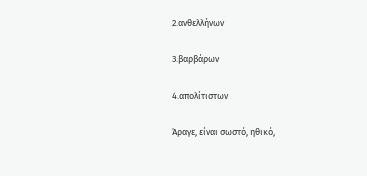2.ανθελλήνων

3.βαρβάρων

4.απολίτιστων

Άραγε, είναι σωστό, ηθικό,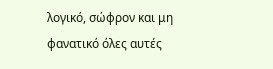λογικό, σώφρον και μη φανατικό όλες αυτές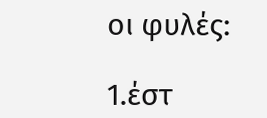οι φυλές:

1.έστ